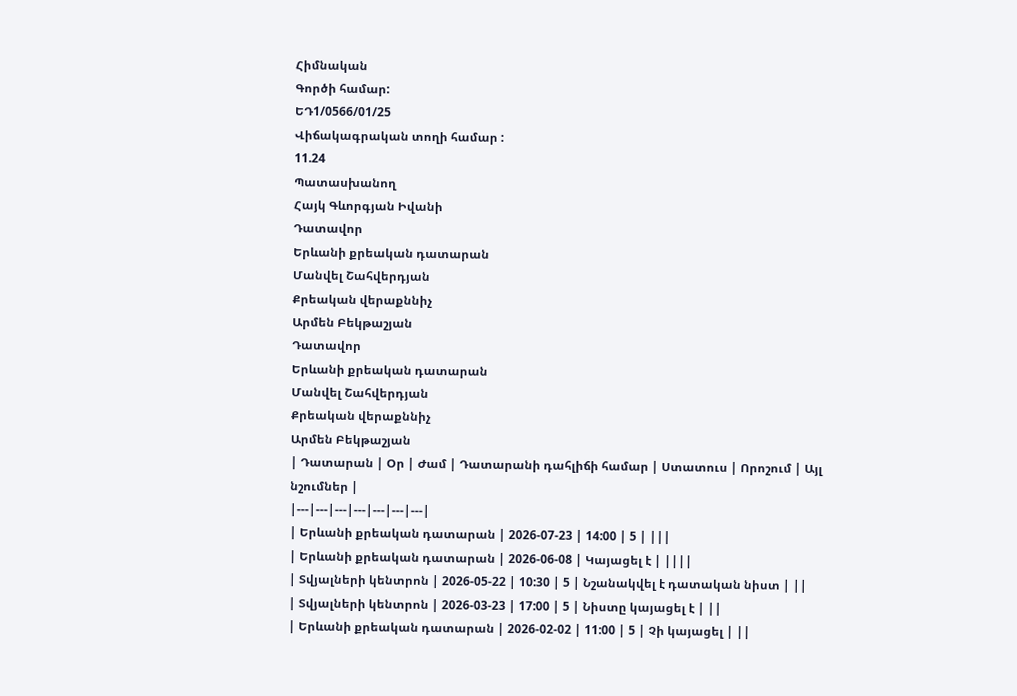Հիմնական
Գործի համար:
ԵԴ1/0566/01/25
Վիճակագրական տողի համար :
11.24
Պատասխանող
Հայկ Գևորգյան Իվանի
Դատավոր
Երևանի քրեական դատարան
Մանվել Շահվերդյան
Քրեական վերաքննիչ
Արմեն Բեկթաշյան
Դատավոր
Երևանի քրեական դատարան
Մանվել Շահվերդյան
Քրեական վերաքննիչ
Արմեն Բեկթաշյան
| Դատարան | Օր | Ժամ | Դատարանի դահլիճի համար | Ստատուս | Որոշում | Այլ նշումներ |
|---|---|---|---|---|---|---|
| Երևանի քրեական դատարան | 2026-07-23 | 14:00 | 5 | |||
| Երևանի քրեական դատարան | 2026-06-08 | Կայացել է | ||||
| Տվյալների կենտրոն | 2026-05-22 | 10:30 | 5 | Նշանակվել է դատական նիստ | ||
| Տվյալների կենտրոն | 2026-03-23 | 17:00 | 5 | Նիստը կայացել է | ||
| Երևանի քրեական դատարան | 2026-02-02 | 11:00 | 5 | Չի կայացել | ||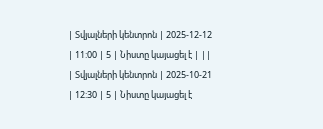| Տվյալների կենտրոն | 2025-12-12 | 11:00 | 5 | Նիստը կայացել է | ||
| Տվյալների կենտրոն | 2025-10-21 | 12:30 | 5 | Նիստը կայացել է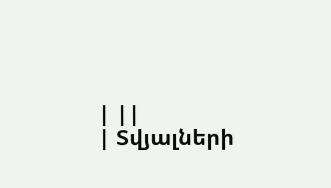| ||
| Տվյալների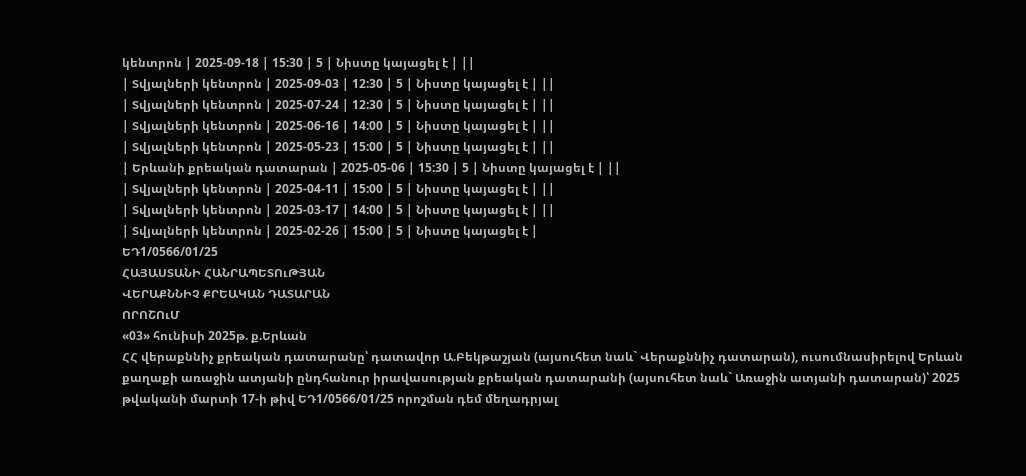կենտրոն | 2025-09-18 | 15:30 | 5 | Նիստը կայացել է | ||
| Տվյալների կենտրոն | 2025-09-03 | 12:30 | 5 | Նիստը կայացել է | ||
| Տվյալների կենտրոն | 2025-07-24 | 12:30 | 5 | Նիստը կայացել է | ||
| Տվյալների կենտրոն | 2025-06-16 | 14:00 | 5 | Նիստը կայացել է | ||
| Տվյալների կենտրոն | 2025-05-23 | 15:00 | 5 | Նիստը կայացել է | ||
| Երևանի քրեական դատարան | 2025-05-06 | 15:30 | 5 | Նիստը կայացել է | ||
| Տվյալների կենտրոն | 2025-04-11 | 15:00 | 5 | Նիստը կայացել է | ||
| Տվյալների կենտրոն | 2025-03-17 | 14:00 | 5 | Նիստը կայացել է | ||
| Տվյալների կենտրոն | 2025-02-26 | 15:00 | 5 | Նիստը կայացել է |
ԵԴ1/0566/01/25
ՀԱՅԱՍՏԱՆԻ ՀԱՆՐԱՊԵՏՈւԹՅԱՆ
ՎԵՐԱՔՆՆԻՉ ՔՐԵԱԿԱՆ ԴԱՏԱՐԱՆ
ՈՐՈՇՈւՄ
«03» հունիսի 2025թ. ք.Երևան
ՀՀ վերաքննիչ քրեական դատարանը՝ դատավոր Ա.Բեկթաշյան (այսուհետ նաև` Վերաքննիչ դատարան), ուսումնասիրելով Երևան քաղաքի առաջին ատյանի ընդհանուր իրավասության քրեական դատարանի (այսուհետ նաև` Առաջին ատյանի դատարան)՝ 2025 թվականի մարտի 17-ի թիվ ԵԴ1/0566/01/25 որոշման դեմ մեղադրյալ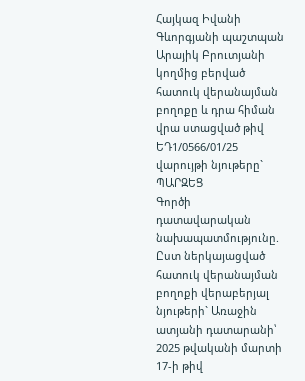Հայկազ Իվանի Գևորգյանի պաշտպան Արայիկ Բրուտյանի կողմից բերված հատուկ վերանայման բողոքը և դրա հիման վրա ստացված թիվ ԵԴ1/0566/01/25 վարույթի նյութերը`
ՊԱՐԶԵՑ
Գործի դատավարական նախապատմությունը.
Ըստ ներկայացված հատուկ վերանայման բողոքի վերաբերյալ նյութերի` Առաջին ատյանի դատարանի՝ 2025 թվականի մարտի 17-ի թիվ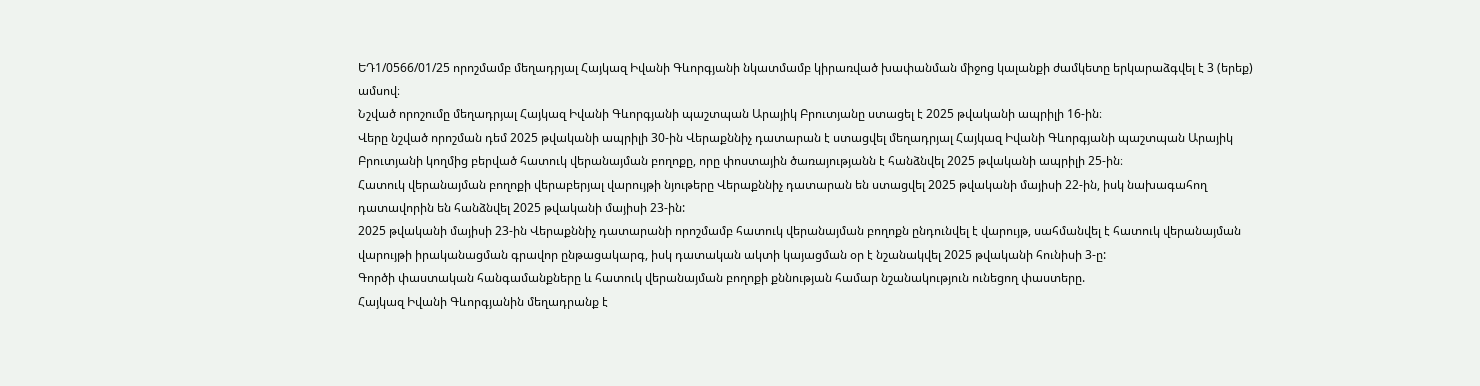ԵԴ1/0566/01/25 որոշմամբ մեղադրյալ Հայկազ Իվանի Գևորգյանի նկատմամբ կիրառված խափանման միջոց կալանքի ժամկետը երկարաձգվել է 3 (երեք) ամսով։
Նշված որոշումը մեղադրյալ Հայկազ Իվանի Գևորգյանի պաշտպան Արայիկ Բրուտյանը ստացել է 2025 թվականի ապրիլի 16-ին։
Վերը նշված որոշման դեմ 2025 թվականի ապրիլի 30-ին Վերաքննիչ դատարան է ստացվել մեղադրյալ Հայկազ Իվանի Գևորգյանի պաշտպան Արայիկ Բրուտյանի կողմից բերված հատուկ վերանայման բողոքը, որը փոստային ծառայությանն է հանձնվել 2025 թվականի ապրիլի 25-ին։
Հատուկ վերանայման բողոքի վերաբերյալ վարույթի նյութերը Վերաքննիչ դատարան են ստացվել 2025 թվականի մայիսի 22-ին, իսկ նախագահող դատավորին են հանձնվել 2025 թվականի մայիսի 23-ին:
2025 թվականի մայիսի 23-ին Վերաքննիչ դատարանի որոշմամբ հատուկ վերանայման բողոքն ընդունվել է վարույթ, սահմանվել է հատուկ վերանայման վարույթի իրականացման գրավոր ընթացակարգ, իսկ դատական ակտի կայացման օր է նշանակվել 2025 թվականի հունիսի 3-ը:
Գործի փաստական հանգամանքները և հատուկ վերանայման բողոքի քննության համար նշանակություն ունեցող փաստերը.
Հայկազ Իվանի Գևորգյանին մեղադրանք է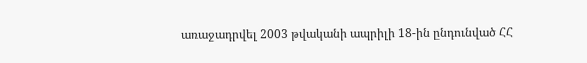առաջադրվել 2003 թվականի ապրիլի 18-ին ընդունված ՀՀ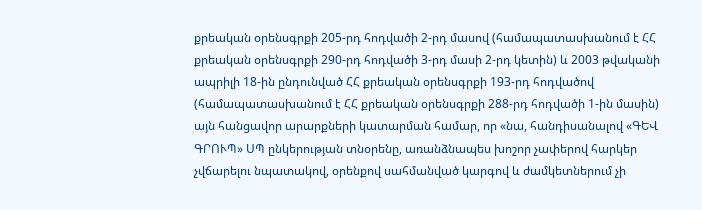քրեական օրենսգրքի 205-րդ հոդվածի 2-րդ մասով (համապատասխանում է ՀՀ քրեական օրենսգրքի 290-րդ հոդվածի 3-րդ մասի 2-րդ կետին) և 2003 թվականի ապրիլի 18-ին ընդունված ՀՀ քրեական օրենսգրքի 193-րդ հոդվածով (համապատասխանում է ՀՀ քրեական օրենսգրքի 288-րդ հոդվածի 1-ին մասին) այն հանցավոր արարքների կատարման համար, որ «նա, հանդիսանալով «ԳԵՎ ԳՐՈՒՊ» ՍՊ ընկերության տնօրենը, առանձնապես խոշոր չափերով հարկեր չվճարելու նպատակով, օրենքով սահմանված կարգով և ժամկետներում չի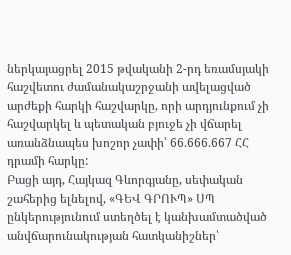ներկայացրել 2015 թվականի 2-րդ եռամսյակի հաշվետու ժամանակաշրջանի ավելացված արժեքի հարկի հաշվարկը, որի արդյունքում չի հաշվարկել և պետական բյուջե չի վճարել առանձնապես խոշոր չափի՝ 66.666.667 ՀՀ դրամի հարկը:
Բացի այդ, Հայկազ Գևորգյանը, սեփական շահերից ելնելով, «ԳԵՎ ԳՐՈՒՊ» ՍՊ ընկերությունում ստեղծել է կանխամտածված անվճարունակության հատկանիշներ՝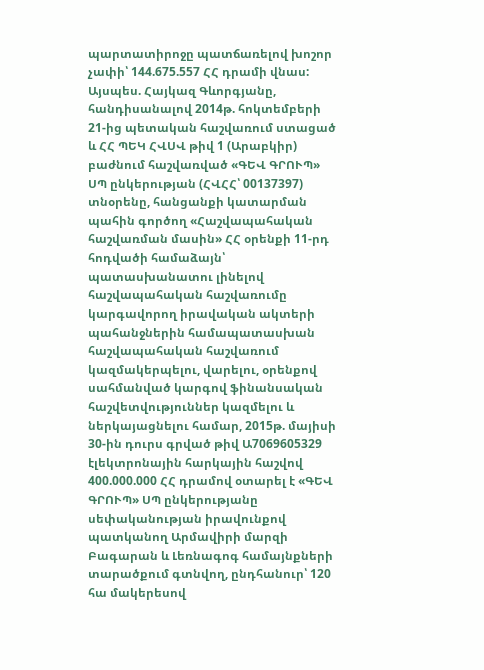պարտատիրոջը պատճառելով խոշոր չափի՝ 144.675.557 ՀՀ դրամի վնաս:
Այսպես. Հայկազ Գևորգյանը, հանդիսանալով 2014թ. հոկտեմբերի 21-ից պետական հաշվառում ստացած և ՀՀ ՊԵԿ ՀՎՍՎ թիվ 1 (Արաբկիր) բաժնում հաշվառված «ԳԵՎ ԳՐՈՒՊ» ՍՊ ընկերության (ՀՎՀՀ՝ 00137397) տնօրենը, հանցանքի կատարման պահին գործող «Հաշվապահական հաշվառման մասին» ՀՀ օրենքի 11-րդ հոդվածի համաձայն՝ պատասխանատու լինելով հաշվապահական հաշվառումը կարգավորող իրավական ակտերի պահանջներին համապատասխան հաշվապահական հաշվառում կազմակերպելու, վարելու, օրենքով սահմանված կարգով ֆինանսական հաշվետվություններ կազմելու և ներկայացնելու համար, 2015թ. մայիսի 30-ին դուրս գրված թիվ Ա7069605329 էլեկտրոնային հարկային հաշվով 400.000.000 ՀՀ դրամով օտարել է «ԳԵՎ ԳՐՈՒՊ» ՍՊ ընկերությանը սեփականության իրավունքով պատկանող Արմավիրի մարզի Բագարան և Լեռնագոգ համայնքների տարածքում գտնվող, ընդհանուր՝ 120 հա մակերեսով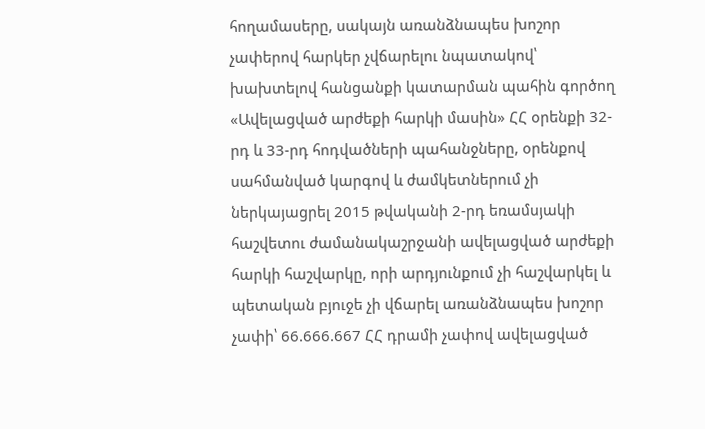հողամասերը, սակայն առանձնապես խոշոր չափերով հարկեր չվճարելու նպատակով՝ խախտելով հանցանքի կատարման պահին գործող «Ավելացված արժեքի հարկի մասին» ՀՀ օրենքի 32-րդ և 33-րդ հոդվածների պահանջները, օրենքով սահմանված կարգով և ժամկետներում չի ներկայացրել 2015 թվականի 2-րդ եռամսյակի հաշվետու ժամանակաշրջանի ավելացված արժեքի հարկի հաշվարկը, որի արդյունքում չի հաշվարկել և պետական բյուջե չի վճարել առանձնապես խոշոր չափի՝ 66.666.667 ՀՀ դրամի չափով ավելացված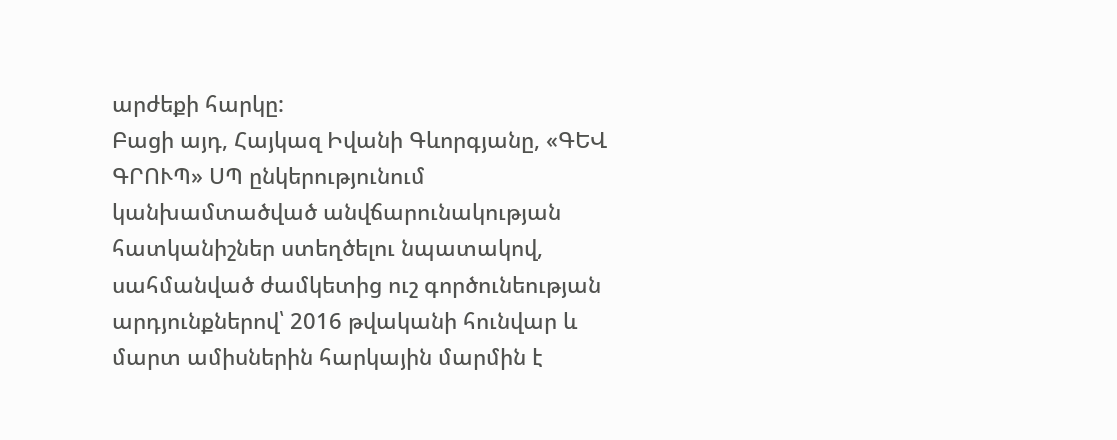արժեքի հարկը:
Բացի այդ, Հայկազ Իվանի Գևորգյանը, «ԳԵՎ ԳՐՈՒՊ» ՍՊ ընկերությունում կանխամտածված անվճարունակության հատկանիշներ ստեղծելու նպատակով, սահմանված ժամկետից ուշ գործունեության արդյունքներով՝ 2016 թվականի հունվար և մարտ ամիսներին հարկային մարմին է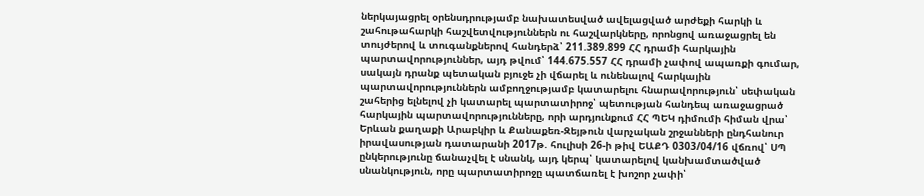ներկայացրել օրենսդրությամբ նախատեսված ավելացված արժեքի հարկի և շահութահարկի հաշվետվություններն ու հաշվարկները, որոնցով առաջացրել են տույժերով և տուգանքներով հանդերձ՝ 211.389.899 ՀՀ դրամի հարկային պարտավորություններ, այդ թվում՝ 144.675.557 ՀՀ դրամի չափով ապառքի գումար, սակայն դրանք պետական բյուջե չի վճարել և ունենալով հարկային պարտավորություններն ամբողջությամբ կատարելու հնարավորություն՝ սեփական շահերից ելնելով չի կատարել պարտատիրոջ՝ պետության հանդեպ առաջացրած հարկային պարտավորությունները, որի արդյունքում ՀՀ ՊԵԿ դիմումի հիման վրա՝ Երևան քաղաքի Արաբկիր և Քանաքեռ-Զեյթուն վարչական շրջանների ընդհանուր իրավասության դատարանի 2017թ. հուլիսի 26-ի թիվ ԵԱՔԴ 0303/04/16 վճռով՝ ՍՊ ընկերությունը ճանաչվել է սնանկ, այդ կերպ՝ կատարելով կանխամտածված սնանկություն, որը պարտատիրոջը պատճառել է խոշոր չափի՝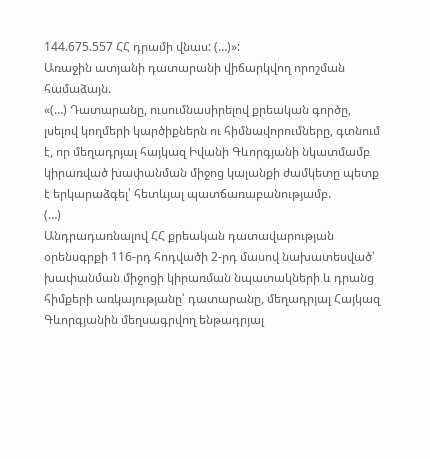144.675.557 ՀՀ դրամի վնաս: (…)»:
Առաջին ատյանի դատարանի վիճարկվող որոշման համաձայն.
«(…) Դատարանը, ուսումնասիրելով քրեական գործը, լսելով կողմերի կարծիքներն ու հիմնավորումները, գտնում է, որ մեղադրյալ հայկազ Իվանի Գևորգյանի նկատմամբ կիրառված խափանման միջոց կալանքի ժամկետը պետք է երկարաձգել՝ հետևյալ պատճառաբանությամբ.
(…)
Անդրադառնալով ՀՀ քրեական դատավարության օրենսգրքի 116-րդ հոդվածի 2-րդ մասով նախատեսված՝ խափանման միջոցի կիրառման նպատակների և դրանց հիմքերի առկայությանը՝ դատարանը, մեղադրյալ Հայկազ Գևորգյանին մեղսագրվող ենթադրյալ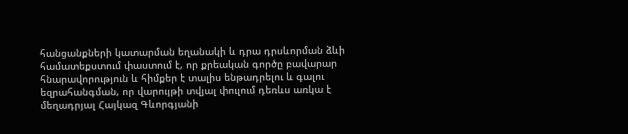հանցանքների կատարման եղանակի և դրա դրսևորման ձևի համատեքստում փաստում է, որ քրեական գործը բավարար հնարավորություն և հիմքեր է տալիս ենթադրելու և գալու եզրահանգման, որ վարույթի տվյալ փուլում դեռևս առկա է մեղադրյալ Հայկազ Գևորգյանի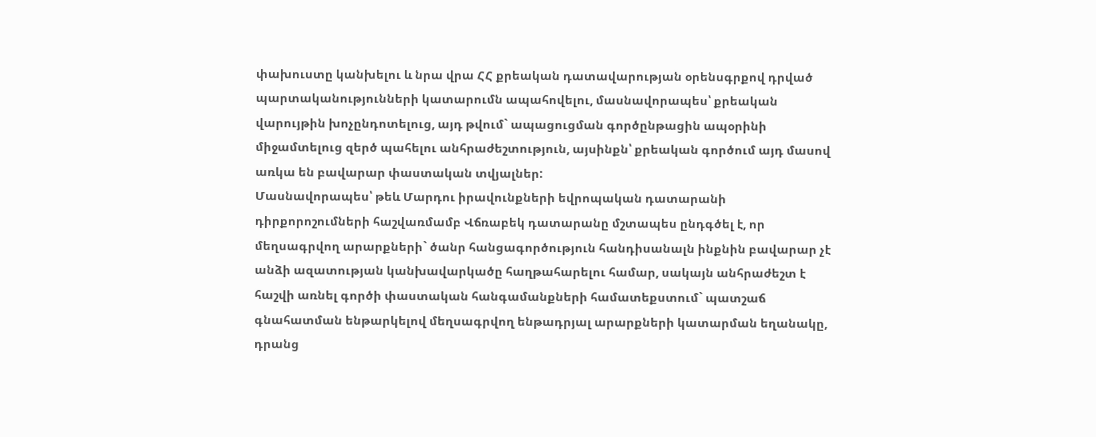փախուստը կանխելու և նրա վրա ՀՀ քրեական դատավարության օրենսգրքով դրված պարտականությունների կատարումն ապահովելու, մասնավորապես՝ քրեական վարույթին խոչընդոտելուց, այդ թվում` ապացուցման գործընթացին ապօրինի միջամտելուց զերծ պահելու անհրաժեշտություն, այսինքն՝ քրեական գործում այդ մասով առկա են բավարար փաստական տվյալներ:
Մասնավորապես՝ թեև Մարդու իրավունքների եվրոպական դատարանի դիրքորոշումների հաշվառմամբ Վճռաբեկ դատարանը մշտապես ընդգծել է, որ մեղսագրվող արարքների` ծանր հանցագործություն հանդիսանալն ինքնին բավարար չէ անձի ազատության կանխավարկածը հաղթահարելու համար, սակայն անհրաժեշտ է հաշվի առնել գործի փաստական հանգամանքների համատեքստում` պատշաճ գնահատման ենթարկելով մեղսագրվող ենթադրյալ արարքների կատարման եղանակը, դրանց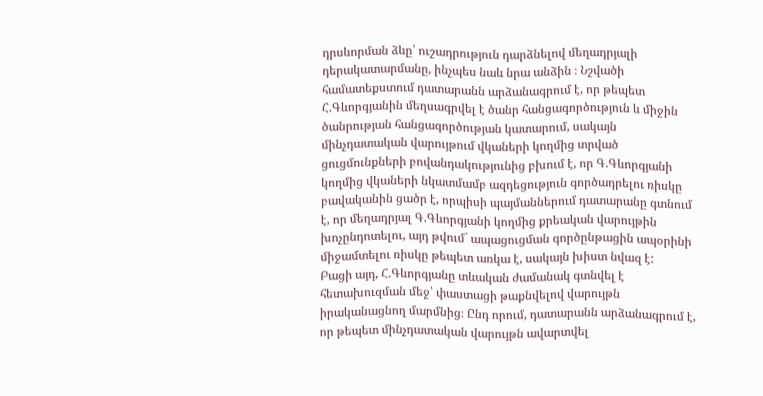դրսևորման ձևը՝ ուշադրություն դարձնելով մեղադրյալի դերակատարմանը, ինչպես նաև նրա անձին ։ Նշվածի համատեքստում դատարանն արձանագրում է, որ թեպետ Հ.Գևորգյանին մեղսագրվել է ծանր հանցագործություն և միջին ծանրության հանցագործության կատարում, սակայն մինչդատական վարույթում վկաների կողմից տրված ցուցմունքների բովանդակությունից բխում է, որ Գ.Գևորգյանի կողմից վկաների նկատմամբ ազդեցություն գործադրելու ռիսկը բավականին ցածր է, որպիսի պայմաններում դատարանը գտնում է, որ մեղադրյալ Գ.Գևորգյանի կողմից քրեական վարույթին խոչընդոտելու, այդ թվում` ապացուցման գործընթացին ապօրինի միջամտելու ռիսկը թեպետ առկա է, սակայն խիստ նվազ է:
Բացի այդ, Հ.Գևորգյանը տևական ժամանակ գտնվել է հետախուզման մեջ՝ փաստացի թաքնվելով վարույթն իրականացնող մարմնից։ Ընդ որում, դատարանն արձանագրում է, որ թեպետ մինչդատական վարույթն ավարտվել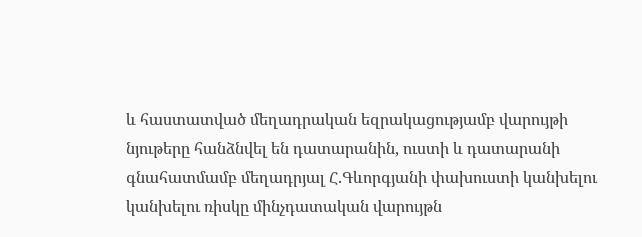և հաստատված մեղադրական եզրակացությամբ վարույթի նյութերը հանձնվել են դատարանին, ուստի և դատարանի գնահատմամբ մեղադրյալ Հ.Գևորգյանի փախուստի կանխելու կանխելու ռիսկը մինչդատական վարույթն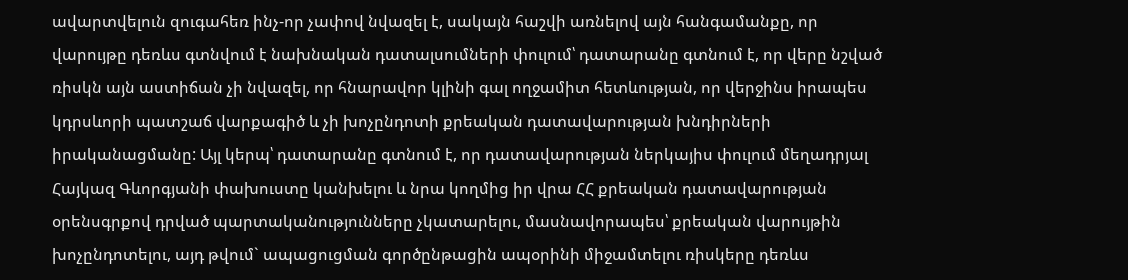ավարտվելուն զուգահեռ ինչ-որ չափով նվազել է, սակայն հաշվի առնելով այն հանգամանքը, որ վարույթը դեռևս գտնվում է նախնական դատալսումների փուլում՝ դատարանը գտնում է, որ վերը նշված ռիսկն այն աստիճան չի նվազել, որ հնարավոր կլինի գալ ողջամիտ հետևության, որ վերջինս իրապես կդրսևորի պատշաճ վարքագիծ և չի խոչընդոտի քրեական դատավարության խնդիրների իրականացմանը: Այլ կերպ՝ դատարանը գտնում է, որ դատավարության ներկայիս փուլում մեղադրյալ Հայկազ Գևորգյանի փախուստը կանխելու և նրա կողմից իր վրա ՀՀ քրեական դատավարության օրենսգրքով դրված պարտականությունները չկատարելու, մասնավորապես՝ քրեական վարույթին խոչընդոտելու, այդ թվում` ապացուցման գործընթացին ապօրինի միջամտելու ռիսկերը դեռևս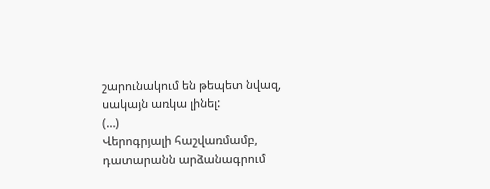շարունակում են թեպետ նվազ, սակայն առկա լինել:
(…)
Վերոգրյալի հաշվառմամբ, դատարանն արձանագրում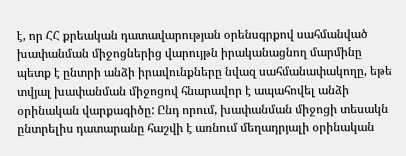է, որ ՀՀ քրեական դատավարության օրենսգրքով սահմանված խափանման միջոցներից վարույթն իրականացնող մարմինը պետք է ընտրի անձի իրավունքները նվազ սահմանափակողը, եթե տվյալ խափանման միջոցով հնարավոր է ապահովել անձի օրինական վարքագիծը: Ընդ որում, խափանման միջոցի տեսակն ընտրելիս դատարանը հաշվի է առնում մեղադրյալի օրինական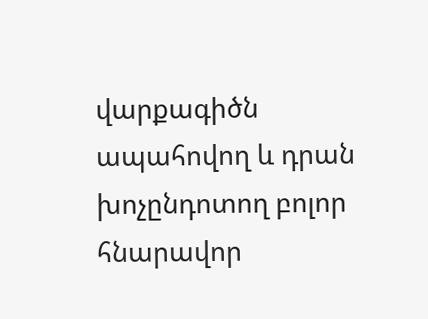վարքագիծն ապահովող և դրան խոչընդոտող բոլոր հնարավոր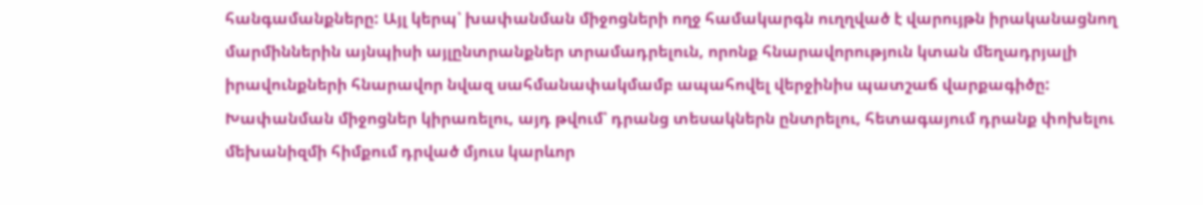հանգամանքները: Այլ կերպ՝ խափանման միջոցների ողջ համակարգն ուղղված է վարույթն իրականացնող մարմիններին այնպիսի այլընտրանքներ տրամադրելուն, որոնք հնարավորություն կտան մեղադրյալի իրավունքների հնարավոր նվազ սահմանափակմամբ ապահովել վերջինիս պատշաճ վարքագիծը:
Խափանման միջոցներ կիրառելու, այդ թվում՝ դրանց տեսակներն ընտրելու, հետագայում դրանք փոխելու մեխանիզմի հիմքում դրված մյուս կարևոր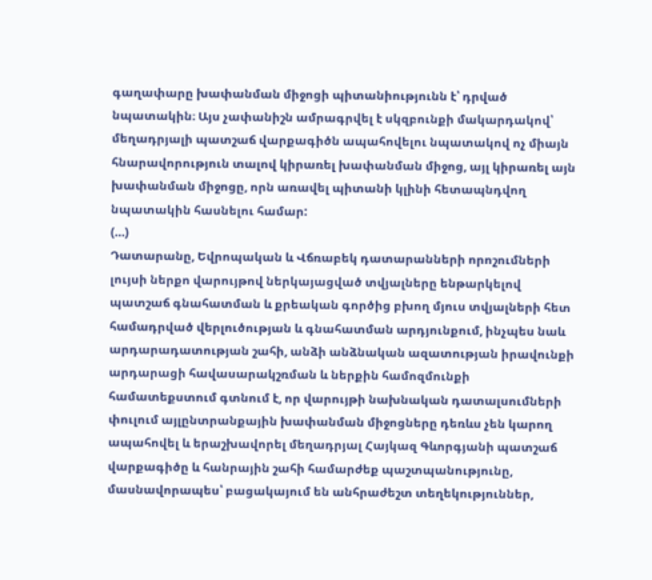գաղափարը խափանման միջոցի պիտանիությունն է՝ դրված նպատակին։ Այս չափանիշն ամրագրվել է սկզբունքի մակարդակով՝ մեղադրյալի պատշաճ վարքագիծն ապահովելու նպատակով ոչ միայն հնարավորություն տալով կիրառել խափանման միջոց, այլ կիրառել այն խափանման միջոցը, որն առավել պիտանի կլինի հետապնդվող նպատակին հասնելու համար:
(…)
Դատարանը, Եվրոպական և Վճռաբեկ դատարանների որոշումների լույսի ներքո վարույթով ներկայացված տվյալները ենթարկելով պատշաճ գնահատման և քրեական գործից բխող մյուս տվյալների հետ համադրված վերլուծության և գնահատման արդյունքում, ինչպես նաև արդարադատության շահի, անձի անձնական ազատության իրավունքի արդարացի հավասարակշռման և ներքին համոզմունքի համատեքստում գտնում է, որ վարույթի նախնական դատալսումների փուլում այլընտրանքային խափանման միջոցները դեռևս չեն կարող ապահովել և երաշխավորել մեղադրյալ Հայկազ Գևորգյանի պատշաճ վարքագիծը և հանրային շահի համարժեք պաշտպանությունը, մասնավորապես՝ բացակայում են անհրաժեշտ տեղեկություններ,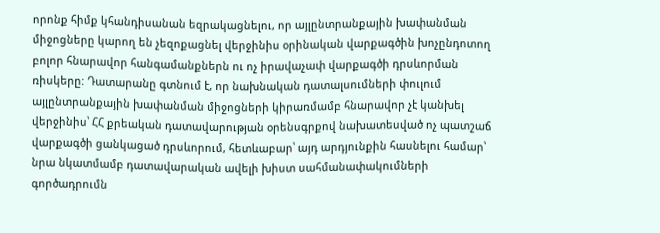որոնք հիմք կհանդիսանան եզրակացնելու, որ այլընտրանքային խափանման միջոցները կարող են չեզոքացնել վերջինիս օրինական վարքագծին խոչընդոտող բոլոր հնարավոր հանգամանքներն ու ոչ իրավաչափ վարքագծի դրսևորման ռիսկերը: Դատարանը գտնում է, որ նախնական դատալսումների փուլում այլընտրանքային խափանման միջոցների կիրառմամբ հնարավոր չէ կանխել վերջինիս՝ ՀՀ քրեական դատավարության օրենսգրքով նախատեսված ոչ պատշաճ վարքագծի ցանկացած դրսևորում, հետևաբար՝ այդ արդյունքին հասնելու համար՝ նրա նկատմամբ դատավարական ավելի խիստ սահմանափակումների գործադրումն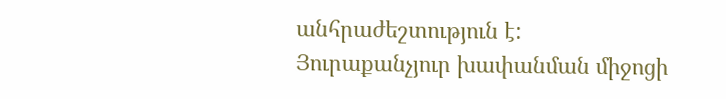անհրաժեշտություն է:
Յուրաքանչյուր խափանման միջոցի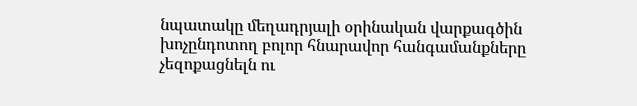նպատակը մեղադրյալի օրինական վարքագծին խոչընդոտող բոլոր հնարավոր հանգամանքները չեզոքացնելն ու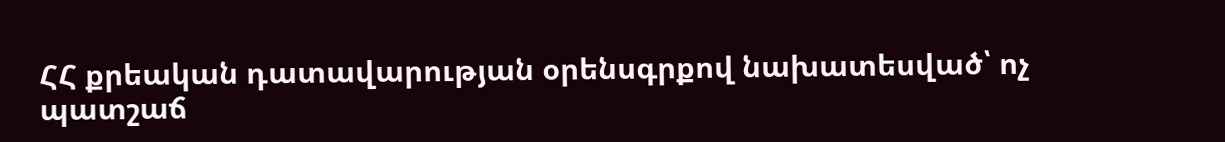ՀՀ քրեական դատավարության օրենսգրքով նախատեսված՝ ոչ պատշաճ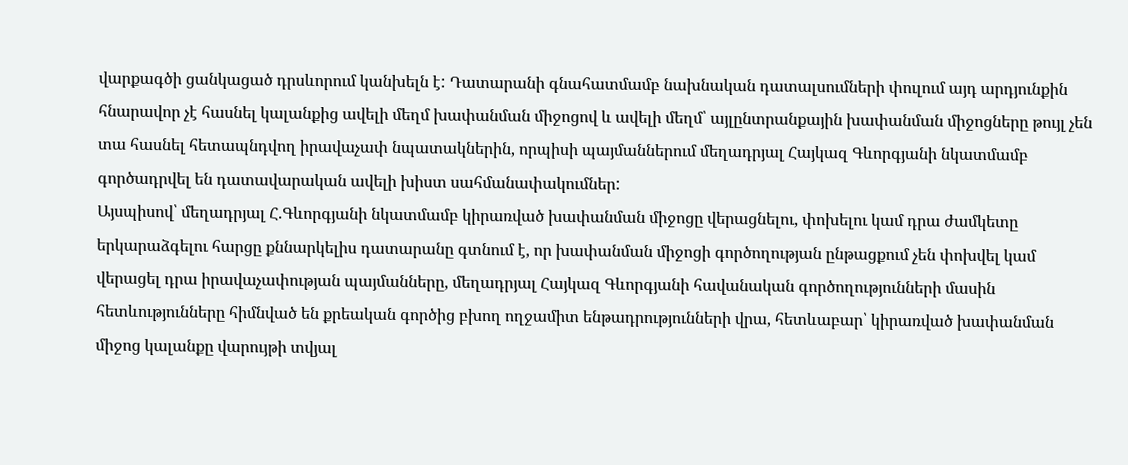վարքագծի ցանկացած դրսևորում կանխելն է: Դատարանի գնահատմամբ նախնական դատալսումների փուլում այդ արդյունքին հնարավոր չէ հասնել կալանքից ավելի մեղմ խափանման միջոցով և ավելի մեղմ՝ այլընտրանքային խափանման միջոցները թույլ չեն տա հասնել հետապնդվող իրավաչափ նպատակներին, որպիսի պայմաններում մեղադրյալ Հայկազ Գևորգյանի նկատմամբ գործադրվել են դատավարական ավելի խիստ սահմանափակումներ:
Այսպիսով՝ մեղադրյալ Հ.Գևորգյանի նկատմամբ կիրառված խափանման միջոցը վերացնելու, փոխելու կամ դրա ժամկետը երկարաձգելու հարցը քննարկելիս դատարանը գտնում է, որ խափանման միջոցի գործողության ընթացքում չեն փոխվել կամ վերացել դրա իրավաչափության պայմանները, մեղադրյալ Հայկազ Գևորգյանի հավանական գործողությունների մասին հետևությունները հիմնված են քրեական գործից բխող ողջամիտ ենթադրությունների վրա, հետևաբար՝ կիրառված խափանման միջոց կալանքը վարույթի տվյալ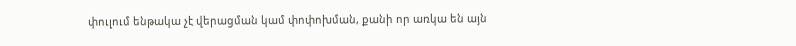փուլում ենթակա չէ վերացման կամ փոփոխման, քանի որ առկա են այն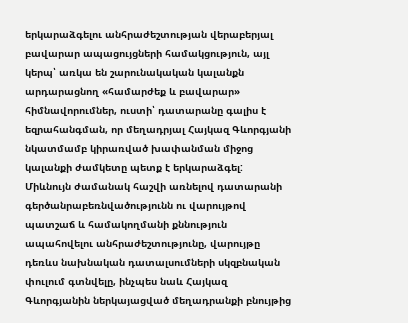երկարաձգելու անհրաժեշտության վերաբերյալ բավարար ապացույցների համակցություն, այլ կերպ՝ առկա են շարունակական կալանքն արդարացնող «համարժեք և բավարար» հիմնավորումներ, ուստի՝ դատարանը գալիս է եզրահանգման, որ մեղադրյալ Հայկազ Գևորգյանի նկատմամբ կիրառված խափանման միջոց կալանքի ժամկետը պետք է երկարաձգել:
Միևնույն ժամանակ հաշվի առնելով դատարանի գերծանրաբեռնվածությունն ու վարույթով պատշաճ և համակողմանի քննություն ապահովելու անհրաժեշտությունը, վարույթը դեռևս նախնական դատալսումների սկզբնական փուլում գտնվելը, ինչպես նաև Հայկազ Գևորգյանին ներկայացված մեղադրանքի բնույթից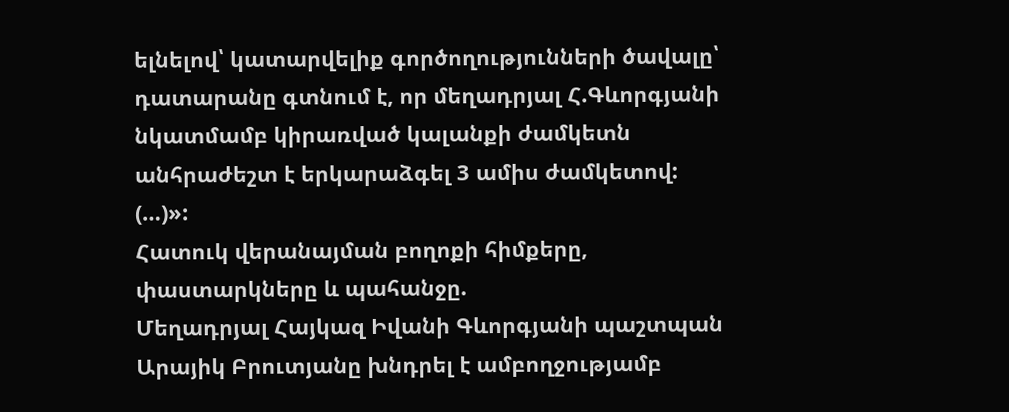ելնելով՝ կատարվելիք գործողությունների ծավալը՝ դատարանը գտնում է, որ մեղադրյալ Հ.Գևորգյանի նկատմամբ կիրառված կալանքի ժամկետն անհրաժեշտ է երկարաձգել 3 ամիս ժամկետով: (…)»:
Հատուկ վերանայման բողոքի հիմքերը, փաստարկները և պահանջը.
Մեղադրյալ Հայկազ Իվանի Գևորգյանի պաշտպան Արայիկ Բրուտյանը խնդրել է ամբողջությամբ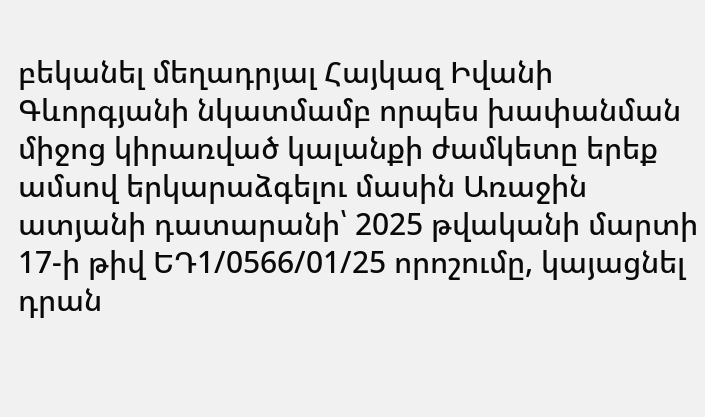բեկանել մեղադրյալ Հայկազ Իվանի Գևորգյանի նկատմամբ որպես խափանման միջոց կիրառված կալանքի ժամկետը երեք ամսով երկարաձգելու մասին Առաջին ատյանի դատարանի՝ 2025 թվականի մարտի 17-ի թիվ ԵԴ1/0566/01/25 որոշումը, կայացնել դրան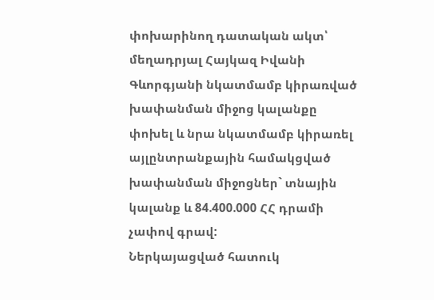փոխարինող դատական ակտ՝ մեղադրյալ Հայկազ Իվանի Գևորգյանի նկատմամբ կիրառված խափանման միջոց կալանքը փոխել և նրա նկատմամբ կիրառել այլընտրանքային համակցված խափանման միջոցներ` տնային կալանք և 84.400.000 ՀՀ դրամի չափով գրավ:
Ներկայացված հատուկ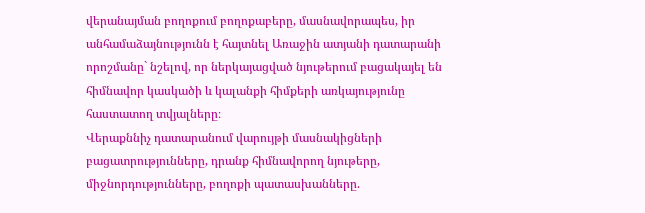վերանայման բողոքում բողոքաբերը, մասնավորապես, իր անհամաձայնությունն է հայտնել Առաջին ատյանի դատարանի որոշմանը` նշելով, որ ներկայացված նյութերում բացակայել են հիմնավոր կասկածի և կալանքի հիմքերի առկայությունը հաստատող տվյալները։
Վերաքննիչ դատարանում վարույթի մասնակիցների բացատրությունները, դրանք հիմնավորող նյութերը, միջնորդությունները, բողոքի պատասխանները.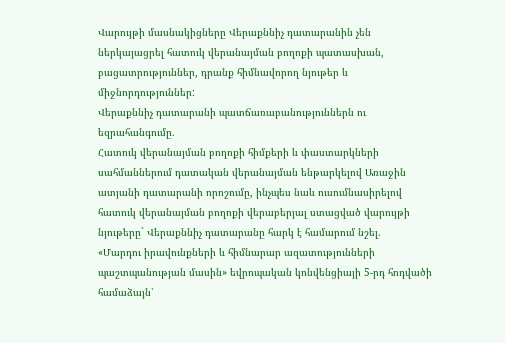Վարույթի մասնակիցները Վերաքննիչ դատարանին չեն ներկայացրել հատուկ վերանայման բողոքի պատասխան, բացատրություններ, դրանք հիմնավորող նյութեր և միջնորդություններ:
Վերաքննիչ դատարանի պատճառաբանություններն ու եզրահանգումը.
Հատուկ վերանայման բողոքի հիմքերի և փաստարկների սահմաններում դատական վերանայման ենթարկելով Առաջին ատյանի դատարանի որոշումը, ինչպես նաև ուսումնասիրելով հատուկ վերանայման բողոքի վերաբերյալ ստացված վարույթի նյութերը` Վերաքննիչ դատարանը հարկ է համարում նշել.
«Մարդու իրավունքների և հիմնարար ազատությունների պաշտպանության մասին» եվրոպական կոնվենցիայի 5-րդ հոդվածի համաձայն՝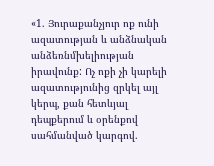«1. Յուրաքանչյուր ոք ունի ազատության և անձնական անձեռնմխելիության իրավունք: Ոչ ոքի չի կարելի ազատությունից զրկել այլ կերպ, քան հետևյալ դեպքերում և օրենքով սահմանված կարգով.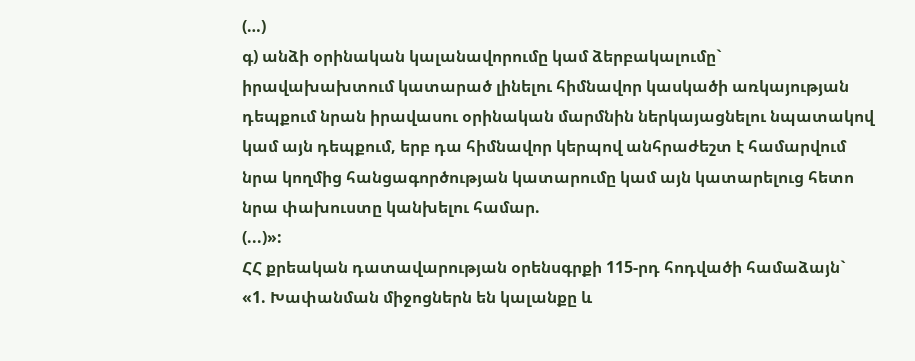(…)
գ) անձի օրինական կալանավորումը կամ ձերբակալումը` իրավախախտում կատարած լինելու հիմնավոր կասկածի առկայության դեպքում նրան իրավասու օրինական մարմնին ներկայացնելու նպատակով կամ այն դեպքում, երբ դա հիմնավոր կերպով անհրաժեշտ է համարվում նրա կողմից հանցագործության կատարումը կամ այն կատարելուց հետո նրա փախուստը կանխելու համար.
(...)»:
ՀՀ քրեական դատավարության օրենսգրքի 115-րդ հոդվածի համաձայն`
«1. Խափանման միջոցներն են կալանքը և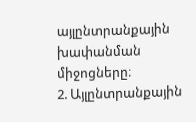այլընտրանքային խափանման միջոցները։
2. Այլընտրանքային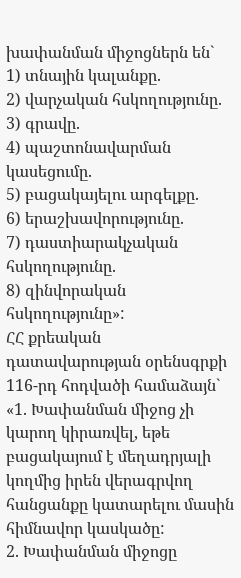խափանման միջոցներն են`
1) տնային կալանքը.
2) վարչական հսկողությունը.
3) գրավը.
4) պաշտոնավարման կասեցումը.
5) բացակայելու արգելքը.
6) երաշխավորությունը.
7) դաստիարակչական հսկողությունը.
8) զինվորական հսկողությունը»:
ՀՀ քրեական դատավարության օրենսգրքի 116-րդ հոդվածի համաձայն`
«1. Խափանման միջոց չի կարող կիրառվել, եթե բացակայում է մեղադրյալի կողմից իրեն վերագրվող հանցանքը կատարելու մասին հիմնավոր կասկածը:
2. Խափանման միջոցը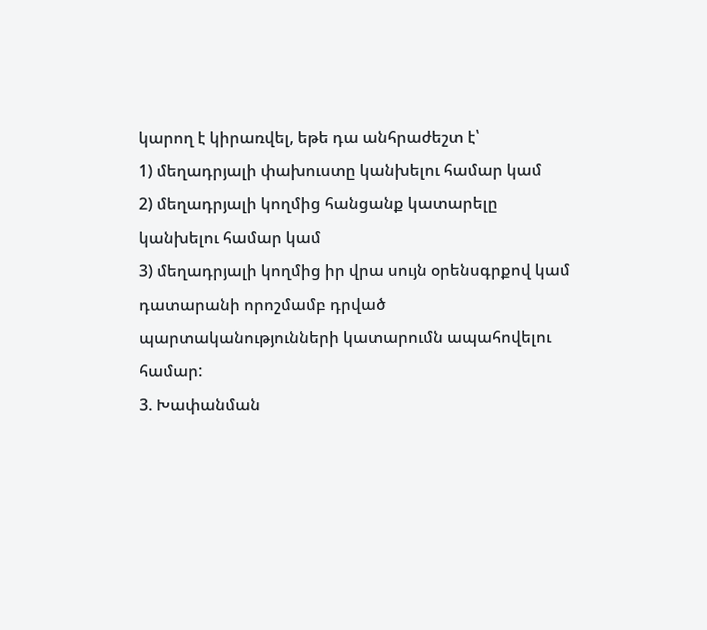կարող է կիրառվել, եթե դա անհրաժեշտ է՝
1) մեղադրյալի փախուստը կանխելու համար կամ
2) մեղադրյալի կողմից հանցանք կատարելը կանխելու համար կամ
3) մեղադրյալի կողմից իր վրա սույն օրենսգրքով կամ դատարանի որոշմամբ դրված պարտականությունների կատարումն ապահովելու համար:
3. Խափանման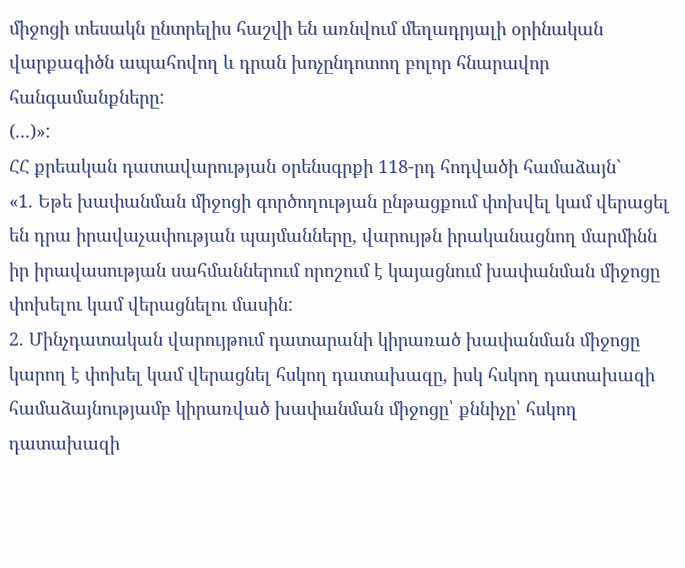միջոցի տեսակն ընտրելիս հաշվի են առնվում մեղադրյալի օրինական վարքագիծն ապահովող և դրան խոչընդոտող բոլոր հնարավոր հանգամանքները:
(...)»:
ՀՀ քրեական դատավարության օրենսգրքի 118-րդ հոդվածի համաձայն`
«1. Եթե խափանման միջոցի գործողության ընթացքում փոխվել կամ վերացել են դրա իրավաչափության պայմանները, վարույթն իրականացնող մարմինն իր իրավասության սահմաններում որոշում է կայացնում խափանման միջոցը փոխելու կամ վերացնելու մասին:
2. Մինչդատական վարույթում դատարանի կիրառած խափանման միջոցը կարող է փոխել կամ վերացնել հսկող դատախազը, իսկ հսկող դատախազի համաձայնությամբ կիրառված խափանման միջոցը՝ քննիչը՝ հսկող դատախազի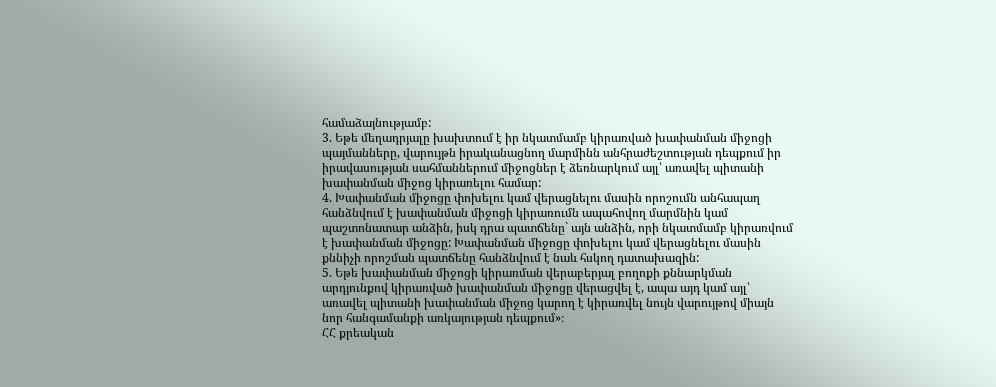համաձայնությամբ:
3. Եթե մեղադրյալը խախտում է իր նկատմամբ կիրառված խափանման միջոցի պայմանները, վարույթն իրականացնող մարմինն անհրաժեշտության դեպքում իր իրավասության սահմաններում միջոցներ է ձեռնարկում այլ՝ առավել պիտանի խափանման միջոց կիրառելու համար:
4. Խափանման միջոցը փոխելու կամ վերացնելու մասին որոշումն անհապաղ հանձնվում է խափանման միջոցի կիրառումն ապահովող մարմնին կամ պաշտոնատար անձին, իսկ դրա պատճենը` այն անձին, որի նկատմամբ կիրառվում է խափանման միջոցը: Խափանման միջոցը փոխելու կամ վերացնելու մասին քննիչի որոշման պատճենը հանձնվում է նաև հսկող դատախազին:
5. Եթե խափանման միջոցի կիրառման վերաբերյալ բողոքի քննարկման արդյունքով կիրառված խափանման միջոցը վերացվել է, ապա այդ կամ այլ՝ առավել պիտանի խափանման միջոց կարող է կիրառվել նույն վարույթով միայն նոր հանգամանքի առկայության դեպքում»։
ՀՀ քրեական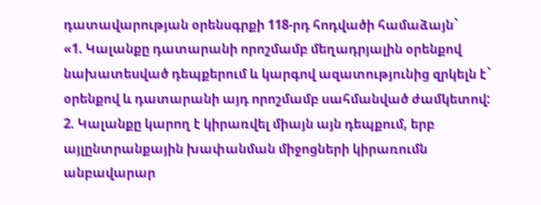դատավարության օրենսգրքի 118-րդ հոդվածի համաձայն`
«1. Կալանքը դատարանի որոշմամբ մեղադրյալին օրենքով նախատեսված դեպքերում և կարգով ազատությունից զրկելն է` օրենքով և դատարանի այդ որոշմամբ սահմանված ժամկետով:
2. Կալանքը կարող է կիրառվել միայն այն դեպքում, երբ այլընտրանքային խափանման միջոցների կիրառումն անբավարար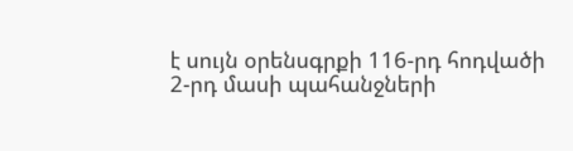է սույն օրենսգրքի 116-րդ հոդվածի 2-րդ մասի պահանջների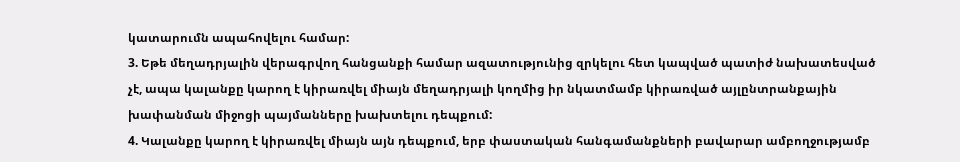կատարումն ապահովելու համար:
3. Եթե մեղադրյալին վերագրվող հանցանքի համար ազատությունից զրկելու հետ կապված պատիժ նախատեսված չէ, ապա կալանքը կարող է կիրառվել միայն մեղադրյալի կողմից իր նկատմամբ կիրառված այլընտրանքային խափանման միջոցի պայմանները խախտելու դեպքում:
4. Կալանքը կարող է կիրառվել միայն այն դեպքում, երբ փաստական հանգամանքների բավարար ամբողջությամբ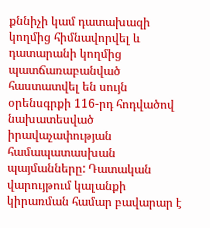քննիչի կամ դատախազի կողմից հիմնավորվել և դատարանի կողմից պատճառաբանված հաստատվել են սույն օրենսգրքի 116-րդ հոդվածով նախատեսված իրավաչափության համապատասխան պայմանները: Դատական վարույթում կալանքի կիրառման համար բավարար է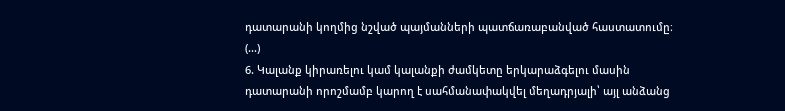դատարանի կողմից նշված պայմանների պատճառաբանված հաստատումը։
(...)
6. Կալանք կիրառելու կամ կալանքի ժամկետը երկարաձգելու մասին դատարանի որոշմամբ կարող է սահմանափակվել մեղադրյալի՝ այլ անձանց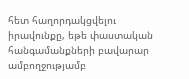հետ հաղորդակցվելու իրավունքը, եթե փաստական հանգամանքների բավարար ամբողջությամբ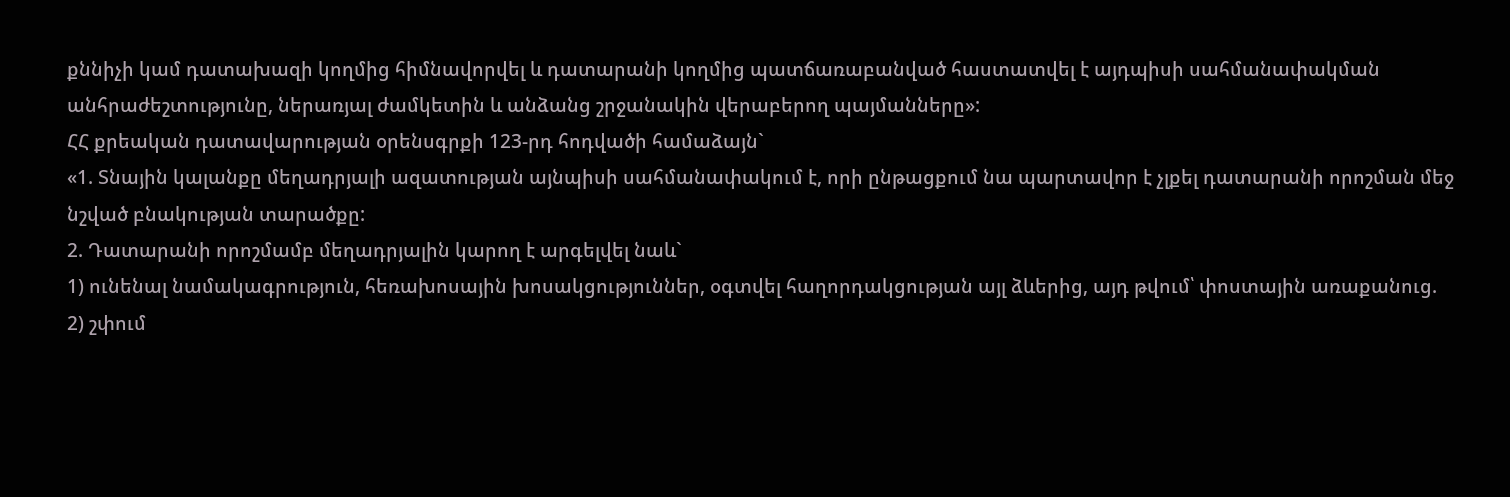քննիչի կամ դատախազի կողմից հիմնավորվել և դատարանի կողմից պատճառաբանված հաստատվել է այդպիսի սահմանափակման անհրաժեշտությունը, ներառյալ ժամկետին և անձանց շրջանակին վերաբերող պայմանները»:
ՀՀ քրեական դատավարության օրենսգրքի 123-րդ հոդվածի համաձայն`
«1. Տնային կալանքը մեղադրյալի ազատության այնպիսի սահմանափակում է, որի ընթացքում նա պարտավոր է չլքել դատարանի որոշման մեջ նշված բնակության տարածքը:
2. Դատարանի որոշմամբ մեղադրյալին կարող է արգելվել նաև`
1) ունենալ նամակագրություն, հեռախոսային խոսակցություններ, օգտվել հաղորդակցության այլ ձևերից, այդ թվում՝ փոստային առաքանուց.
2) շփում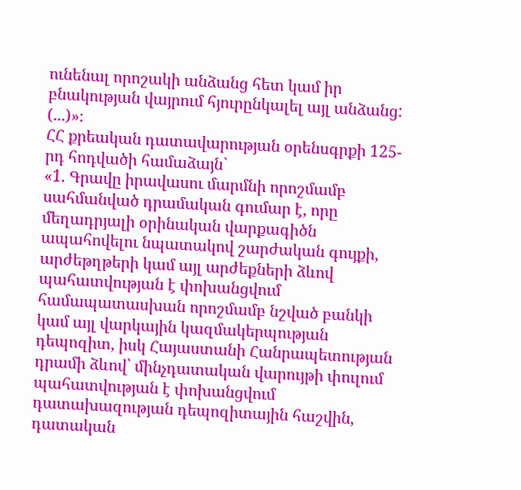ունենալ որոշակի անձանց հետ կամ իր բնակության վայրում հյուրընկալել այլ անձանց:
(...)»։
ՀՀ քրեական դատավարության օրենսգրքի 125-րդ հոդվածի համաձայն`
«1. Գրավը իրավասու մարմնի որոշմամբ սահմանված դրամական գումար է, որը մեղադրյալի օրինական վարքագիծն ապահովելու նպատակով շարժական գույքի, արժեթղթերի կամ այլ արժեքների ձևով պահատվության է փոխանցվում համապատասխան որոշմամբ նշված բանկի կամ այլ վարկային կազմակերպության դեպոզիտ, իսկ Հայաստանի Հանրապետության դրամի ձևով՝ մինչդատական վարույթի փուլում պահատվության է փոխանցվում դատախազության դեպոզիտային հաշվին, դատական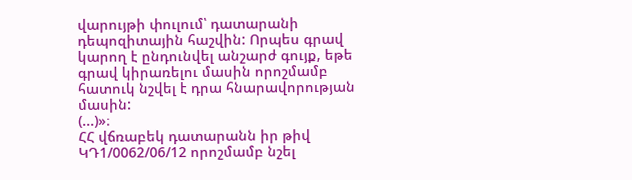վարույթի փուլում՝ դատարանի դեպոզիտային հաշվին: Որպես գրավ կարող է ընդունվել անշարժ գույք, եթե գրավ կիրառելու մասին որոշմամբ հատուկ նշվել է դրա հնարավորության մասին:
(...)»։
ՀՀ վճռաբեկ դատարանն իր թիվ ԿԴ1/0062/06/12 որոշմամբ նշել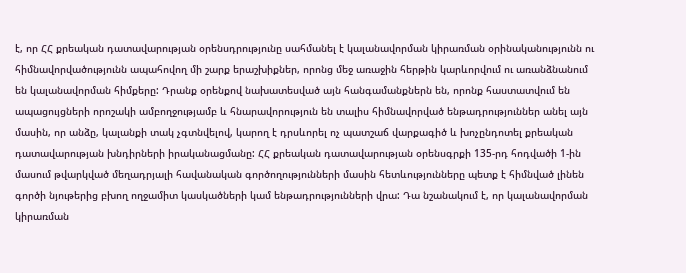է, որ ՀՀ քրեական դատավարության օրենսդրությունը սահմանել է կալանավորման կիրառման օրինականությունն ու հիմնավորվածությունն ապահովող մի շարք երաշխիքներ, որոնց մեջ առաջին հերթին կարևորվում ու առանձնանում են կալանավորման հիմքերը: Դրանք օրենքով նախատեսված այն հանգամանքներն են, որոնք հաստատվում են ապացույցների որոշակի ամբողջությամբ և հնարավորություն են տալիս հիմնավորված ենթադրություններ անել այն մասին, որ անձը, կալանքի տակ չգտնվելով, կարող է դրսևորել ոչ պատշաճ վարքագիծ և խոչընդոտել քրեական դատավարության խնդիրների իրականացմանը: ՀՀ քրեական դատավարության օրենսգրքի 135-րդ հոդվածի 1-ին մասում թվարկված մեղադրյալի հավանական գործողությունների մասին հետևությունները պետք է հիմնված լինեն գործի նյութերից բխող ողջամիտ կասկածների կամ ենթադրությունների վրա: Դա նշանակում է, որ կալանավորման կիրառման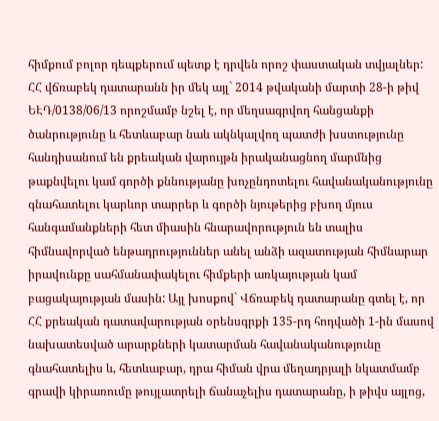հիմքում բոլոր դեպքերում պետք է դրվեն որոշ փաստական տվյալներ:
ՀՀ վճռաբեկ դատարանն իր մեկ այլ` 2014 թվականի մարտի 28-ի թիվ ԵԷԴ/0138/06/13 որոշմամբ նշել է, որ մեղսագրվող հանցանքի ծանրությունը և հետևաբար նաև ակնկալվող պատժի խստությունը հանդիսանում են քրեական վարույթն իրականացնող մարմնից թաքնվելու կամ գործի քննությանը խոչընդոտելու հավանականությունը գնահատելու կարևոր տարրեր և գործի նյութերից բխող մյուս հանգամանքների հետ միասին հնարավորություն են տալիս հիմնավորված ենթադրություններ անել անձի ազատության հիմնարար իրավունքը սահմանափակելու հիմքերի առկայության կամ բացակայության մասին: Այլ խոսքով` Վճռաբեկ դատարանը գտել է, որ ՀՀ քրեական դատավարության օրենսգրքի 135-րդ հոդվածի 1-ին մասով նախատեսված արարքների կատարման հավանականությունը գնահատելիս և, հետևաբար, դրա հիման վրա մեղադրյալի նկատմամբ գրավի կիրառումը թույլատրելի ճանաչելիս դատարանը, ի թիվս այլոց,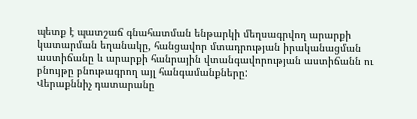պետք է պատշաճ գնահատման ենթարկի մեղսագրվող արարքի կատարման եղանակը, հանցավոր մտադրության իրականացման աստիճանը և արարքի հանրային վտանգավորության աստիճանն ու բնույթը բնութագրող այլ հանգամանքները:
Վերաքննիչ դատարանը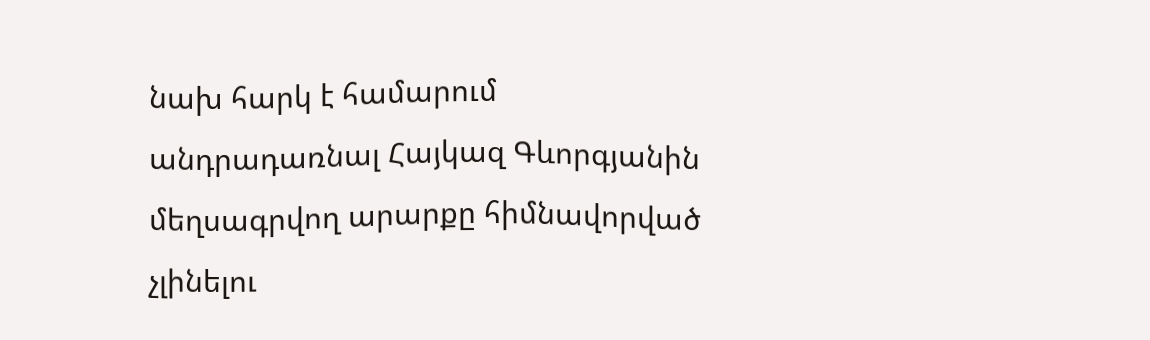նախ հարկ է համարում անդրադառնալ Հայկազ Գևորգյանին մեղսագրվող արարքը հիմնավորված չլինելու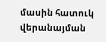մասին հատուկ վերանայման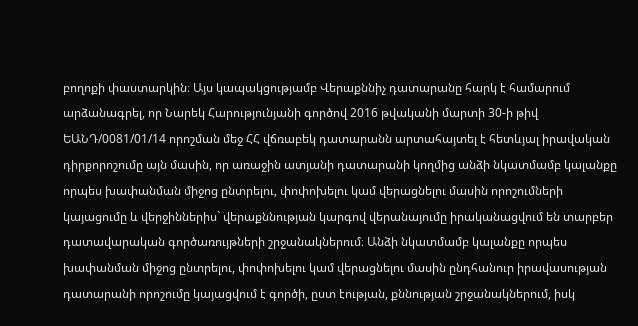բողոքի փաստարկին։ Այս կապակցությամբ Վերաքննիչ դատարանը հարկ է համարում արձանագրել, որ Նարեկ Հարությունյանի գործով 2016 թվականի մարտի 30-ի թիվ ԵԱՆԴ/0081/01/14 որոշման մեջ ՀՀ վճռաբեկ դատարանն արտահայտել է հետևյալ իրավական դիրքորոշումը այն մասին, որ առաջին ատյանի դատարանի կողմից անձի նկատմամբ կալանքը որպես խափանման միջոց ընտրելու, փոփոխելու կամ վերացնելու մասին որոշումների կայացումը և վերջիններիս` վերաքննության կարգով վերանայումը իրականացվում են տարբեր դատավարական գործառույթների շրջանակներում։ Անձի նկատմամբ կալանքը որպես խափանման միջոց ընտրելու, փոփոխելու կամ վերացնելու մասին ընդհանուր իրավասության դատարանի որոշումը կայացվում է գործի, ըստ էության, քննության շրջանակներում, իսկ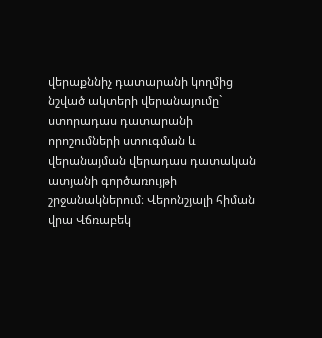վերաքննիչ դատարանի կողմից նշված ակտերի վերանայումը` ստորադաս դատարանի որոշումների ստուգման և վերանայման վերադաս դատական ատյանի գործառույթի շրջանակներում։ Վերոնշյալի հիման վրա Վճռաբեկ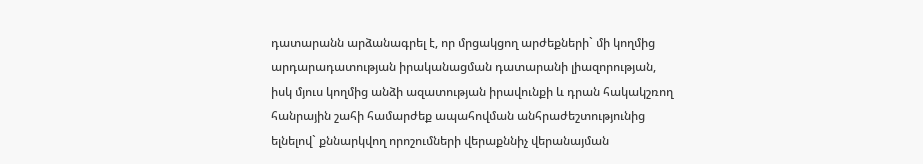դատարանն արձանագրել է, որ մրցակցող արժեքների` մի կողմից արդարադատության իրականացման դատարանի լիազորության, իսկ մյուս կողմից անձի ազատության իրավունքի և դրան հակակշռող հանրային շահի համարժեք ապահովման անհրաժեշտությունից ելնելով` քննարկվող որոշումների վերաքննիչ վերանայման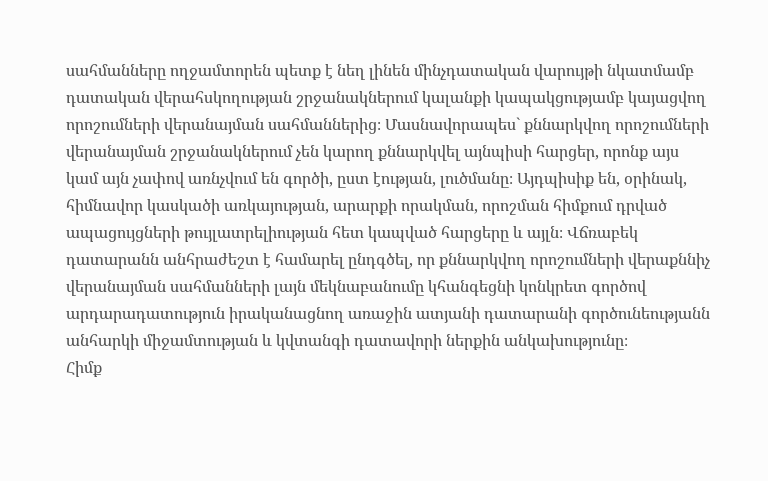սահմանները ողջամտորեն պետք է նեղ լինեն մինչդատական վարույթի նկատմամբ դատական վերահսկողության շրջանակներում կալանքի կապակցությամբ կայացվող որոշումների վերանայման սահմաններից։ Մասնավորապես` քննարկվող որոշումների վերանայման շրջանակներում չեն կարող քննարկվել այնպիսի հարցեր, որոնք այս կամ այն չափով առնչվում են գործի, ըստ էության, լուծմանը։ Այդպիսիք են, օրինակ, հիմնավոր կասկածի առկայության, արարքի որակման, որոշման հիմքում դրված ապացույցների թույլատրելիության հետ կապված հարցերը և այլն։ Վճռաբեկ դատարանն անհրաժեշտ է համարել ընդգծել, որ քննարկվող որոշումների վերաքննիչ վերանայման սահմանների լայն մեկնաբանումը կհանգեցնի կոնկրետ գործով արդարադատություն իրականացնող առաջին ատյանի դատարանի գործունեությանն անհարկի միջամտության և կվտանգի դատավորի ներքին անկախությունը։
Հիմք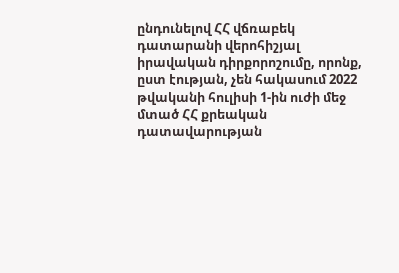ընդունելով ՀՀ վճռաբեկ դատարանի վերոհիշյալ իրավական դիրքորոշումը, որոնք, ըստ էության, չեն հակասում 2022 թվականի հուլիսի 1-ին ուժի մեջ մտած ՀՀ քրեական դատավարության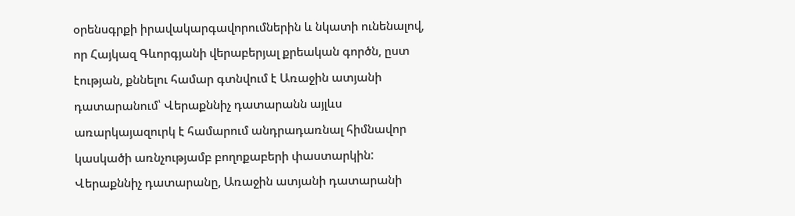օրենսգրքի իրավակարգավորումներին և նկատի ունենալով, որ Հայկազ Գևորգյանի վերաբերյալ քրեական գործն, ըստ էության, քննելու համար գտնվում է Առաջին ատյանի դատարանում՝ Վերաքննիչ դատարանն այլևս առարկայազուրկ է համարում անդրադառնալ հիմնավոր կասկածի առնչությամբ բողոքաբերի փաստարկին:
Վերաքննիչ դատարանը, Առաջին ատյանի դատարանի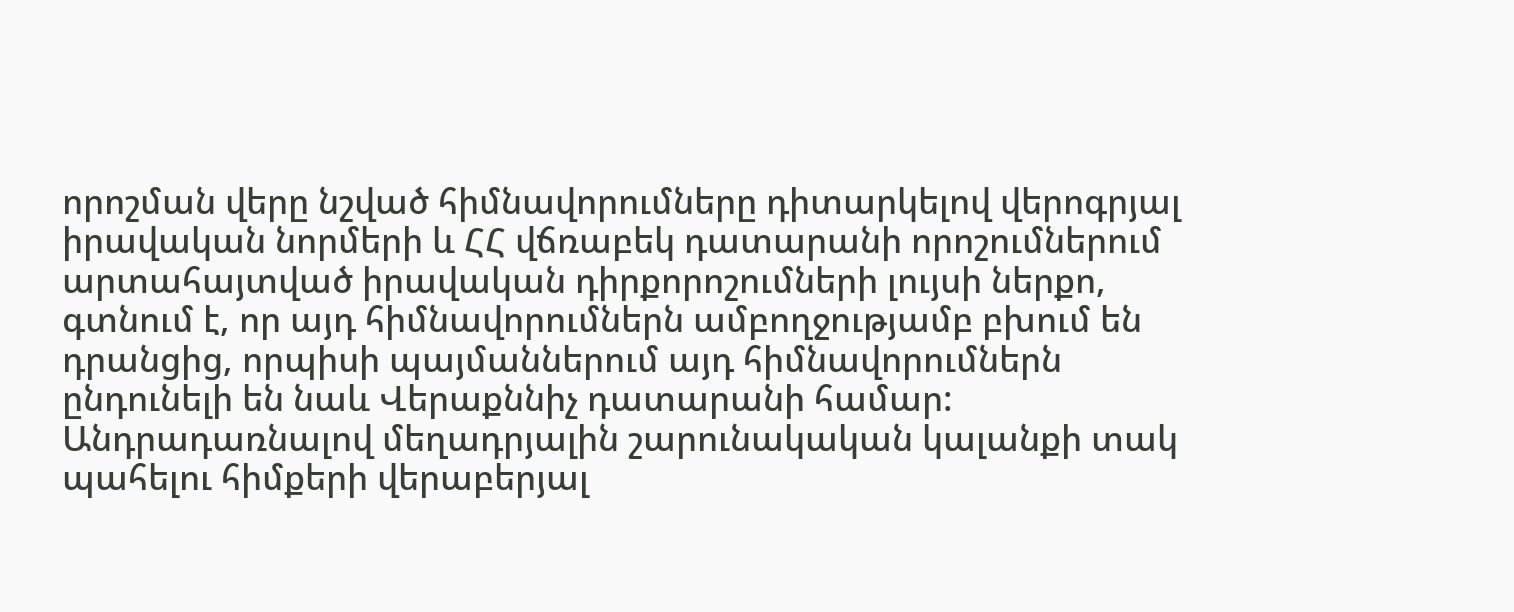որոշման վերը նշված հիմնավորումները դիտարկելով վերոգրյալ իրավական նորմերի և ՀՀ վճռաբեկ դատարանի որոշումներում արտահայտված իրավական դիրքորոշումների լույսի ներքո, գտնում է, որ այդ հիմնավորումներն ամբողջությամբ բխում են դրանցից, որպիսի պայմաններում այդ հիմնավորումներն ընդունելի են նաև Վերաքննիչ դատարանի համար:
Անդրադառնալով մեղադրյալին շարունակական կալանքի տակ պահելու հիմքերի վերաբերյալ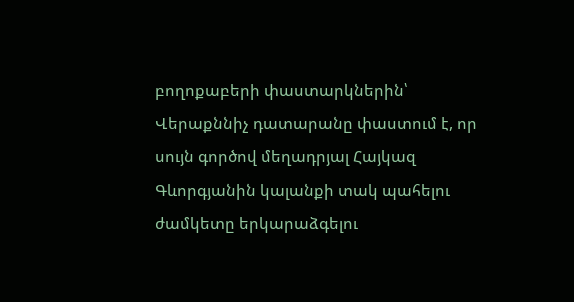բողոքաբերի փաստարկներին՝ Վերաքննիչ դատարանը փաստում է, որ սույն գործով մեղադրյալ Հայկազ Գևորգյանին կալանքի տակ պահելու ժամկետը երկարաձգելու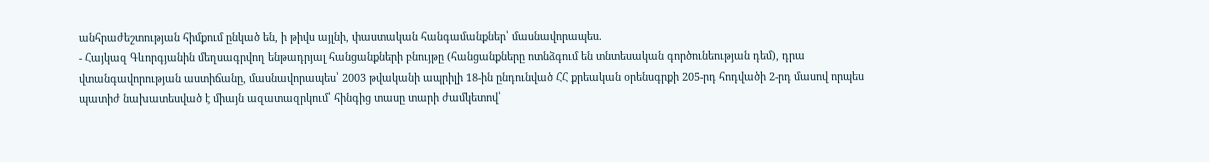անհրաժեշտության հիմքում ընկած են, ի թիվս այլնի, փաստական հանգամանքներ՝ մասնավորապես.
- Հայկազ Գևորգյանին մեղսագրվող ենթադրյալ հանցանքների բնույթը (հանցանքները ոտնձգում են տնտեսական գործունեության դեմ), դրա վտանգավորության աստիճանը, մասնավորապես՝ 2003 թվականի ապրիլի 18-ին ընդունված ՀՀ քրեական օրենսգրքի 205-րդ հոդվածի 2-րդ մասով որպես պատիժ նախատեսված է միայն ազատազրկում՝ հինգից տասը տարի ժամկետով՝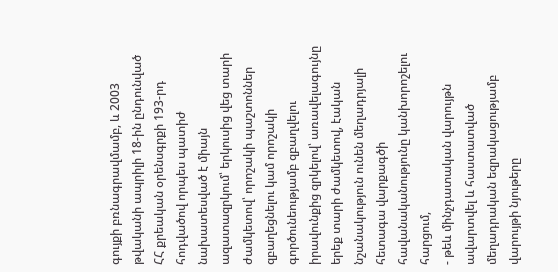գույքի բռնագրավմամբ, և 2003 թվականի ապրիլի 18-ին ընդունված ՀՀ քրեական օրենսգրքի 193-րդ հոդվածով որպես պատիժ նախատեսված է միայն ազատազրկում՝ երկուսից վեց տարի ժամկետով՝ որոշակի պաշտոններ զբաղեցնելու կամ որոշակի գործունեությամբ զբաղվելու իրավունքից զրկելով՝ առավելագույնը երեք տարի ժամկետով, էական նշանակություն ունեն մեղադրյալի հետագա վարքագծի հավանականությունը կանխորոշելու հարցում,
- թեև մինչդատական վարույթն ավարտվել և հաստատված մեղադրական եզրակացությամբ վարույթի նյութերը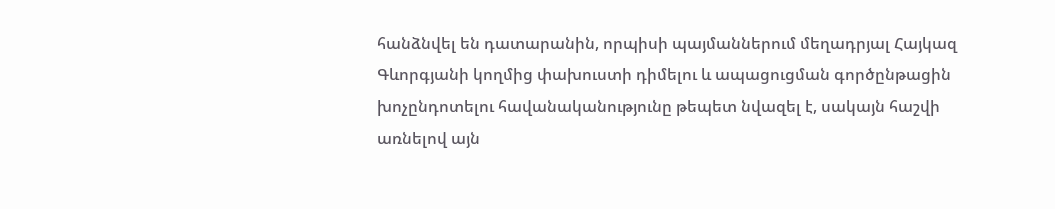հանձնվել են դատարանին, որպիսի պայմաններում մեղադրյալ Հայկազ Գևորգյանի կողմից փախուստի դիմելու և ապացուցման գործընթացին խոչընդոտելու հավանականությունը թեպետ նվազել է, սակայն հաշվի առնելով այն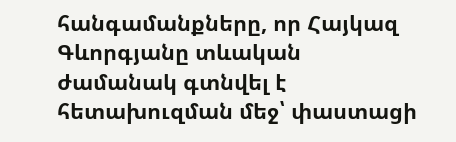հանգամանքները, որ Հայկազ Գևորգյանը տևական ժամանակ գտնվել է հետախուզման մեջ՝ փաստացի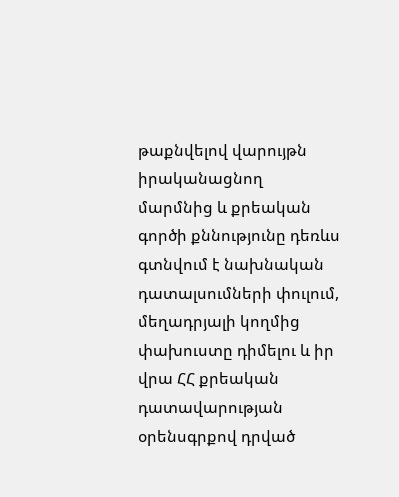թաքնվելով վարույթն իրականացնող մարմնից և քրեական գործի քննությունը դեռևս գտնվում է նախնական դատալսումների փուլում, մեղադրյալի կողմից փախուստը դիմելու և իր վրա ՀՀ քրեական դատավարության օրենսգրքով դրված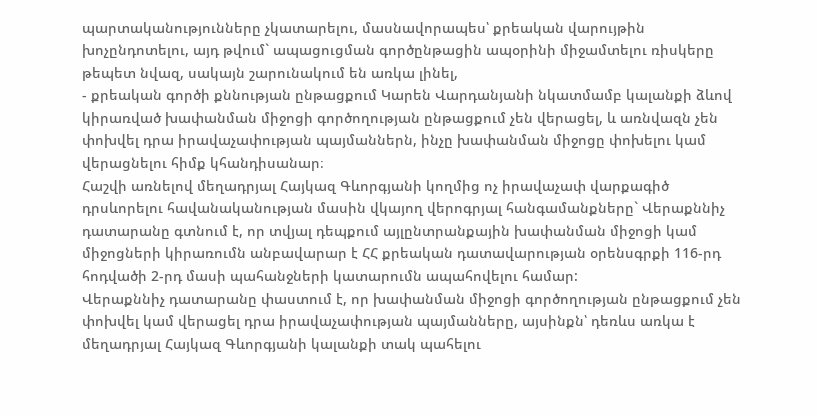պարտականությունները չկատարելու, մասնավորապես՝ քրեական վարույթին խոչընդոտելու, այդ թվում` ապացուցման գործընթացին ապօրինի միջամտելու ռիսկերը թեպետ նվազ, սակայն շարունակում են առկա լինել,
- քրեական գործի քննության ընթացքում Կարեն Վարդանյանի նկատմամբ կալանքի ձևով կիրառված խափանման միջոցի գործողության ընթացքում չեն վերացել, և առնվազն չեն փոխվել դրա իրավաչափության պայմաններն, ինչը խափանման միջոցը փոխելու կամ վերացնելու հիմք կհանդիսանար։
Հաշվի առնելով մեղադրյալ Հայկազ Գևորգյանի կողմից ոչ իրավաչափ վարքագիծ դրսևորելու հավանականության մասին վկայող վերոգրյալ հանգամանքները` Վերաքննիչ դատարանը գտնում է, որ տվյալ դեպքում այլընտրանքային խափանման միջոցի կամ միջոցների կիրառումն անբավարար է ՀՀ քրեական դատավարության օրենսգրքի 116-րդ հոդվածի 2-րդ մասի պահանջների կատարումն ապահովելու համար:
Վերաքննիչ դատարանը փաստում է, որ խափանման միջոցի գործողության ընթացքում չեն փոխվել կամ վերացել դրա իրավաչափության պայմանները, այսինքն՝ դեռևս առկա է մեղադրյալ Հայկազ Գևորգյանի կալանքի տակ պահելու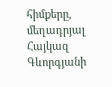հիմքերը, մեղադրյալ Հայկազ Գևորգյանի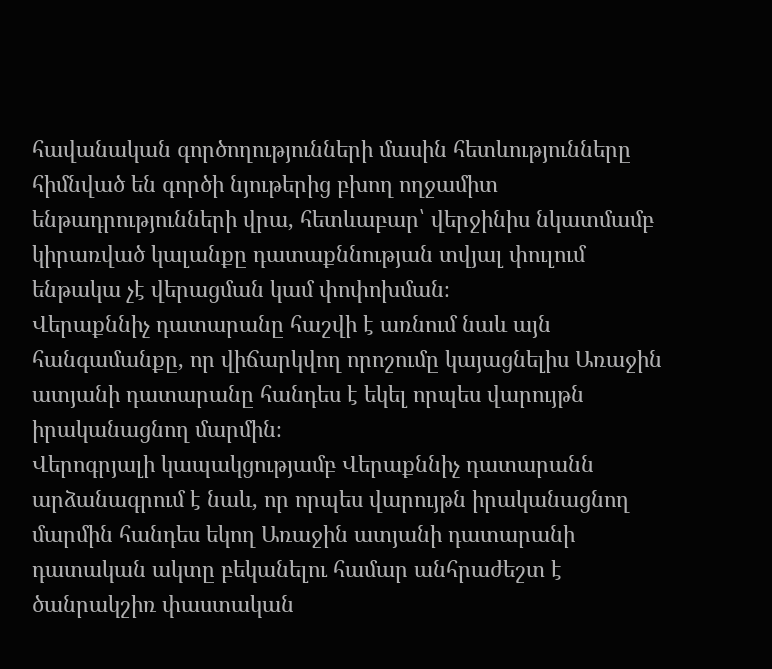հավանական գործողությունների մասին հետևությունները հիմնված են գործի նյութերից բխող ողջամիտ ենթադրությունների վրա, հետևաբար՝ վերջինիս նկատմամբ կիրառված կալանքը դատաքննության տվյալ փուլում ենթակա չէ վերացման կամ փոփոխման։
Վերաքննիչ դատարանը հաշվի է առնում նաև այն հանգամանքը, որ վիճարկվող որոշումը կայացնելիս Առաջին ատյանի դատարանը հանդես է եկել որպես վարույթն իրականացնող մարմին։
Վերոգրյալի կապակցությամբ Վերաքննիչ դատարանն արձանագրում է նաև, որ որպես վարույթն իրականացնող մարմին հանդես եկող Առաջին ատյանի դատարանի դատական ակտը բեկանելու համար անհրաժեշտ է ծանրակշիռ փաստական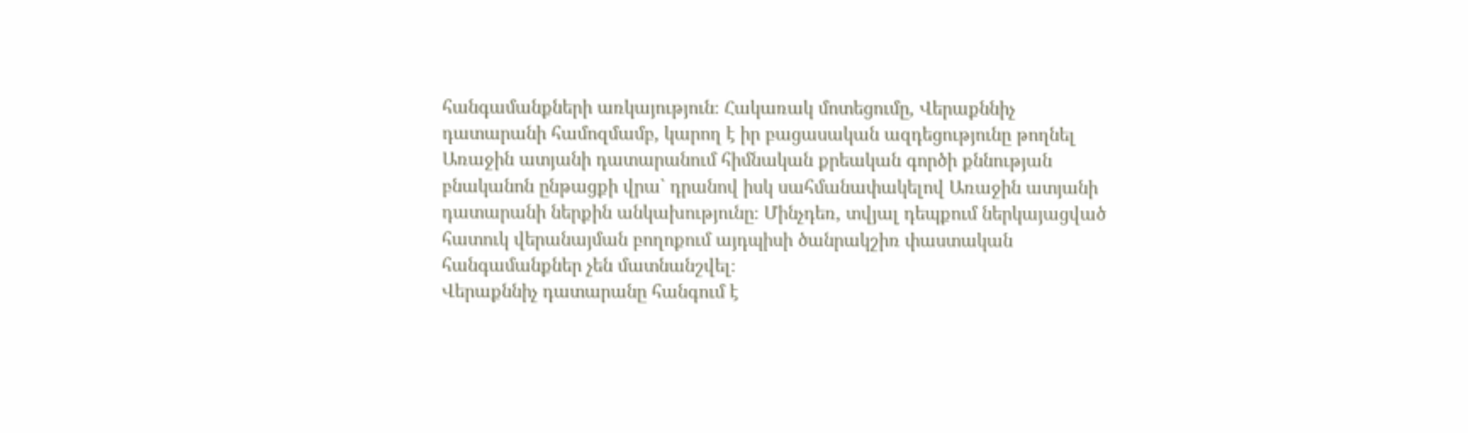հանգամանքների առկայություն։ Հակառակ մոտեցումը, Վերաքննիչ դատարանի համոզմամբ, կարող է իր բացասական ազդեցությունը թողնել Առաջին ատյանի դատարանում հիմնական քրեական գործի քննության բնականոն ընթացքի վրա` դրանով իսկ սահմանափակելով Առաջին ատյանի դատարանի ներքին անկախությունը։ Մինչդեռ, տվյալ դեպքում ներկայացված հատուկ վերանայման բողոքում այդպիսի ծանրակշիռ փաստական հանգամանքներ չեն մատնանշվել։
Վերաքննիչ դատարանը հանգում է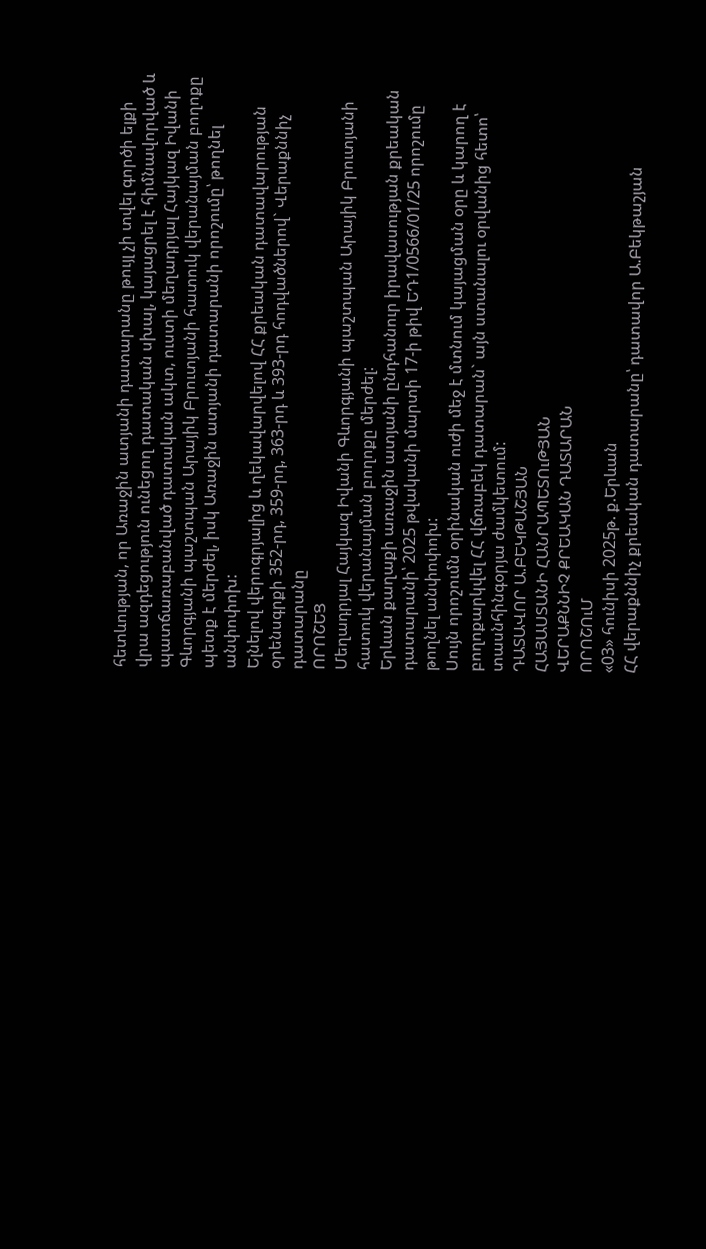հետևության, որ Առաջին ատյանի դատարանը թույլ չի տվել գործի ելքի վրա ազդեցություն ունեցող դատական սխալ, կայացրել է հիմնավորված և պատճառաբանված դատական ակտ, ուստի մեղադրյալ Հայկազ Իվանի Գևորգյանի պաշտպան Արայիկ Բրուտյանի հատուկ վերանայման բողոքը պետք է մերժել, իսկ Առաջին ատյանի դատարանի որոշումը՝ թողնել անփոփոխ:
Ելնելով վերոգրյալից և ղեկավարվելով ՀՀ քրեական դատավարության օրենսգրքի 352-րդ, 359-րդ, 363-րդ և 393-րդ հոդվածներով` Վերաքննիչ դատարանը
ՈՐՈՇԵՑ
Մեղադրյալ Հայկազ Իվանի Գևորգյանի պաշտպան Արայիկ Բրուտյանի հատուկ վերանայման բողոքը մերժել:
Երևան քաղաքի առաջին ատյանի ընդհանուր իրավասության քրեական դատարանի՝ 2025 թվականի մարտի 17-ի թիվ ԵԴ1/0566/01/25 որոշումը թողնել անփոփոխ:
Սույն որոշումն օրինական ուժի մեջ է մտնում կայացման օրը և կարող է բողոքարկվել ՀՀ վճռաբեկ դատարան` այն ստանալու օրվանից հետո՝ տասնհինգօրյա ժամկետում:
ԴԱՏԱՎՈՐ Ա.ԲԵԿԹԱՇՅԱՆ
ՀԱՅԱՍՏԱՆԻ ՀԱՆՐԱՊԵՏՈւԹՅԱՆ
ՎԵՐԱՔՆՆԻՉ ՔՐԵԱԿԱՆ ԴԱՏԱՐԱՆ
ՈՐՈՇՈւՄ
«03» հունիսի 2025թ. ք.Երևան
ՀՀ վերաքննիչ քրեական դատարանը՝ դատավոր Ա.Բեկթաշյան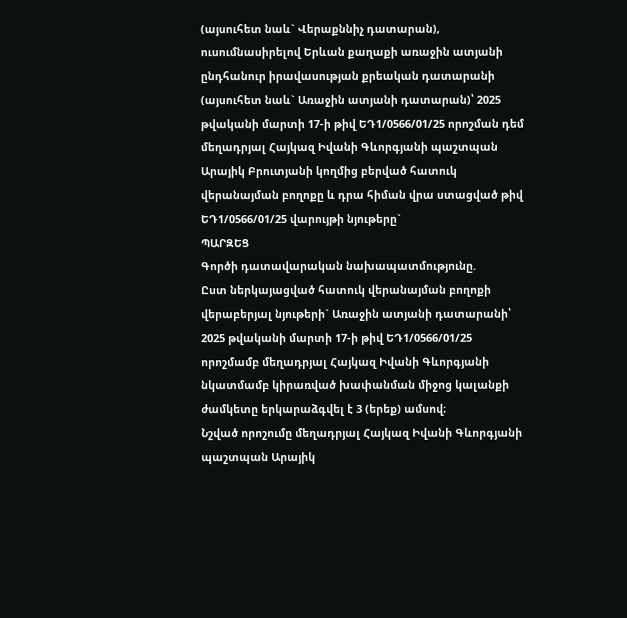(այսուհետ նաև` Վերաքննիչ դատարան), ուսումնասիրելով Երևան քաղաքի առաջին ատյանի ընդհանուր իրավասության քրեական դատարանի (այսուհետ նաև` Առաջին ատյանի դատարան)՝ 2025 թվականի մարտի 17-ի թիվ ԵԴ1/0566/01/25 որոշման դեմ մեղադրյալ Հայկազ Իվանի Գևորգյանի պաշտպան Արայիկ Բրուտյանի կողմից բերված հատուկ վերանայման բողոքը և դրա հիման վրա ստացված թիվ ԵԴ1/0566/01/25 վարույթի նյութերը`
ՊԱՐԶԵՑ
Գործի դատավարական նախապատմությունը.
Ըստ ներկայացված հատուկ վերանայման բողոքի վերաբերյալ նյութերի` Առաջին ատյանի դատարանի՝ 2025 թվականի մարտի 17-ի թիվ ԵԴ1/0566/01/25 որոշմամբ մեղադրյալ Հայկազ Իվանի Գևորգյանի նկատմամբ կիրառված խափանման միջոց կալանքի ժամկետը երկարաձգվել է 3 (երեք) ամսով։
Նշված որոշումը մեղադրյալ Հայկազ Իվանի Գևորգյանի պաշտպան Արայիկ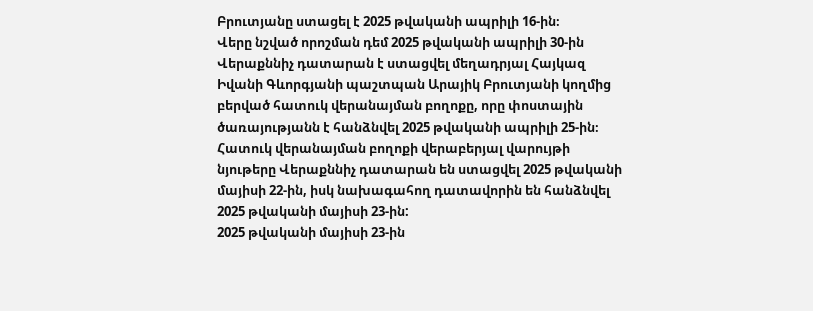Բրուտյանը ստացել է 2025 թվականի ապրիլի 16-ին։
Վերը նշված որոշման դեմ 2025 թվականի ապրիլի 30-ին Վերաքննիչ դատարան է ստացվել մեղադրյալ Հայկազ Իվանի Գևորգյանի պաշտպան Արայիկ Բրուտյանի կողմից բերված հատուկ վերանայման բողոքը, որը փոստային ծառայությանն է հանձնվել 2025 թվականի ապրիլի 25-ին։
Հատուկ վերանայման բողոքի վերաբերյալ վարույթի նյութերը Վերաքննիչ դատարան են ստացվել 2025 թվականի մայիսի 22-ին, իսկ նախագահող դատավորին են հանձնվել 2025 թվականի մայիսի 23-ին:
2025 թվականի մայիսի 23-ին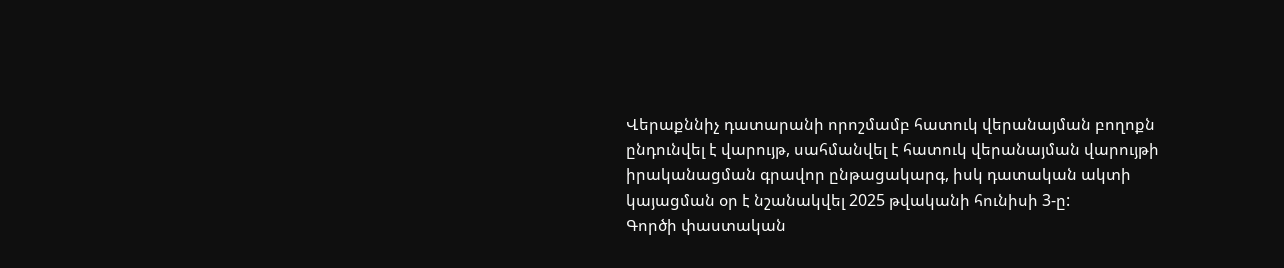Վերաքննիչ դատարանի որոշմամբ հատուկ վերանայման բողոքն ընդունվել է վարույթ, սահմանվել է հատուկ վերանայման վարույթի իրականացման գրավոր ընթացակարգ, իսկ դատական ակտի կայացման օր է նշանակվել 2025 թվականի հունիսի 3-ը:
Գործի փաստական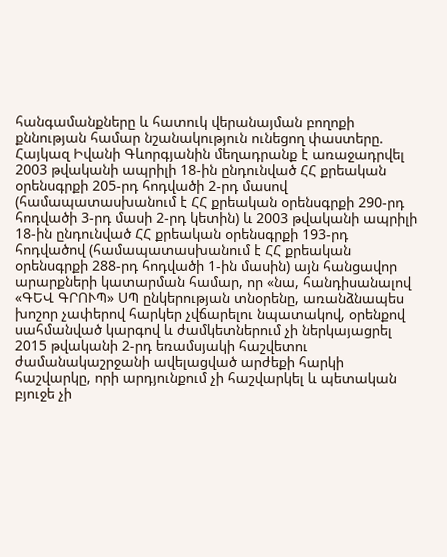հանգամանքները և հատուկ վերանայման բողոքի քննության համար նշանակություն ունեցող փաստերը.
Հայկազ Իվանի Գևորգյանին մեղադրանք է առաջադրվել 2003 թվականի ապրիլի 18-ին ընդունված ՀՀ քրեական օրենսգրքի 205-րդ հոդվածի 2-րդ մասով (համապատասխանում է ՀՀ քրեական օրենսգրքի 290-րդ հոդվածի 3-րդ մասի 2-րդ կետին) և 2003 թվականի ապրիլի 18-ին ընդունված ՀՀ քրեական օրենսգրքի 193-րդ հոդվածով (համապատասխանում է ՀՀ քրեական օրենսգրքի 288-րդ հոդվածի 1-ին մասին) այն հանցավոր արարքների կատարման համար, որ «նա, հանդիսանալով «ԳԵՎ ԳՐՈՒՊ» ՍՊ ընկերության տնօրենը, առանձնապես խոշոր չափերով հարկեր չվճարելու նպատակով, օրենքով սահմանված կարգով և ժամկետներում չի ներկայացրել 2015 թվականի 2-րդ եռամսյակի հաշվետու ժամանակաշրջանի ավելացված արժեքի հարկի հաշվարկը, որի արդյունքում չի հաշվարկել և պետական բյուջե չի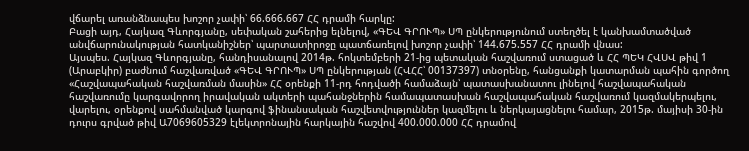վճարել առանձնապես խոշոր չափի՝ 66.666.667 ՀՀ դրամի հարկը:
Բացի այդ, Հայկազ Գևորգյանը, սեփական շահերից ելնելով, «ԳԵՎ ԳՐՈՒՊ» ՍՊ ընկերությունում ստեղծել է կանխամտածված անվճարունակության հատկանիշներ՝ պարտատիրոջը պատճառելով խոշոր չափի՝ 144.675.557 ՀՀ դրամի վնաս:
Այսպես. Հայկազ Գևորգյանը, հանդիսանալով 2014թ. հոկտեմբերի 21-ից պետական հաշվառում ստացած և ՀՀ ՊԵԿ ՀՎՍՎ թիվ 1 (Արաբկիր) բաժնում հաշվառված «ԳԵՎ ԳՐՈՒՊ» ՍՊ ընկերության (ՀՎՀՀ՝ 00137397) տնօրենը, հանցանքի կատարման պահին գործող «Հաշվապահական հաշվառման մասին» ՀՀ օրենքի 11-րդ հոդվածի համաձայն՝ պատասխանատու լինելով հաշվապահական հաշվառումը կարգավորող իրավական ակտերի պահանջներին համապատասխան հաշվապահական հաշվառում կազմակերպելու, վարելու, օրենքով սահմանված կարգով ֆինանսական հաշվետվություններ կազմելու և ներկայացնելու համար, 2015թ. մայիսի 30-ին դուրս գրված թիվ Ա7069605329 էլեկտրոնային հարկային հաշվով 400.000.000 ՀՀ դրամով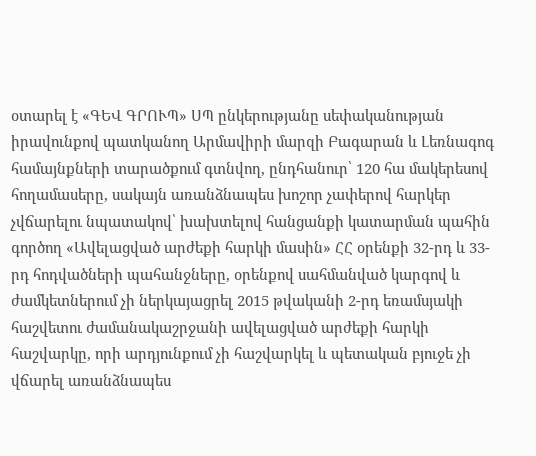օտարել է «ԳԵՎ ԳՐՈՒՊ» ՍՊ ընկերությանը սեփականության իրավունքով պատկանող Արմավիրի մարզի Բագարան և Լեռնագոգ համայնքների տարածքում գտնվող, ընդհանուր՝ 120 հա մակերեսով հողամասերը, սակայն առանձնապես խոշոր չափերով հարկեր չվճարելու նպատակով՝ խախտելով հանցանքի կատարման պահին գործող «Ավելացված արժեքի հարկի մասին» ՀՀ օրենքի 32-րդ և 33-րդ հոդվածների պահանջները, օրենքով սահմանված կարգով և ժամկետներում չի ներկայացրել 2015 թվականի 2-րդ եռամսյակի հաշվետու ժամանակաշրջանի ավելացված արժեքի հարկի հաշվարկը, որի արդյունքում չի հաշվարկել և պետական բյուջե չի վճարել առանձնապես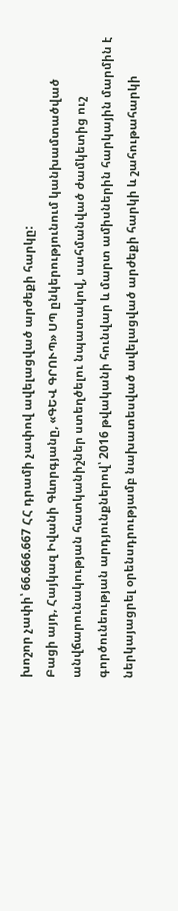խոշոր չափի՝ 66.666.667 ՀՀ դրամի չափով ավելացված արժեքի հարկը:
Բացի այդ, Հայկազ Իվանի Գևորգյանը, «ԳԵՎ ԳՐՈՒՊ» ՍՊ ընկերությունում կանխամտածված անվճարունակության հատկանիշներ ստեղծելու նպատակով, սահմանված ժամկետից ուշ գործունեության արդյունքներով՝ 2016 թվականի հունվար և մարտ ամիսներին հարկային մարմին է ներկայացրել օրենսդրությամբ նախատեսված ավելացված արժեքի հարկի և շահութահարկի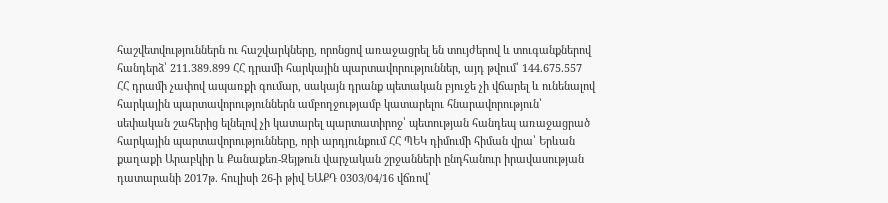հաշվետվություններն ու հաշվարկները, որոնցով առաջացրել են տույժերով և տուգանքներով հանդերձ՝ 211.389.899 ՀՀ դրամի հարկային պարտավորություններ, այդ թվում՝ 144.675.557 ՀՀ դրամի չափով ապառքի գումար, սակայն դրանք պետական բյուջե չի վճարել և ունենալով հարկային պարտավորություններն ամբողջությամբ կատարելու հնարավորություն՝ սեփական շահերից ելնելով չի կատարել պարտատիրոջ՝ պետության հանդեպ առաջացրած հարկային պարտավորությունները, որի արդյունքում ՀՀ ՊԵԿ դիմումի հիման վրա՝ Երևան քաղաքի Արաբկիր և Քանաքեռ-Զեյթուն վարչական շրջանների ընդհանուր իրավասության դատարանի 2017թ. հուլիսի 26-ի թիվ ԵԱՔԴ 0303/04/16 վճռով՝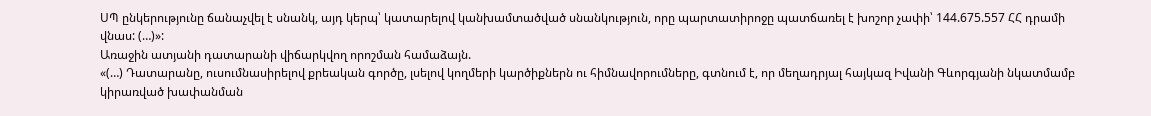ՍՊ ընկերությունը ճանաչվել է սնանկ, այդ կերպ՝ կատարելով կանխամտածված սնանկություն, որը պարտատիրոջը պատճառել է խոշոր չափի՝ 144.675.557 ՀՀ դրամի վնաս: (…)»:
Առաջին ատյանի դատարանի վիճարկվող որոշման համաձայն.
«(…) Դատարանը, ուսումնասիրելով քրեական գործը, լսելով կողմերի կարծիքներն ու հիմնավորումները, գտնում է, որ մեղադրյալ հայկազ Իվանի Գևորգյանի նկատմամբ կիրառված խափանման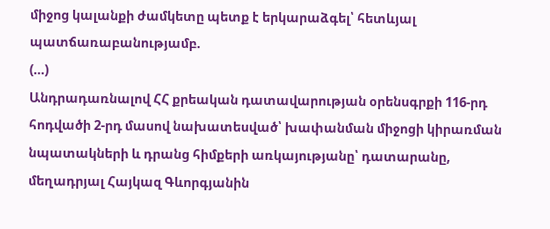միջոց կալանքի ժամկետը պետք է երկարաձգել՝ հետևյալ պատճառաբանությամբ.
(…)
Անդրադառնալով ՀՀ քրեական դատավարության օրենսգրքի 116-րդ հոդվածի 2-րդ մասով նախատեսված՝ խափանման միջոցի կիրառման նպատակների և դրանց հիմքերի առկայությանը՝ դատարանը, մեղադրյալ Հայկազ Գևորգյանին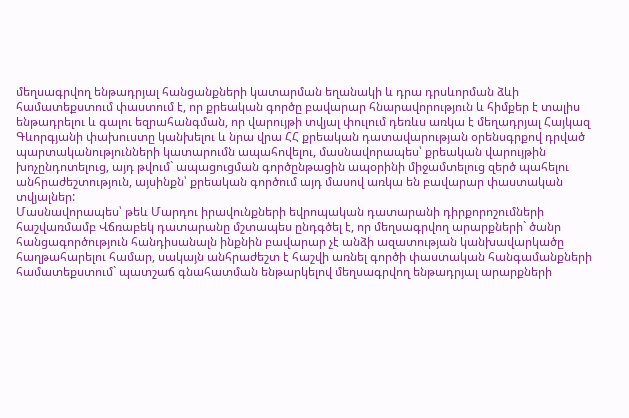մեղսագրվող ենթադրյալ հանցանքների կատարման եղանակի և դրա դրսևորման ձևի համատեքստում փաստում է, որ քրեական գործը բավարար հնարավորություն և հիմքեր է տալիս ենթադրելու և գալու եզրահանգման, որ վարույթի տվյալ փուլում դեռևս առկա է մեղադրյալ Հայկազ Գևորգյանի փախուստը կանխելու և նրա վրա ՀՀ քրեական դատավարության օրենսգրքով դրված պարտականությունների կատարումն ապահովելու, մասնավորապես՝ քրեական վարույթին խոչընդոտելուց, այդ թվում` ապացուցման գործընթացին ապօրինի միջամտելուց զերծ պահելու անհրաժեշտություն, այսինքն՝ քրեական գործում այդ մասով առկա են բավարար փաստական տվյալներ:
Մասնավորապես՝ թեև Մարդու իրավունքների եվրոպական դատարանի դիրքորոշումների հաշվառմամբ Վճռաբեկ դատարանը մշտապես ընդգծել է, որ մեղսագրվող արարքների` ծանր հանցագործություն հանդիսանալն ինքնին բավարար չէ անձի ազատության կանխավարկածը հաղթահարելու համար, սակայն անհրաժեշտ է հաշվի առնել գործի փաստական հանգամանքների համատեքստում` պատշաճ գնահատման ենթարկելով մեղսագրվող ենթադրյալ արարքների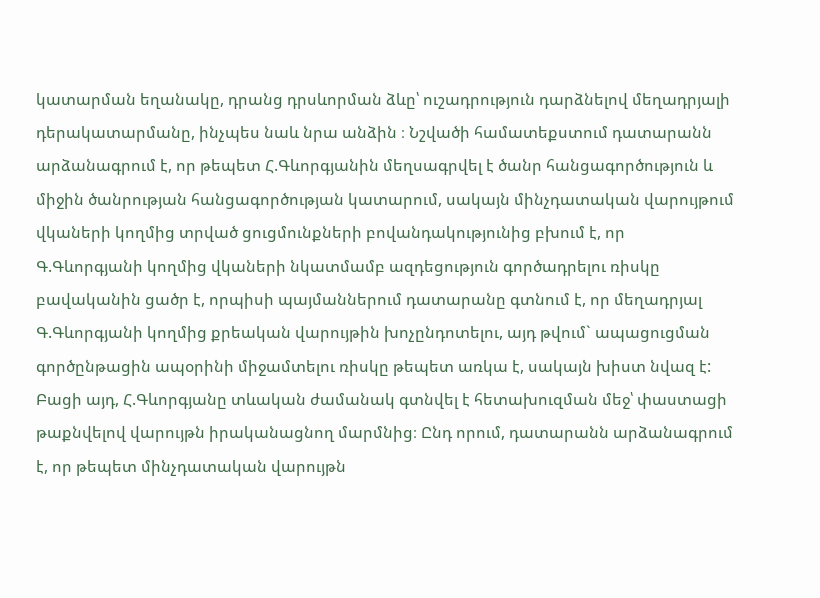կատարման եղանակը, դրանց դրսևորման ձևը՝ ուշադրություն դարձնելով մեղադրյալի դերակատարմանը, ինչպես նաև նրա անձին ։ Նշվածի համատեքստում դատարանն արձանագրում է, որ թեպետ Հ.Գևորգյանին մեղսագրվել է ծանր հանցագործություն և միջին ծանրության հանցագործության կատարում, սակայն մինչդատական վարույթում վկաների կողմից տրված ցուցմունքների բովանդակությունից բխում է, որ Գ.Գևորգյանի կողմից վկաների նկատմամբ ազդեցություն գործադրելու ռիսկը բավականին ցածր է, որպիսի պայմաններում դատարանը գտնում է, որ մեղադրյալ Գ.Գևորգյանի կողմից քրեական վարույթին խոչընդոտելու, այդ թվում` ապացուցման գործընթացին ապօրինի միջամտելու ռիսկը թեպետ առկա է, սակայն խիստ նվազ է:
Բացի այդ, Հ.Գևորգյանը տևական ժամանակ գտնվել է հետախուզման մեջ՝ փաստացի թաքնվելով վարույթն իրականացնող մարմնից։ Ընդ որում, դատարանն արձանագրում է, որ թեպետ մինչդատական վարույթն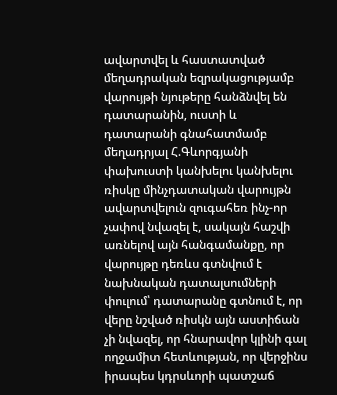ավարտվել և հաստատված մեղադրական եզրակացությամբ վարույթի նյութերը հանձնվել են դատարանին, ուստի և դատարանի գնահատմամբ մեղադրյալ Հ.Գևորգյանի փախուստի կանխելու կանխելու ռիսկը մինչդատական վարույթն ավարտվելուն զուգահեռ ինչ-որ չափով նվազել է, սակայն հաշվի առնելով այն հանգամանքը, որ վարույթը դեռևս գտնվում է նախնական դատալսումների փուլում՝ դատարանը գտնում է, որ վերը նշված ռիսկն այն աստիճան չի նվազել, որ հնարավոր կլինի գալ ողջամիտ հետևության, որ վերջինս իրապես կդրսևորի պատշաճ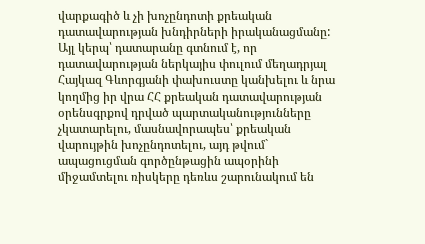վարքագիծ և չի խոչընդոտի քրեական դատավարության խնդիրների իրականացմանը: Այլ կերպ՝ դատարանը գտնում է, որ դատավարության ներկայիս փուլում մեղադրյալ Հայկազ Գևորգյանի փախուստը կանխելու և նրա կողմից իր վրա ՀՀ քրեական դատավարության օրենսգրքով դրված պարտականությունները չկատարելու, մասնավորապես՝ քրեական վարույթին խոչընդոտելու, այդ թվում` ապացուցման գործընթացին ապօրինի միջամտելու ռիսկերը դեռևս շարունակում են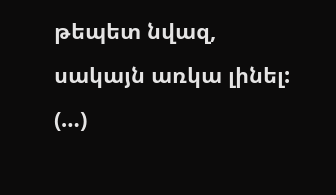թեպետ նվազ, սակայն առկա լինել:
(…)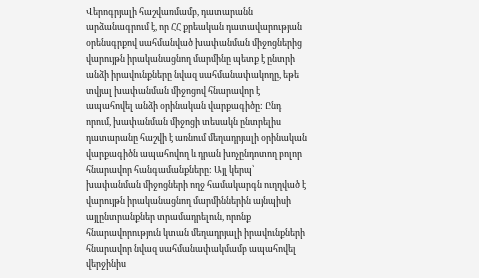Վերոգրյալի հաշվառմամբ, դատարանն արձանագրում է, որ ՀՀ քրեական դատավարության օրենսգրքով սահմանված խափանման միջոցներից վարույթն իրականացնող մարմինը պետք է ընտրի անձի իրավունքները նվազ սահմանափակողը, եթե տվյալ խափանման միջոցով հնարավոր է ապահովել անձի օրինական վարքագիծը: Ընդ որում, խափանման միջոցի տեսակն ընտրելիս դատարանը հաշվի է առնում մեղադրյալի օրինական վարքագիծն ապահովող և դրան խոչընդոտող բոլոր հնարավոր հանգամանքները: Այլ կերպ՝ խափանման միջոցների ողջ համակարգն ուղղված է վարույթն իրականացնող մարմիններին այնպիսի այլընտրանքներ տրամադրելուն, որոնք հնարավորություն կտան մեղադրյալի իրավունքների հնարավոր նվազ սահմանափակմամբ ապահովել վերջինիս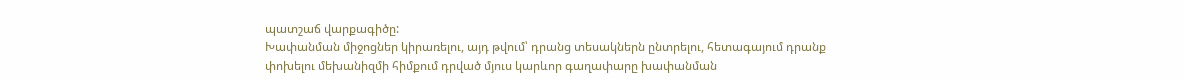պատշաճ վարքագիծը:
Խափանման միջոցներ կիրառելու, այդ թվում՝ դրանց տեսակներն ընտրելու, հետագայում դրանք փոխելու մեխանիզմի հիմքում դրված մյուս կարևոր գաղափարը խափանման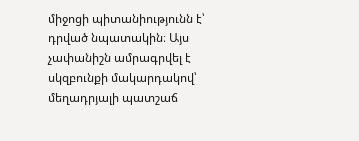միջոցի պիտանիությունն է՝ դրված նպատակին։ Այս չափանիշն ամրագրվել է սկզբունքի մակարդակով՝ մեղադրյալի պատշաճ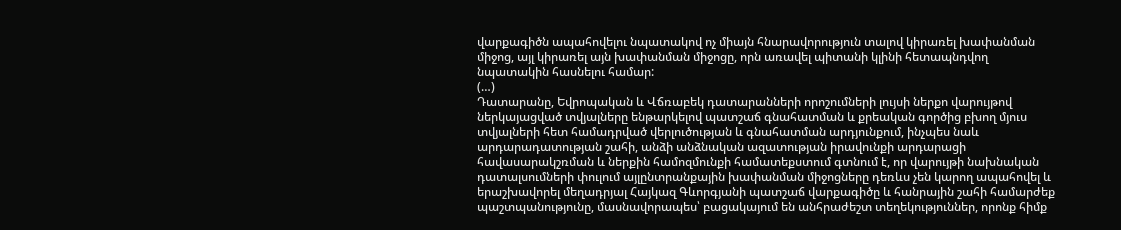վարքագիծն ապահովելու նպատակով ոչ միայն հնարավորություն տալով կիրառել խափանման միջոց, այլ կիրառել այն խափանման միջոցը, որն առավել պիտանի կլինի հետապնդվող նպատակին հասնելու համար:
(…)
Դատարանը, Եվրոպական և Վճռաբեկ դատարանների որոշումների լույսի ներքո վարույթով ներկայացված տվյալները ենթարկելով պատշաճ գնահատման և քրեական գործից բխող մյուս տվյալների հետ համադրված վերլուծության և գնահատման արդյունքում, ինչպես նաև արդարադատության շահի, անձի անձնական ազատության իրավունքի արդարացի հավասարակշռման և ներքին համոզմունքի համատեքստում գտնում է, որ վարույթի նախնական դատալսումների փուլում այլընտրանքային խափանման միջոցները դեռևս չեն կարող ապահովել և երաշխավորել մեղադրյալ Հայկազ Գևորգյանի պատշաճ վարքագիծը և հանրային շահի համարժեք պաշտպանությունը, մասնավորապես՝ բացակայում են անհրաժեշտ տեղեկություններ, որոնք հիմք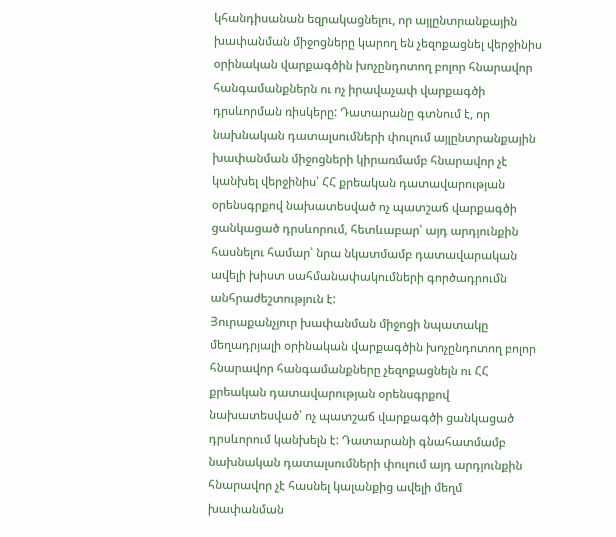կհանդիսանան եզրակացնելու, որ այլընտրանքային խափանման միջոցները կարող են չեզոքացնել վերջինիս օրինական վարքագծին խոչընդոտող բոլոր հնարավոր հանգամանքներն ու ոչ իրավաչափ վարքագծի դրսևորման ռիսկերը: Դատարանը գտնում է, որ նախնական դատալսումների փուլում այլընտրանքային խափանման միջոցների կիրառմամբ հնարավոր չէ կանխել վերջինիս՝ ՀՀ քրեական դատավարության օրենսգրքով նախատեսված ոչ պատշաճ վարքագծի ցանկացած դրսևորում, հետևաբար՝ այդ արդյունքին հասնելու համար՝ նրա նկատմամբ դատավարական ավելի խիստ սահմանափակումների գործադրումն անհրաժեշտություն է:
Յուրաքանչյուր խափանման միջոցի նպատակը մեղադրյալի օրինական վարքագծին խոչընդոտող բոլոր հնարավոր հանգամանքները չեզոքացնելն ու ՀՀ քրեական դատավարության օրենսգրքով նախատեսված՝ ոչ պատշաճ վարքագծի ցանկացած դրսևորում կանխելն է: Դատարանի գնահատմամբ նախնական դատալսումների փուլում այդ արդյունքին հնարավոր չէ հասնել կալանքից ավելի մեղմ խափանման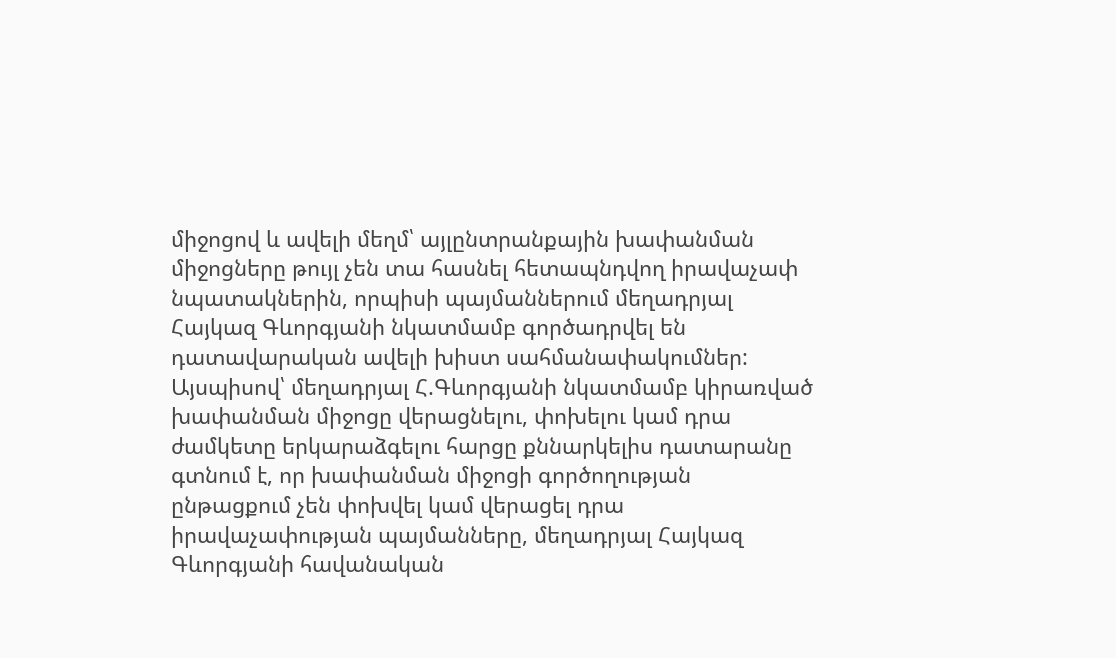միջոցով և ավելի մեղմ՝ այլընտրանքային խափանման միջոցները թույլ չեն տա հասնել հետապնդվող իրավաչափ նպատակներին, որպիսի պայմաններում մեղադրյալ Հայկազ Գևորգյանի նկատմամբ գործադրվել են դատավարական ավելի խիստ սահմանափակումներ:
Այսպիսով՝ մեղադրյալ Հ.Գևորգյանի նկատմամբ կիրառված խափանման միջոցը վերացնելու, փոխելու կամ դրա ժամկետը երկարաձգելու հարցը քննարկելիս դատարանը գտնում է, որ խափանման միջոցի գործողության ընթացքում չեն փոխվել կամ վերացել դրա իրավաչափության պայմանները, մեղադրյալ Հայկազ Գևորգյանի հավանական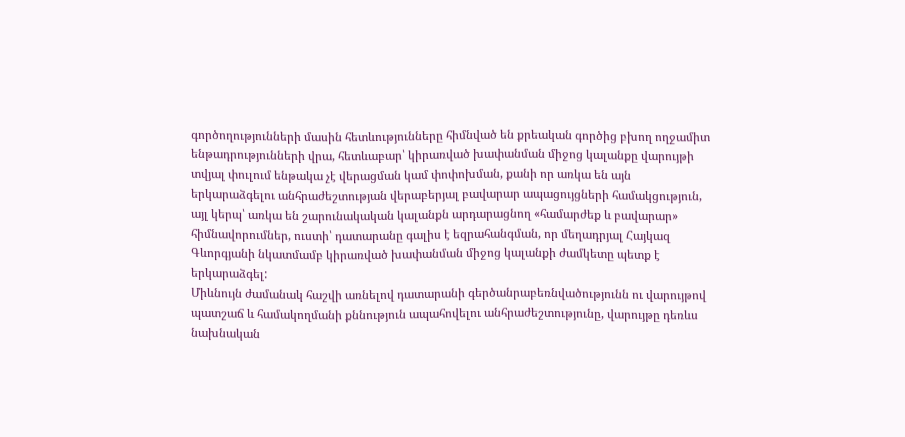գործողությունների մասին հետևությունները հիմնված են քրեական գործից բխող ողջամիտ ենթադրությունների վրա, հետևաբար՝ կիրառված խափանման միջոց կալանքը վարույթի տվյալ փուլում ենթակա չէ վերացման կամ փոփոխման, քանի որ առկա են այն երկարաձգելու անհրաժեշտության վերաբերյալ բավարար ապացույցների համակցություն, այլ կերպ՝ առկա են շարունակական կալանքն արդարացնող «համարժեք և բավարար» հիմնավորումներ, ուստի՝ դատարանը գալիս է եզրահանգման, որ մեղադրյալ Հայկազ Գևորգյանի նկատմամբ կիրառված խափանման միջոց կալանքի ժամկետը պետք է երկարաձգել:
Միևնույն ժամանակ հաշվի առնելով դատարանի գերծանրաբեռնվածությունն ու վարույթով պատշաճ և համակողմանի քննություն ապահովելու անհրաժեշտությունը, վարույթը դեռևս նախնական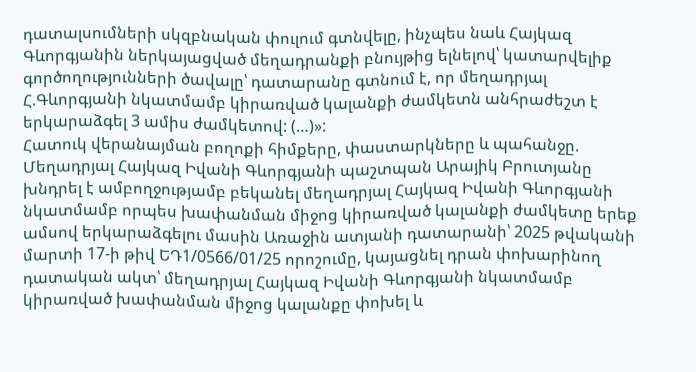դատալսումների սկզբնական փուլում գտնվելը, ինչպես նաև Հայկազ Գևորգյանին ներկայացված մեղադրանքի բնույթից ելնելով՝ կատարվելիք գործողությունների ծավալը՝ դատարանը գտնում է, որ մեղադրյալ Հ.Գևորգյանի նկատմամբ կիրառված կալանքի ժամկետն անհրաժեշտ է երկարաձգել 3 ամիս ժամկետով: (…)»:
Հատուկ վերանայման բողոքի հիմքերը, փաստարկները և պահանջը.
Մեղադրյալ Հայկազ Իվանի Գևորգյանի պաշտպան Արայիկ Բրուտյանը խնդրել է ամբողջությամբ բեկանել մեղադրյալ Հայկազ Իվանի Գևորգյանի նկատմամբ որպես խափանման միջոց կիրառված կալանքի ժամկետը երեք ամսով երկարաձգելու մասին Առաջին ատյանի դատարանի՝ 2025 թվականի մարտի 17-ի թիվ ԵԴ1/0566/01/25 որոշումը, կայացնել դրան փոխարինող դատական ակտ՝ մեղադրյալ Հայկազ Իվանի Գևորգյանի նկատմամբ կիրառված խափանման միջոց կալանքը փոխել և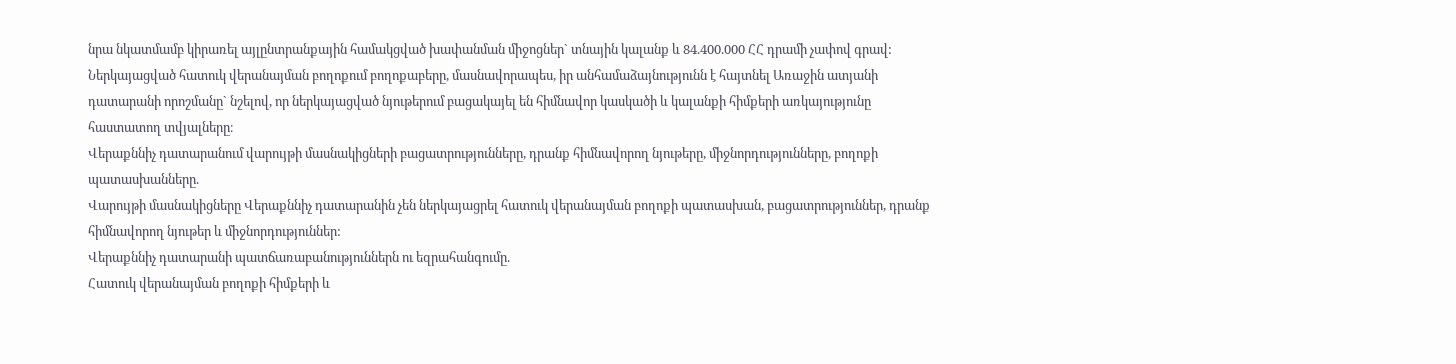նրա նկատմամբ կիրառել այլընտրանքային համակցված խափանման միջոցներ` տնային կալանք և 84.400.000 ՀՀ դրամի չափով գրավ:
Ներկայացված հատուկ վերանայման բողոքում բողոքաբերը, մասնավորապես, իր անհամաձայնությունն է հայտնել Առաջին ատյանի դատարանի որոշմանը` նշելով, որ ներկայացված նյութերում բացակայել են հիմնավոր կասկածի և կալանքի հիմքերի առկայությունը հաստատող տվյալները։
Վերաքննիչ դատարանում վարույթի մասնակիցների բացատրությունները, դրանք հիմնավորող նյութերը, միջնորդությունները, բողոքի պատասխանները.
Վարույթի մասնակիցները Վերաքննիչ դատարանին չեն ներկայացրել հատուկ վերանայման բողոքի պատասխան, բացատրություններ, դրանք հիմնավորող նյութեր և միջնորդություններ:
Վերաքննիչ դատարանի պատճառաբանություններն ու եզրահանգումը.
Հատուկ վերանայման բողոքի հիմքերի և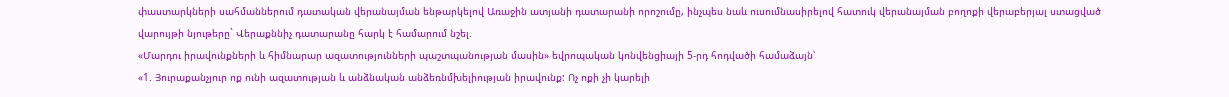փաստարկների սահմաններում դատական վերանայման ենթարկելով Առաջին ատյանի դատարանի որոշումը, ինչպես նաև ուսումնասիրելով հատուկ վերանայման բողոքի վերաբերյալ ստացված վարույթի նյութերը` Վերաքննիչ դատարանը հարկ է համարում նշել.
«Մարդու իրավունքների և հիմնարար ազատությունների պաշտպանության մասին» եվրոպական կոնվենցիայի 5-րդ հոդվածի համաձայն՝
«1. Յուրաքանչյուր ոք ունի ազատության և անձնական անձեռնմխելիության իրավունք: Ոչ ոքի չի կարելի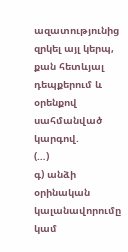ազատությունից զրկել այլ կերպ, քան հետևյալ դեպքերում և օրենքով սահմանված կարգով.
(…)
գ) անձի օրինական կալանավորումը կամ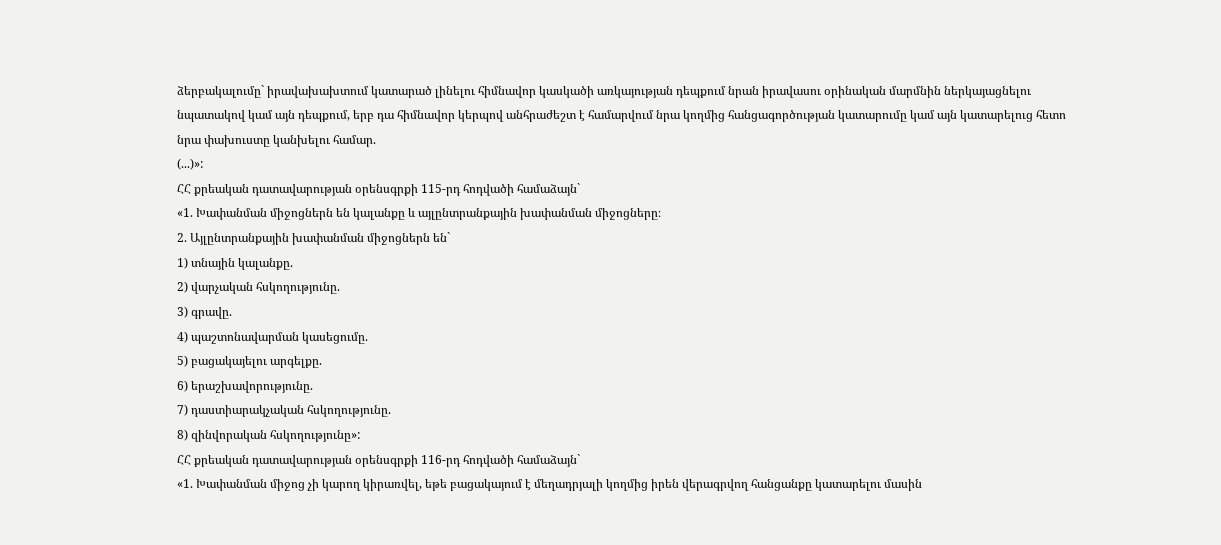ձերբակալումը` իրավախախտում կատարած լինելու հիմնավոր կասկածի առկայության դեպքում նրան իրավասու օրինական մարմնին ներկայացնելու նպատակով կամ այն դեպքում, երբ դա հիմնավոր կերպով անհրաժեշտ է համարվում նրա կողմից հանցագործության կատարումը կամ այն կատարելուց հետո նրա փախուստը կանխելու համար.
(...)»:
ՀՀ քրեական դատավարության օրենսգրքի 115-րդ հոդվածի համաձայն`
«1. Խափանման միջոցներն են կալանքը և այլընտրանքային խափանման միջոցները։
2. Այլընտրանքային խափանման միջոցներն են`
1) տնային կալանքը.
2) վարչական հսկողությունը.
3) գրավը.
4) պաշտոնավարման կասեցումը.
5) բացակայելու արգելքը.
6) երաշխավորությունը.
7) դաստիարակչական հսկողությունը.
8) զինվորական հսկողությունը»:
ՀՀ քրեական դատավարության օրենսգրքի 116-րդ հոդվածի համաձայն`
«1. Խափանման միջոց չի կարող կիրառվել, եթե բացակայում է մեղադրյալի կողմից իրեն վերագրվող հանցանքը կատարելու մասին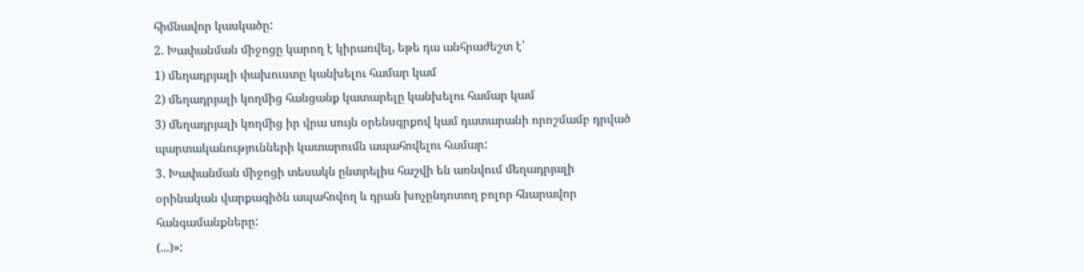հիմնավոր կասկածը:
2. Խափանման միջոցը կարող է կիրառվել, եթե դա անհրաժեշտ է՝
1) մեղադրյալի փախուստը կանխելու համար կամ
2) մեղադրյալի կողմից հանցանք կատարելը կանխելու համար կամ
3) մեղադրյալի կողմից իր վրա սույն օրենսգրքով կամ դատարանի որոշմամբ դրված պարտականությունների կատարումն ապահովելու համար:
3. Խափանման միջոցի տեսակն ընտրելիս հաշվի են առնվում մեղադրյալի օրինական վարքագիծն ապահովող և դրան խոչընդոտող բոլոր հնարավոր հանգամանքները:
(...)»: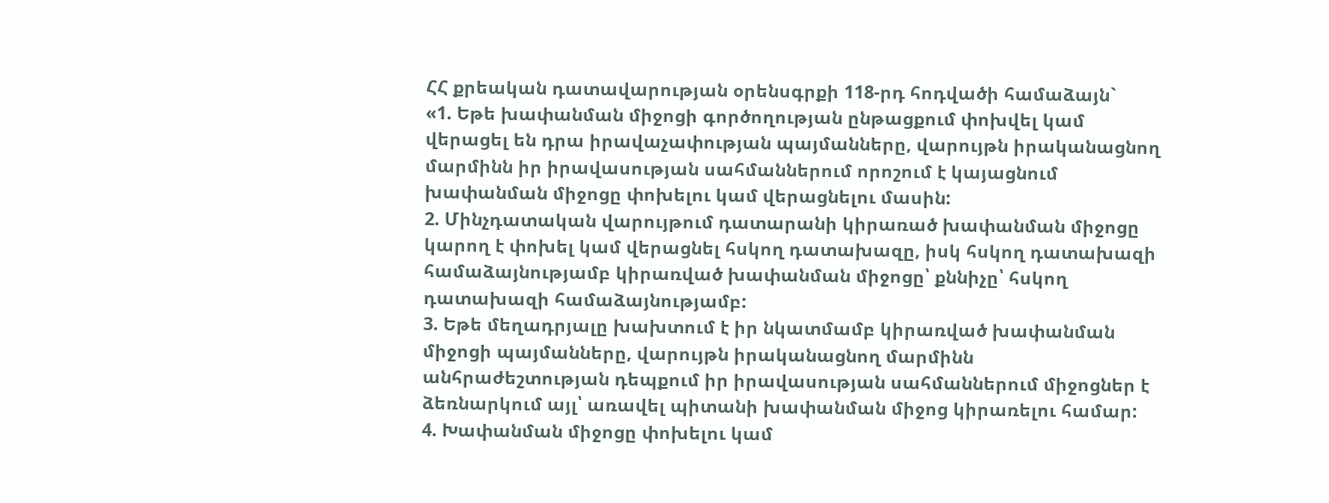ՀՀ քրեական դատավարության օրենսգրքի 118-րդ հոդվածի համաձայն`
«1. Եթե խափանման միջոցի գործողության ընթացքում փոխվել կամ վերացել են դրա իրավաչափության պայմանները, վարույթն իրականացնող մարմինն իր իրավասության սահմաններում որոշում է կայացնում խափանման միջոցը փոխելու կամ վերացնելու մասին:
2. Մինչդատական վարույթում դատարանի կիրառած խափանման միջոցը կարող է փոխել կամ վերացնել հսկող դատախազը, իսկ հսկող դատախազի համաձայնությամբ կիրառված խափանման միջոցը՝ քննիչը՝ հսկող դատախազի համաձայնությամբ:
3. Եթե մեղադրյալը խախտում է իր նկատմամբ կիրառված խափանման միջոցի պայմանները, վարույթն իրականացնող մարմինն անհրաժեշտության դեպքում իր իրավասության սահմաններում միջոցներ է ձեռնարկում այլ՝ առավել պիտանի խափանման միջոց կիրառելու համար:
4. Խափանման միջոցը փոխելու կամ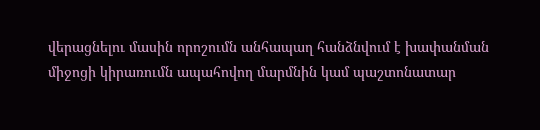վերացնելու մասին որոշումն անհապաղ հանձնվում է խափանման միջոցի կիրառումն ապահովող մարմնին կամ պաշտոնատար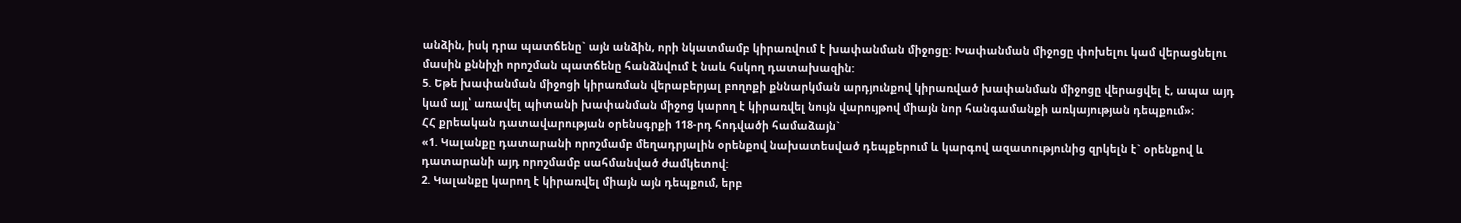անձին, իսկ դրա պատճենը` այն անձին, որի նկատմամբ կիրառվում է խափանման միջոցը: Խափանման միջոցը փոխելու կամ վերացնելու մասին քննիչի որոշման պատճենը հանձնվում է նաև հսկող դատախազին:
5. Եթե խափանման միջոցի կիրառման վերաբերյալ բողոքի քննարկման արդյունքով կիրառված խափանման միջոցը վերացվել է, ապա այդ կամ այլ՝ առավել պիտանի խափանման միջոց կարող է կիրառվել նույն վարույթով միայն նոր հանգամանքի առկայության դեպքում»։
ՀՀ քրեական դատավարության օրենսգրքի 118-րդ հոդվածի համաձայն`
«1. Կալանքը դատարանի որոշմամբ մեղադրյալին օրենքով նախատեսված դեպքերում և կարգով ազատությունից զրկելն է` օրենքով և դատարանի այդ որոշմամբ սահմանված ժամկետով:
2. Կալանքը կարող է կիրառվել միայն այն դեպքում, երբ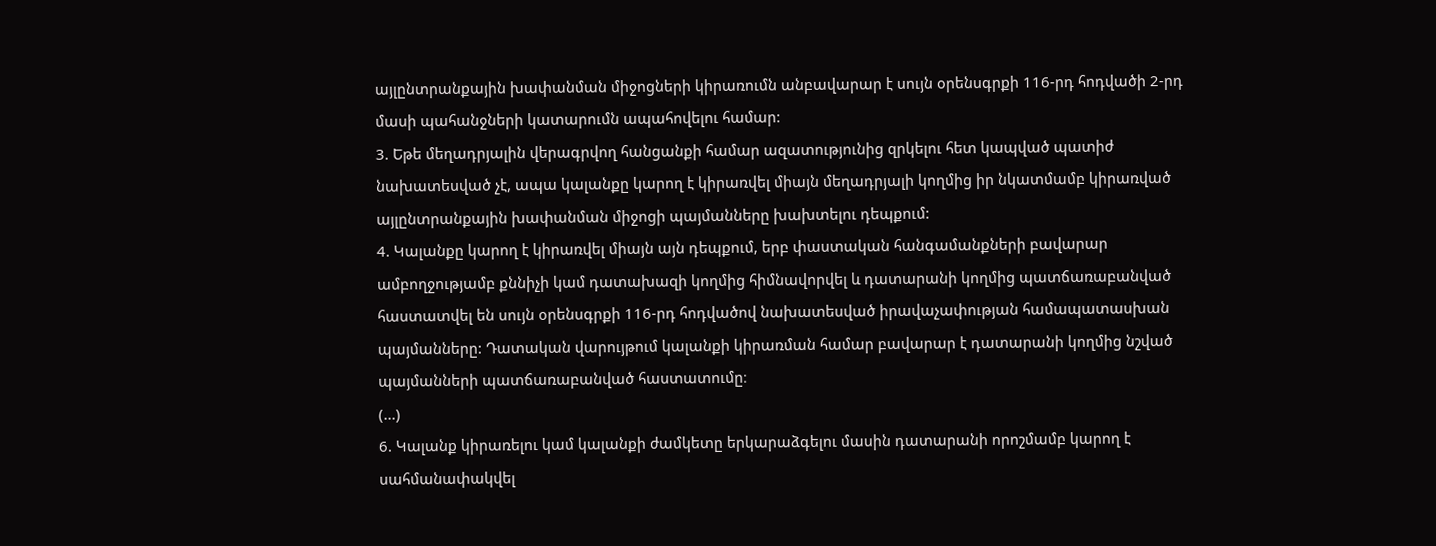այլընտրանքային խափանման միջոցների կիրառումն անբավարար է սույն օրենսգրքի 116-րդ հոդվածի 2-րդ մասի պահանջների կատարումն ապահովելու համար:
3. Եթե մեղադրյալին վերագրվող հանցանքի համար ազատությունից զրկելու հետ կապված պատիժ նախատեսված չէ, ապա կալանքը կարող է կիրառվել միայն մեղադրյալի կողմից իր նկատմամբ կիրառված այլընտրանքային խափանման միջոցի պայմանները խախտելու դեպքում:
4. Կալանքը կարող է կիրառվել միայն այն դեպքում, երբ փաստական հանգամանքների բավարար ամբողջությամբ քննիչի կամ դատախազի կողմից հիմնավորվել և դատարանի կողմից պատճառաբանված հաստատվել են սույն օրենսգրքի 116-րդ հոդվածով նախատեսված իրավաչափության համապատասխան պայմանները: Դատական վարույթում կալանքի կիրառման համար բավարար է դատարանի կողմից նշված պայմանների պատճառաբանված հաստատումը։
(...)
6. Կալանք կիրառելու կամ կալանքի ժամկետը երկարաձգելու մասին դատարանի որոշմամբ կարող է սահմանափակվել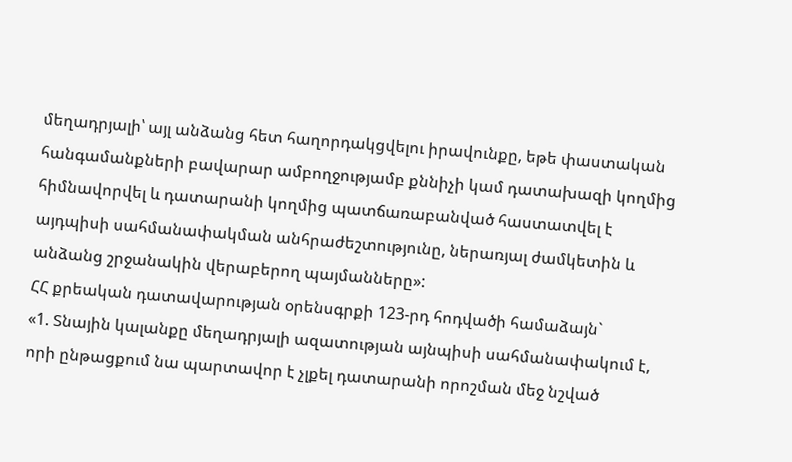մեղադրյալի՝ այլ անձանց հետ հաղորդակցվելու իրավունքը, եթե փաստական հանգամանքների բավարար ամբողջությամբ քննիչի կամ դատախազի կողմից հիմնավորվել և դատարանի կողմից պատճառաբանված հաստատվել է այդպիսի սահմանափակման անհրաժեշտությունը, ներառյալ ժամկետին և անձանց շրջանակին վերաբերող պայմանները»:
ՀՀ քրեական դատավարության օրենսգրքի 123-րդ հոդվածի համաձայն`
«1. Տնային կալանքը մեղադրյալի ազատության այնպիսի սահմանափակում է, որի ընթացքում նա պարտավոր է չլքել դատարանի որոշման մեջ նշված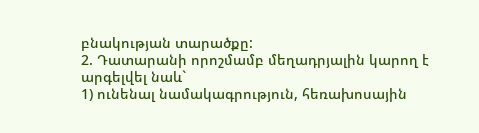բնակության տարածքը:
2. Դատարանի որոշմամբ մեղադրյալին կարող է արգելվել նաև`
1) ունենալ նամակագրություն, հեռախոսային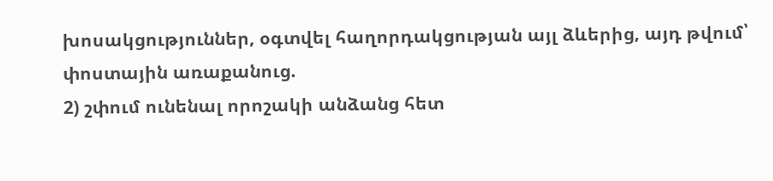խոսակցություններ, օգտվել հաղորդակցության այլ ձևերից, այդ թվում՝ փոստային առաքանուց.
2) շփում ունենալ որոշակի անձանց հետ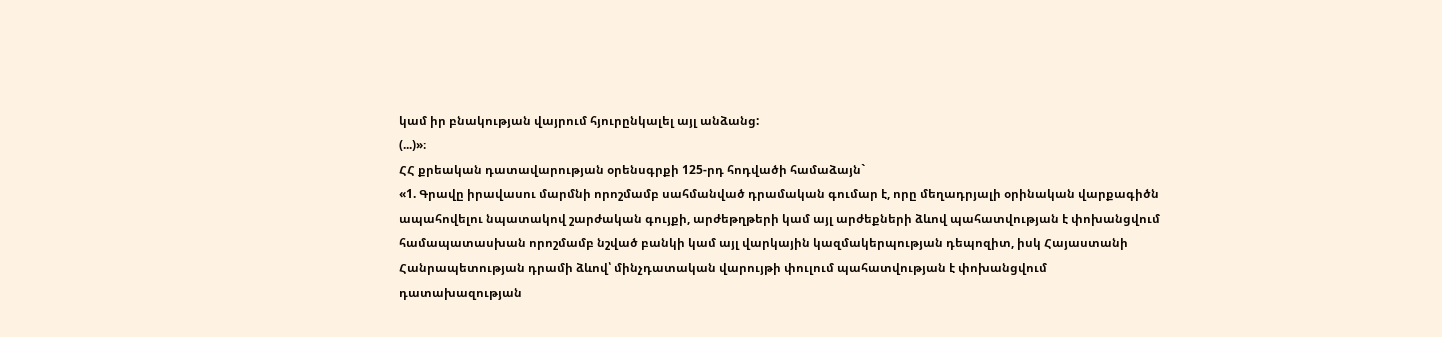կամ իր բնակության վայրում հյուրընկալել այլ անձանց:
(...)»։
ՀՀ քրեական դատավարության օրենսգրքի 125-րդ հոդվածի համաձայն`
«1. Գրավը իրավասու մարմնի որոշմամբ սահմանված դրամական գումար է, որը մեղադրյալի օրինական վարքագիծն ապահովելու նպատակով շարժական գույքի, արժեթղթերի կամ այլ արժեքների ձևով պահատվության է փոխանցվում համապատասխան որոշմամբ նշված բանկի կամ այլ վարկային կազմակերպության դեպոզիտ, իսկ Հայաստանի Հանրապետության դրամի ձևով՝ մինչդատական վարույթի փուլում պահատվության է փոխանցվում դատախազության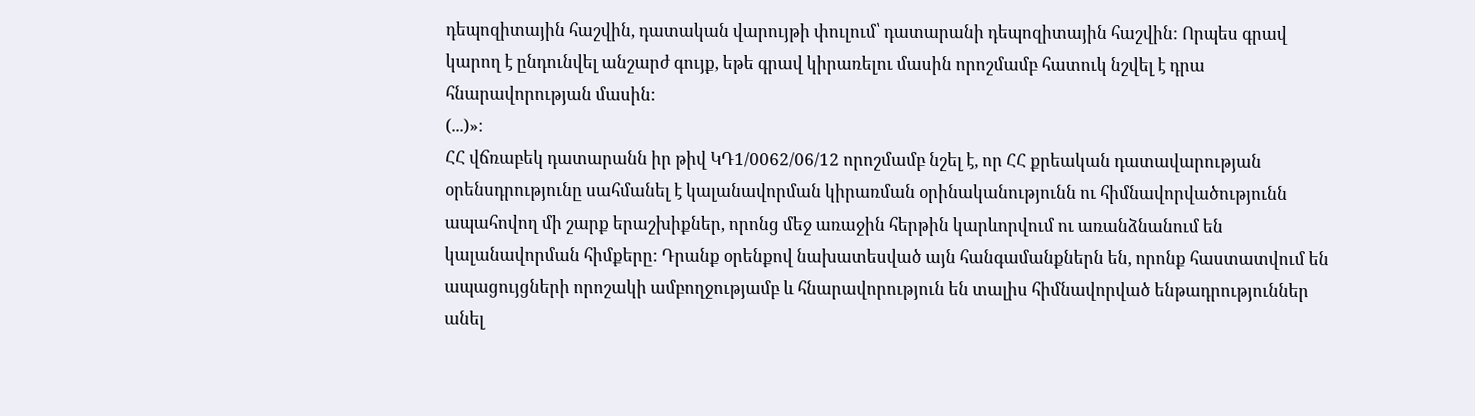դեպոզիտային հաշվին, դատական վարույթի փուլում՝ դատարանի դեպոզիտային հաշվին: Որպես գրավ կարող է ընդունվել անշարժ գույք, եթե գրավ կիրառելու մասին որոշմամբ հատուկ նշվել է դրա հնարավորության մասին:
(...)»։
ՀՀ վճռաբեկ դատարանն իր թիվ ԿԴ1/0062/06/12 որոշմամբ նշել է, որ ՀՀ քրեական դատավարության օրենսդրությունը սահմանել է կալանավորման կիրառման օրինականությունն ու հիմնավորվածությունն ապահովող մի շարք երաշխիքներ, որոնց մեջ առաջին հերթին կարևորվում ու առանձնանում են կալանավորման հիմքերը: Դրանք օրենքով նախատեսված այն հանգամանքներն են, որոնք հաստատվում են ապացույցների որոշակի ամբողջությամբ և հնարավորություն են տալիս հիմնավորված ենթադրություններ անել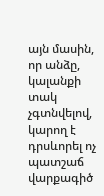այն մասին, որ անձը, կալանքի տակ չգտնվելով, կարող է դրսևորել ոչ պատշաճ վարքագիծ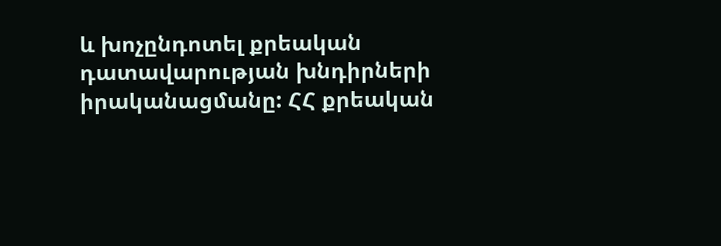և խոչընդոտել քրեական դատավարության խնդիրների իրականացմանը: ՀՀ քրեական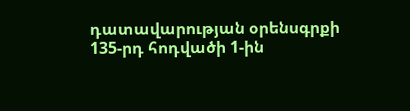դատավարության օրենսգրքի 135-րդ հոդվածի 1-ին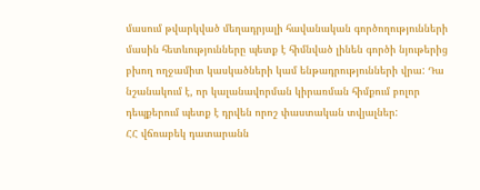մասում թվարկված մեղադրյալի հավանական գործողությունների մասին հետևությունները պետք է հիմնված լինեն գործի նյութերից բխող ողջամիտ կասկածների կամ ենթադրությունների վրա: Դա նշանակում է, որ կալանավորման կիրառման հիմքում բոլոր դեպքերում պետք է դրվեն որոշ փաստական տվյալներ:
ՀՀ վճռաբեկ դատարանն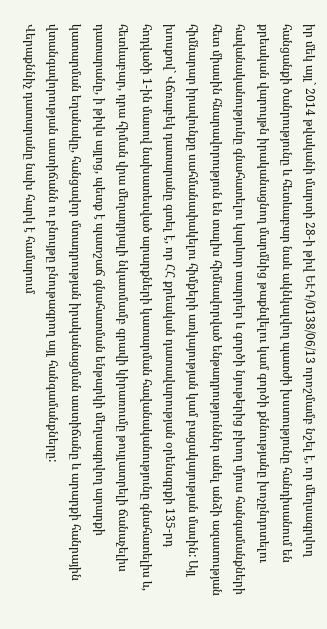իր մեկ այլ` 2014 թվականի մարտի 28-ի թիվ ԵԷԴ/0138/06/13 որոշմամբ նշել է, որ մեղսագրվող հանցանքի ծանրությունը և հետևաբար նաև ակնկալվող պատժի խստությունը հանդիսանում են քրեական վարույթն իրականացնող մարմնից թաքնվելու կամ գործի քննությանը խոչընդոտելու հավանականությունը գնահատելու կարևոր տարրեր և գործի նյութերից բխող մյուս հանգամանքների հետ միասին հնարավորություն են տալիս հիմնավորված ենթադրություններ անել անձի ազատության հիմնարար իրավունքը սահմանափակելու հիմքերի առկայության կամ բացակայության մասին: Այլ խոսքով` Վճռաբեկ դատարանը գտել է, որ ՀՀ քրեական դատավարության օրենսգրքի 135-րդ հոդվածի 1-ին մասով նախատեսված արարքների կատարման հավանականությունը գնահատելիս և, հետևաբար, դրա հիման վրա մեղադրյալի նկատմամբ գրավի կիրառումը թույլատրելի ճանաչելիս դատարանը, ի թիվս այլոց, պետք է պատշաճ գնահատման ենթարկի մեղսագրվող արարքի կատարման եղանակը, հանցավոր մտադրության իրականացման աստիճանը և արարքի հանրային վտանգավորության աստիճանն ու բնույթը բնութագրող այլ հանգամանքները:
Վերաքննիչ դատարանը նախ հարկ է համարում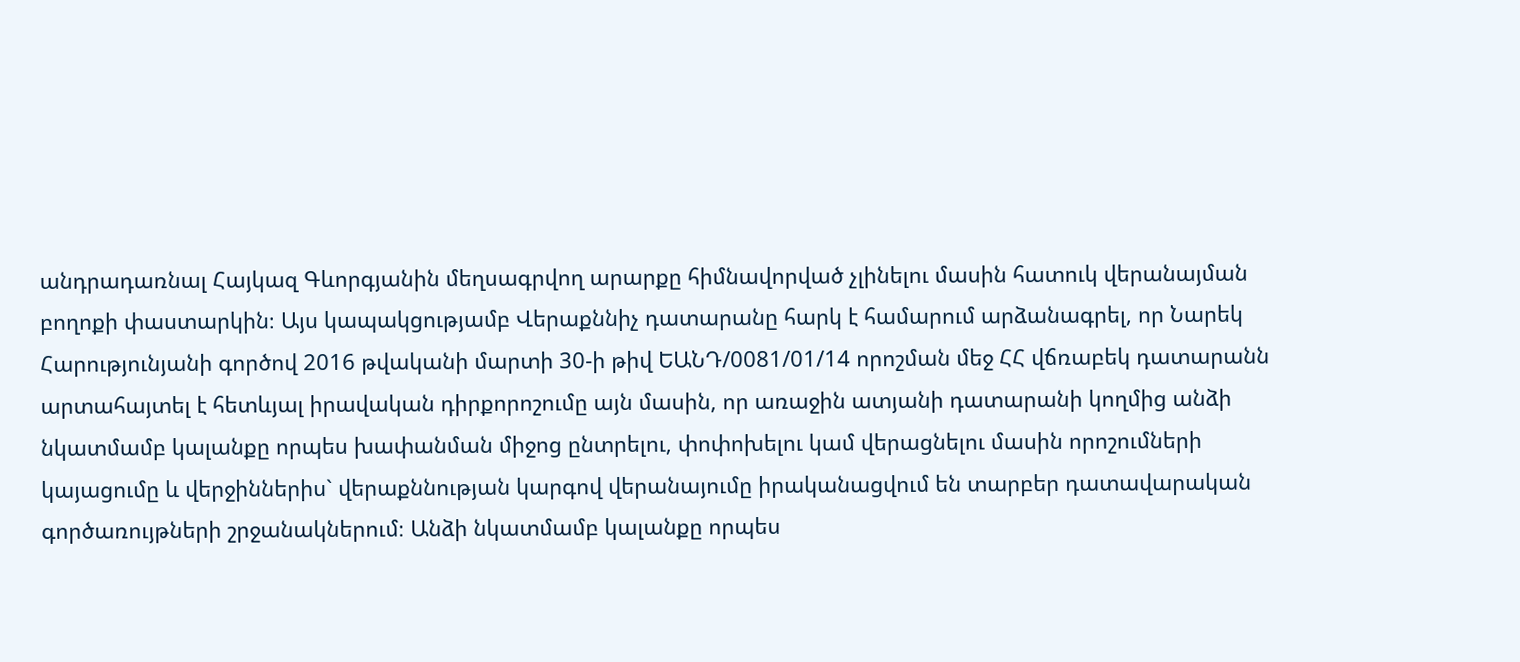անդրադառնալ Հայկազ Գևորգյանին մեղսագրվող արարքը հիմնավորված չլինելու մասին հատուկ վերանայման բողոքի փաստարկին։ Այս կապակցությամբ Վերաքննիչ դատարանը հարկ է համարում արձանագրել, որ Նարեկ Հարությունյանի գործով 2016 թվականի մարտի 30-ի թիվ ԵԱՆԴ/0081/01/14 որոշման մեջ ՀՀ վճռաբեկ դատարանն արտահայտել է հետևյալ իրավական դիրքորոշումը այն մասին, որ առաջին ատյանի դատարանի կողմից անձի նկատմամբ կալանքը որպես խափանման միջոց ընտրելու, փոփոխելու կամ վերացնելու մասին որոշումների կայացումը և վերջիններիս` վերաքննության կարգով վերանայումը իրականացվում են տարբեր դատավարական գործառույթների շրջանակներում։ Անձի նկատմամբ կալանքը որպես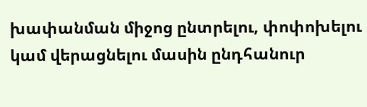խափանման միջոց ընտրելու, փոփոխելու կամ վերացնելու մասին ընդհանուր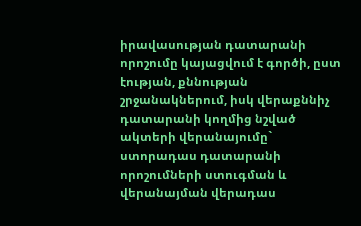իրավասության դատարանի որոշումը կայացվում է գործի, ըստ էության, քննության շրջանակներում, իսկ վերաքննիչ դատարանի կողմից նշված ակտերի վերանայումը` ստորադաս դատարանի որոշումների ստուգման և վերանայման վերադաս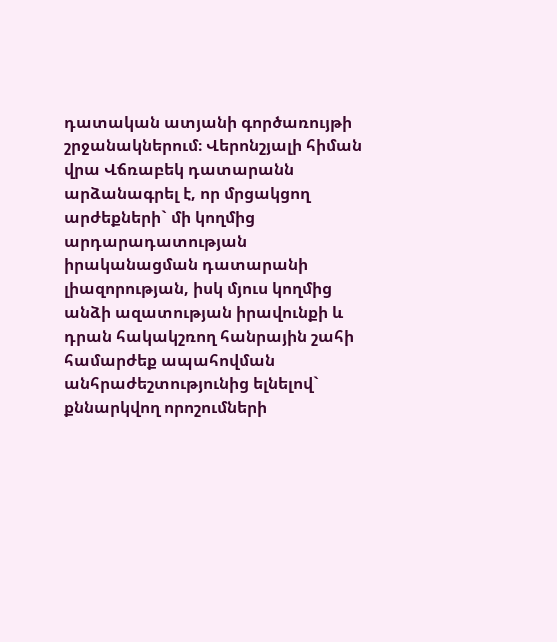դատական ատյանի գործառույթի շրջանակներում։ Վերոնշյալի հիման վրա Վճռաբեկ դատարանն արձանագրել է, որ մրցակցող արժեքների` մի կողմից արդարադատության իրականացման դատարանի լիազորության, իսկ մյուս կողմից անձի ազատության իրավունքի և դրան հակակշռող հանրային շահի համարժեք ապահովման անհրաժեշտությունից ելնելով` քննարկվող որոշումների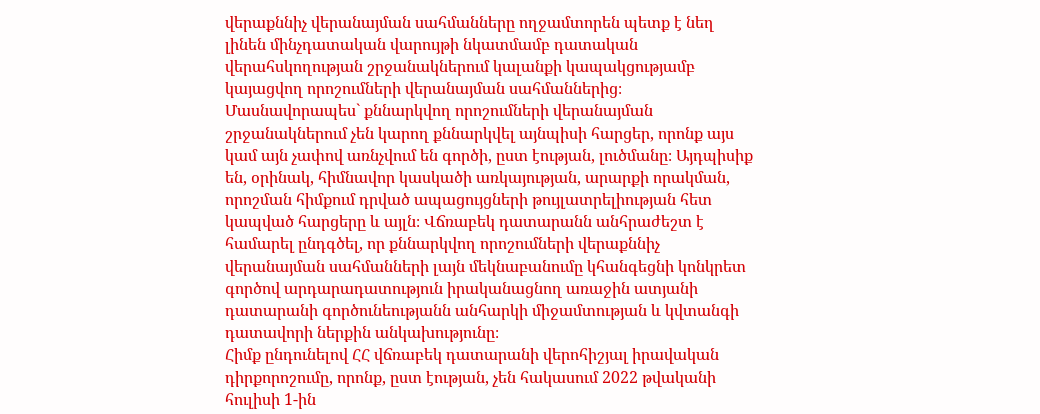վերաքննիչ վերանայման սահմանները ողջամտորեն պետք է նեղ լինեն մինչդատական վարույթի նկատմամբ դատական վերահսկողության շրջանակներում կալանքի կապակցությամբ կայացվող որոշումների վերանայման սահմաններից։ Մասնավորապես` քննարկվող որոշումների վերանայման շրջանակներում չեն կարող քննարկվել այնպիսի հարցեր, որոնք այս կամ այն չափով առնչվում են գործի, ըստ էության, լուծմանը։ Այդպիսիք են, օրինակ, հիմնավոր կասկածի առկայության, արարքի որակման, որոշման հիմքում դրված ապացույցների թույլատրելիության հետ կապված հարցերը և այլն։ Վճռաբեկ դատարանն անհրաժեշտ է համարել ընդգծել, որ քննարկվող որոշումների վերաքննիչ վերանայման սահմանների լայն մեկնաբանումը կհանգեցնի կոնկրետ գործով արդարադատություն իրականացնող առաջին ատյանի դատարանի գործունեությանն անհարկի միջամտության և կվտանգի դատավորի ներքին անկախությունը։
Հիմք ընդունելով ՀՀ վճռաբեկ դատարանի վերոհիշյալ իրավական դիրքորոշումը, որոնք, ըստ էության, չեն հակասում 2022 թվականի հուլիսի 1-ին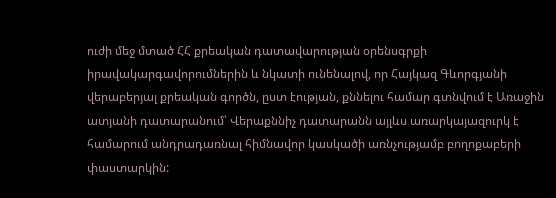ուժի մեջ մտած ՀՀ քրեական դատավարության օրենսգրքի իրավակարգավորումներին և նկատի ունենալով, որ Հայկազ Գևորգյանի վերաբերյալ քրեական գործն, ըստ էության, քննելու համար գտնվում է Առաջին ատյանի դատարանում՝ Վերաքննիչ դատարանն այլևս առարկայազուրկ է համարում անդրադառնալ հիմնավոր կասկածի առնչությամբ բողոքաբերի փաստարկին: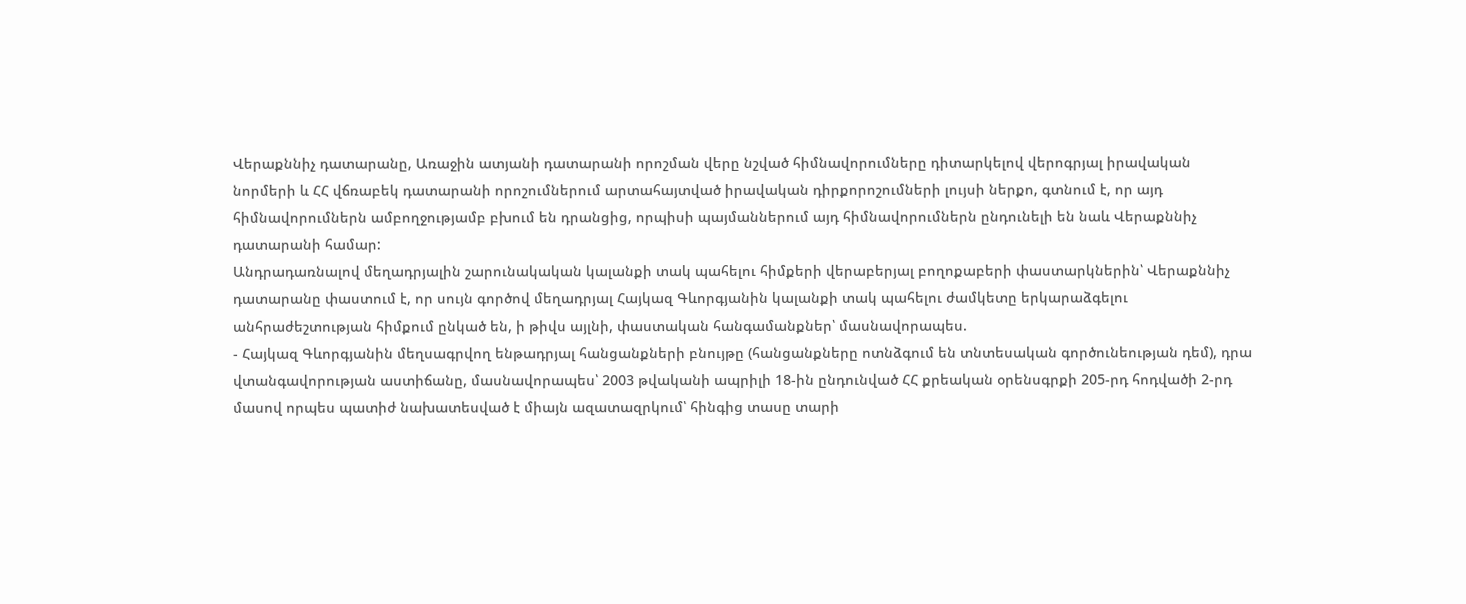Վերաքննիչ դատարանը, Առաջին ատյանի դատարանի որոշման վերը նշված հիմնավորումները դիտարկելով վերոգրյալ իրավական նորմերի և ՀՀ վճռաբեկ դատարանի որոշումներում արտահայտված իրավական դիրքորոշումների լույսի ներքո, գտնում է, որ այդ հիմնավորումներն ամբողջությամբ բխում են դրանցից, որպիսի պայմաններում այդ հիմնավորումներն ընդունելի են նաև Վերաքննիչ դատարանի համար:
Անդրադառնալով մեղադրյալին շարունակական կալանքի տակ պահելու հիմքերի վերաբերյալ բողոքաբերի փաստարկներին՝ Վերաքննիչ դատարանը փաստում է, որ սույն գործով մեղադրյալ Հայկազ Գևորգյանին կալանքի տակ պահելու ժամկետը երկարաձգելու անհրաժեշտության հիմքում ընկած են, ի թիվս այլնի, փաստական հանգամանքներ՝ մասնավորապես.
- Հայկազ Գևորգյանին մեղսագրվող ենթադրյալ հանցանքների բնույթը (հանցանքները ոտնձգում են տնտեսական գործունեության դեմ), դրա վտանգավորության աստիճանը, մասնավորապես՝ 2003 թվականի ապրիլի 18-ին ընդունված ՀՀ քրեական օրենսգրքի 205-րդ հոդվածի 2-րդ մասով որպես պատիժ նախատեսված է միայն ազատազրկում՝ հինգից տասը տարի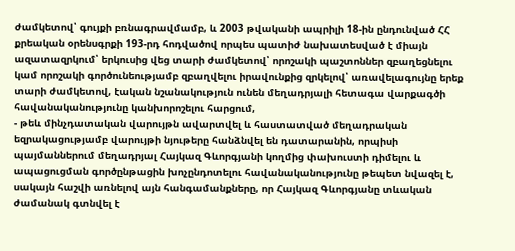ժամկետով՝ գույքի բռնագրավմամբ, և 2003 թվականի ապրիլի 18-ին ընդունված ՀՀ քրեական օրենսգրքի 193-րդ հոդվածով որպես պատիժ նախատեսված է միայն ազատազրկում՝ երկուսից վեց տարի ժամկետով՝ որոշակի պաշտոններ զբաղեցնելու կամ որոշակի գործունեությամբ զբաղվելու իրավունքից զրկելով՝ առավելագույնը երեք տարի ժամկետով, էական նշանակություն ունեն մեղադրյալի հետագա վարքագծի հավանականությունը կանխորոշելու հարցում,
- թեև մինչդատական վարույթն ավարտվել և հաստատված մեղադրական եզրակացությամբ վարույթի նյութերը հանձնվել են դատարանին, որպիսի պայմաններում մեղադրյալ Հայկազ Գևորգյանի կողմից փախուստի դիմելու և ապացուցման գործընթացին խոչընդոտելու հավանականությունը թեպետ նվազել է, սակայն հաշվի առնելով այն հանգամանքները, որ Հայկազ Գևորգյանը տևական ժամանակ գտնվել է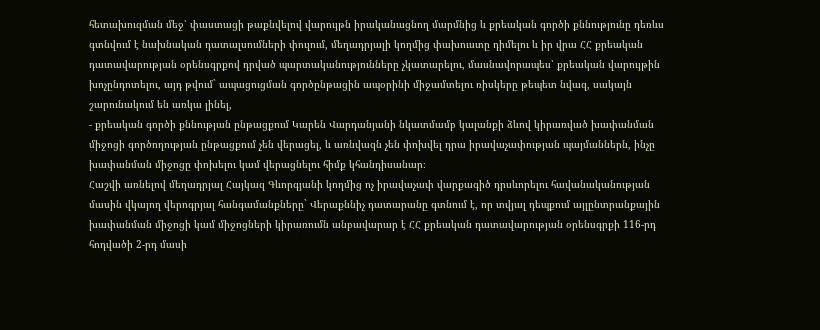հետախուզման մեջ՝ փաստացի թաքնվելով վարույթն իրականացնող մարմնից և քրեական գործի քննությունը դեռևս գտնվում է նախնական դատալսումների փուլում, մեղադրյալի կողմից փախուստը դիմելու և իր վրա ՀՀ քրեական դատավարության օրենսգրքով դրված պարտականությունները չկատարելու, մասնավորապես՝ քրեական վարույթին խոչընդոտելու, այդ թվում` ապացուցման գործընթացին ապօրինի միջամտելու ռիսկերը թեպետ նվազ, սակայն շարունակում են առկա լինել,
- քրեական գործի քննության ընթացքում Կարեն Վարդանյանի նկատմամբ կալանքի ձևով կիրառված խափանման միջոցի գործողության ընթացքում չեն վերացել, և առնվազն չեն փոխվել դրա իրավաչափության պայմաններն, ինչը խափանման միջոցը փոխելու կամ վերացնելու հիմք կհանդիսանար։
Հաշվի առնելով մեղադրյալ Հայկազ Գևորգյանի կողմից ոչ իրավաչափ վարքագիծ դրսևորելու հավանականության մասին վկայող վերոգրյալ հանգամանքները` Վերաքննիչ դատարանը գտնում է, որ տվյալ դեպքում այլընտրանքային խափանման միջոցի կամ միջոցների կիրառումն անբավարար է ՀՀ քրեական դատավարության օրենսգրքի 116-րդ հոդվածի 2-րդ մասի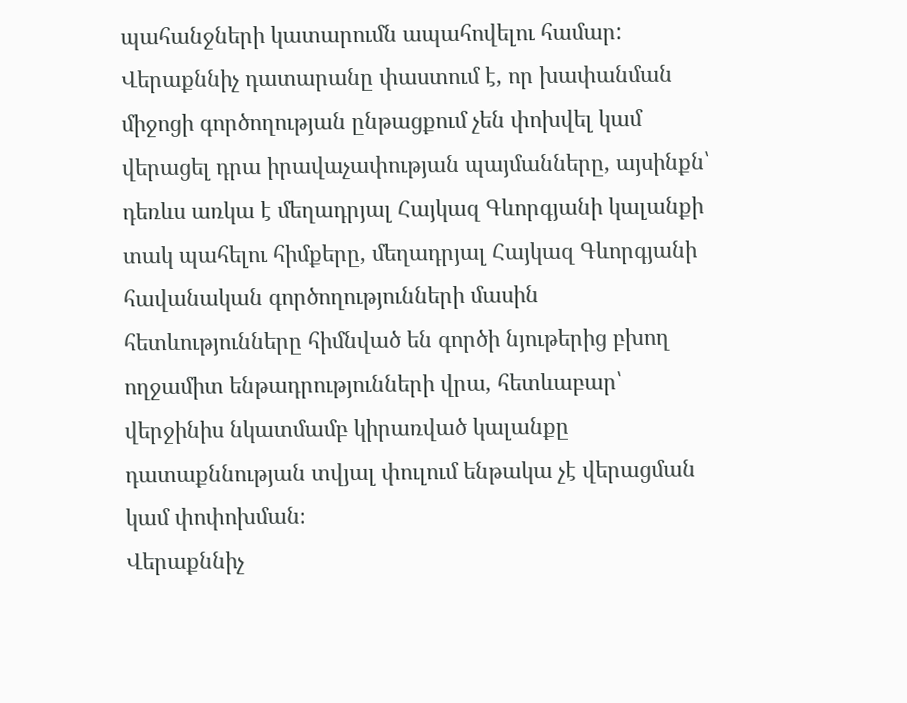պահանջների կատարումն ապահովելու համար:
Վերաքննիչ դատարանը փաստում է, որ խափանման միջոցի գործողության ընթացքում չեն փոխվել կամ վերացել դրա իրավաչափության պայմանները, այսինքն՝ դեռևս առկա է մեղադրյալ Հայկազ Գևորգյանի կալանքի տակ պահելու հիմքերը, մեղադրյալ Հայկազ Գևորգյանի հավանական գործողությունների մասին հետևությունները հիմնված են գործի նյութերից բխող ողջամիտ ենթադրությունների վրա, հետևաբար՝ վերջինիս նկատմամբ կիրառված կալանքը դատաքննության տվյալ փուլում ենթակա չէ վերացման կամ փոփոխման։
Վերաքննիչ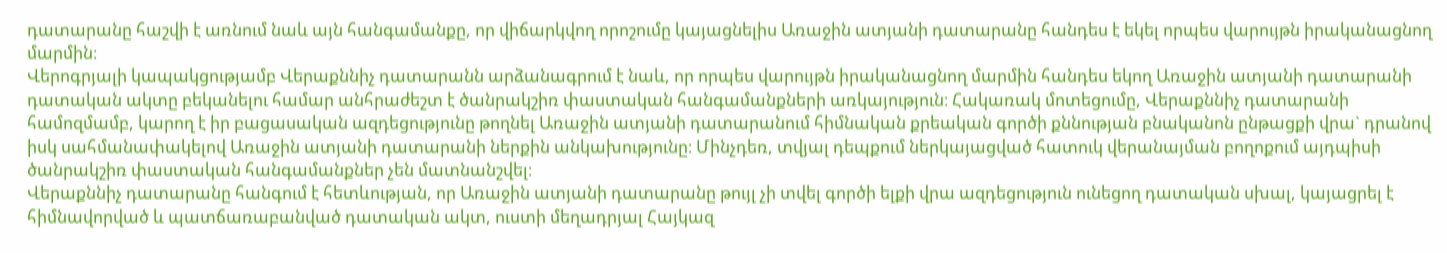դատարանը հաշվի է առնում նաև այն հանգամանքը, որ վիճարկվող որոշումը կայացնելիս Առաջին ատյանի դատարանը հանդես է եկել որպես վարույթն իրականացնող մարմին։
Վերոգրյալի կապակցությամբ Վերաքննիչ դատարանն արձանագրում է նաև, որ որպես վարույթն իրականացնող մարմին հանդես եկող Առաջին ատյանի դատարանի դատական ակտը բեկանելու համար անհրաժեշտ է ծանրակշիռ փաստական հանգամանքների առկայություն։ Հակառակ մոտեցումը, Վերաքննիչ դատարանի համոզմամբ, կարող է իր բացասական ազդեցությունը թողնել Առաջին ատյանի դատարանում հիմնական քրեական գործի քննության բնականոն ընթացքի վրա` դրանով իսկ սահմանափակելով Առաջին ատյանի դատարանի ներքին անկախությունը։ Մինչդեռ, տվյալ դեպքում ներկայացված հատուկ վերանայման բողոքում այդպիսի ծանրակշիռ փաստական հանգամանքներ չեն մատնանշվել։
Վերաքննիչ դատարանը հանգում է հետևության, որ Առաջին ատյանի դատարանը թույլ չի տվել գործի ելքի վրա ազդեցություն ունեցող դատական սխալ, կայացրել է հիմնավորված և պատճառաբանված դատական ակտ, ուստի մեղադրյալ Հայկազ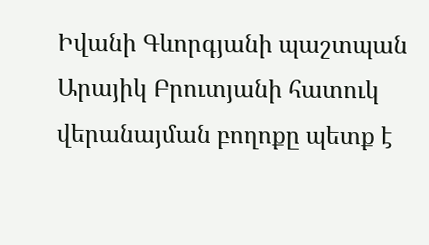Իվանի Գևորգյանի պաշտպան Արայիկ Բրուտյանի հատուկ վերանայման բողոքը պետք է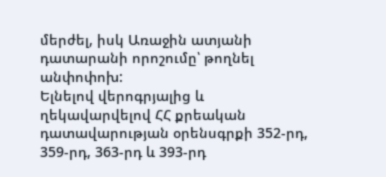մերժել, իսկ Առաջին ատյանի դատարանի որոշումը՝ թողնել անփոփոխ:
Ելնելով վերոգրյալից և ղեկավարվելով ՀՀ քրեական դատավարության օրենսգրքի 352-րդ, 359-րդ, 363-րդ և 393-րդ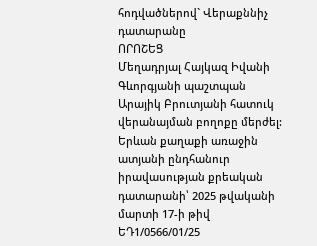հոդվածներով` Վերաքննիչ դատարանը
ՈՐՈՇԵՑ
Մեղադրյալ Հայկազ Իվանի Գևորգյանի պաշտպան Արայիկ Բրուտյանի հատուկ վերանայման բողոքը մերժել:
Երևան քաղաքի առաջին ատյանի ընդհանուր իրավասության քրեական դատարանի՝ 2025 թվականի մարտի 17-ի թիվ ԵԴ1/0566/01/25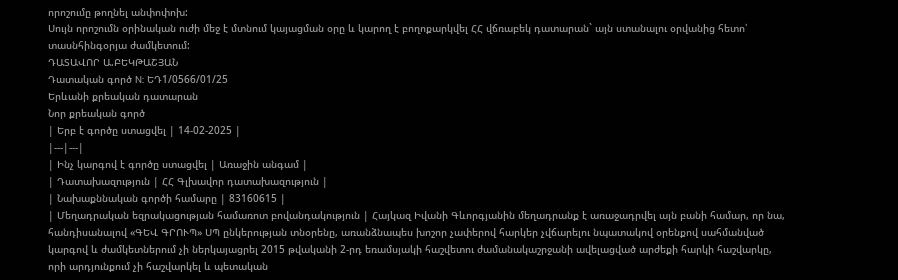որոշումը թողնել անփոփոխ:
Սույն որոշումն օրինական ուժի մեջ է մտնում կայացման օրը և կարող է բողոքարկվել ՀՀ վճռաբեկ դատարան` այն ստանալու օրվանից հետո՝ տասնհինգօրյա ժամկետում:
ԴԱՏԱՎՈՐ Ա.ԲԵԿԹԱՇՅԱՆ
Դատական գործ N: ԵԴ1/0566/01/25
Երևանի քրեական դատարան
Նոր քրեական գործ
| Երբ է գործը ստացվել | 14-02-2025 |
|---|---|
| Ինչ կարգով է գործը ստացվել | Առաջին անգամ |
| Դատախազություն | ՀՀ Գլխավոր դատախազություն |
| Նախաքննական գործի համարը | 83160615 |
| Մեղադրական եզրակացության համառոտ բովանդակություն | Հայկազ Իվանի Գևորգյանին մեղադրանք է առաջադրվել այն բանի համար, որ նա, հանդիսանալով «ԳԵՎ ԳՐՈՒՊ» ՍՊ ընկերության տնօրենը, առանձնապես խոշոր չափերով հարկեր չվճարելու նպատակով օրենքով սահմանված կարգով և ժամկետներում չի ներկայացրել 2015 թվականի 2-րդ եռամսյակի հաշվետու ժամանակաշրջանի ավելացված արժեքի հարկի հաշվարկը, որի արդյունքում չի հաշվարկել և պետական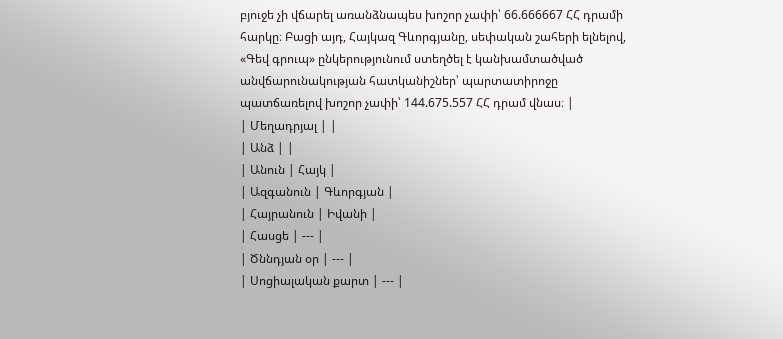բյուջե չի վճարել առանձնապես խոշոր չափի՝ 66.666667 ՀՀ դրամի հարկը։ Բացի այդ, Հայկազ Գևորգյանը, սեփական շահերի ելնելով, «Գեվ գրուպ» ընկերությունում ստեղծել է կանխամտածված անվճարունակության հատկանիշներ՝ պարտատիրոջը պատճառելով խոշոր չափի՝ 144.675.557 ՀՀ դրամ վնաս։ |
| Մեղադրյալ | |
| Անձ | |
| Անուն | Հայկ |
| Ազգանուն | Գևորգյան |
| Հայրանուն | Իվանի |
| Հասցե | --- |
| Ծննդյան օր | --- |
| Սոցիալական քարտ | --- |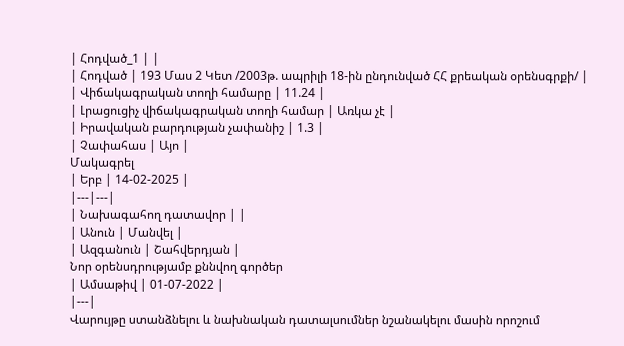| Հոդված_1 | |
| Հոդված | 193 Մաս 2 Կետ /2003թ. ապրիլի 18-ին ընդունված ՀՀ քրեական օրենսգրքի/ |
| Վիճակագրական տողի համարը | 11.24 |
| Լրացուցիչ վիճակագրական տողի համար | Առկա չէ |
| Իրավական բարդության չափանիշ | 1.3 |
| Չափահաս | Այո |
Մակագրել
| Երբ | 14-02-2025 |
|---|---|
| Նախագահող դատավոր | |
| Անուն | Մանվել |
| Ազգանուն | Շահվերդյան |
Նոր օրենսդրությամբ քննվող գործեր
| Ամսաթիվ | 01-07-2022 |
|---|
Վարույթը ստանձնելու և նախնական դատալսումներ նշանակելու մասին որոշում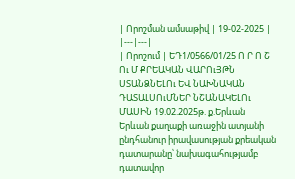| Որոշման ամսաթիվ | 19-02-2025 |
|---|---|
| Որոշում | ԵԴ1/0566/01/25 Ո Ր Ո Շ Ու Մ ՔՐԵԱԿԱՆ ՎԱՐՈւՅԹՆ ՍՏԱՆՁՆԵԼՈւ ԵՎ ՆԱԽՆԱԿԱՆ ԴԱՏԱԼՍՈւՄՆԵՐ ՆՇԱՆԱԿԵԼՈւ ՄԱՍԻՆ 19.02.2025թ. ք.Երևան Երևան քաղաքի առաջին ատյանի ընդհանուր իրավասության քրեական դատարանը՝ նախագահությամբ դատավոր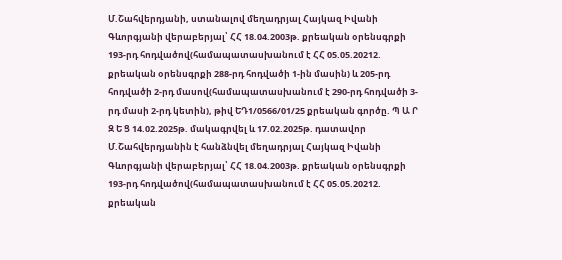Մ.Շահվերդյանի, ստանալով մեղադրյալ Հայկազ Իվանի Գևորգյանի վերաբերյալ՝ ՀՀ 18.04.2003թ. քրեական օրենսգրքի 193-րդ հոդվածով(համապատասխանում է ՀՀ 05.05.20212. քրեական օրենսգրքի 288-րդ հոդվածի 1-ին մասին) և 205-րդ հոդվածի 2-րդ մասով(համապատասխանում է 290-րդ հոդվածի 3-րդ մասի 2-րդ կետին), թիվ ԵԴ1/0566/01/25 քրեական գործը. Պ Ա Ր Զ Ե Ց 14.02.2025թ. մակագրվել և 17.02.2025թ. դատավոր Մ.Շահվերդյանին է հանձնվել մեղադրյալ Հայկազ Իվանի Գևորգյանի վերաբերյալ՝ ՀՀ 18.04.2003թ. քրեական օրենսգրքի 193-րդ հոդվածով(համապատասխանում է ՀՀ 05.05.20212. քրեական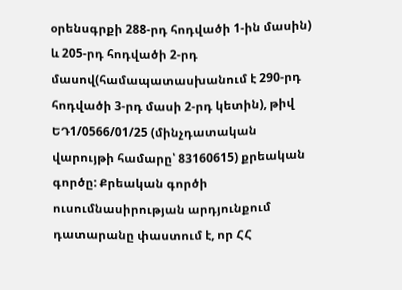օրենսգրքի 288-րդ հոդվածի 1-ին մասին) և 205-րդ հոդվածի 2-րդ մասով(համապատասխանում է 290-րդ հոդվածի 3-րդ մասի 2-րդ կետին), թիվ ԵԴ1/0566/01/25 (մինչդատական վարույթի համարը՝ 83160615) քրեական գործը: Քրեական գործի ուսումնասիրության արդյունքում դատարանը փաստում է, որ ՀՀ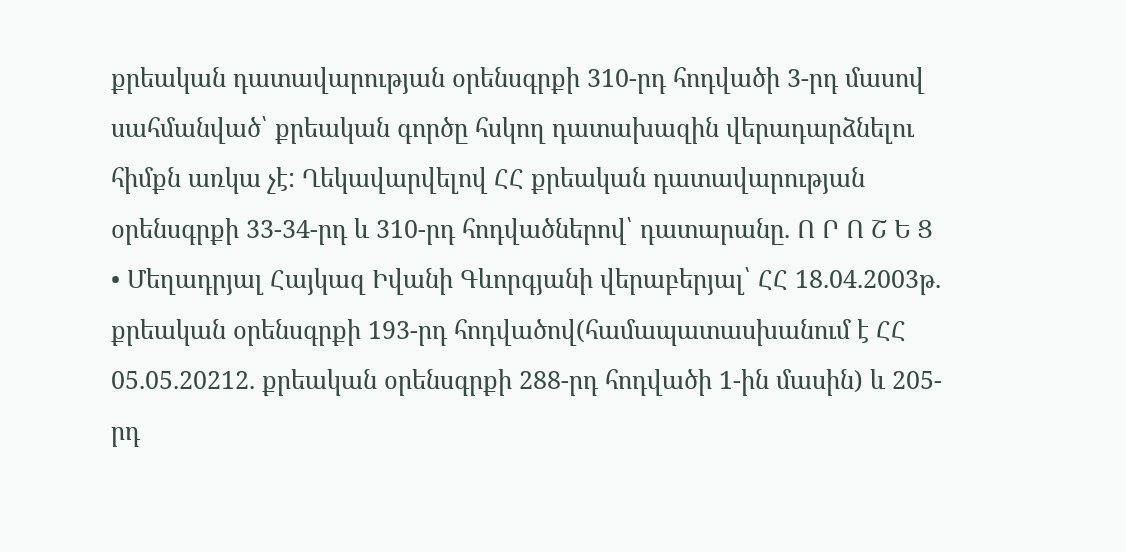քրեական դատավարության օրենսգրքի 310-րդ հոդվածի 3-րդ մասով սահմանված՝ քրեական գործը հսկող դատախազին վերադարձնելու հիմքն առկա չէ: Ղեկավարվելով ՀՀ քրեական դատավարության օրենսգրքի 33-34-րդ և 310-րդ հոդվածներով՝ դատարանը. Ո Ր Ո Շ Ե Ց • Մեղադրյալ Հայկազ Իվանի Գևորգյանի վերաբերյալ՝ ՀՀ 18.04.2003թ. քրեական օրենսգրքի 193-րդ հոդվածով(համապատասխանում է ՀՀ 05.05.20212. քրեական օրենսգրքի 288-րդ հոդվածի 1-ին մասին) և 205-րդ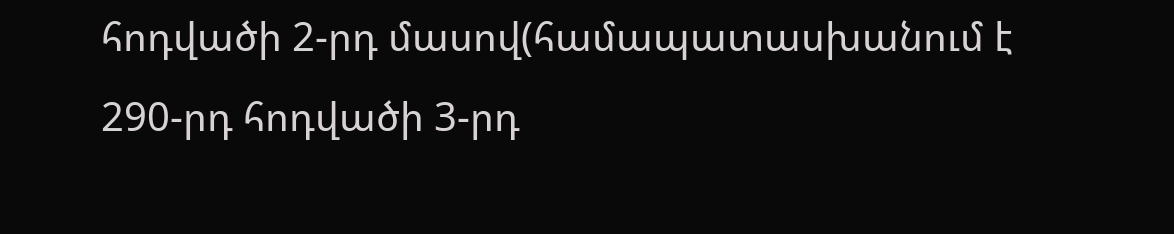հոդվածի 2-րդ մասով(համապատասխանում է 290-րդ հոդվածի 3-րդ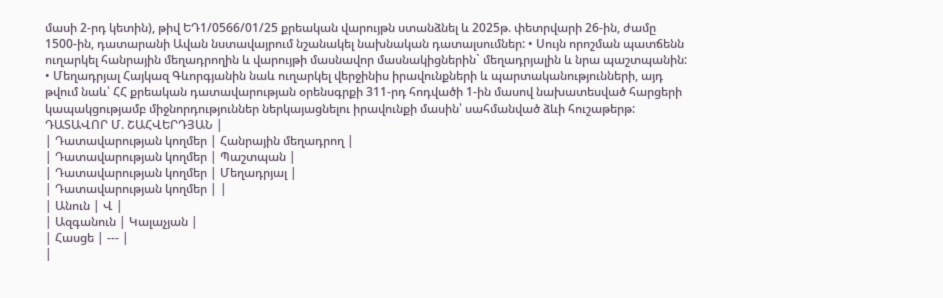մասի 2-րդ կետին), թիվ ԵԴ1/0566/01/25 քրեական վարույթն ստանձնել և 2025թ. փետրվարի 26-ին, ժամը 1500-ին, դատարանի Ավան նստավայրում նշանակել նախնական դատալսումներ: • Սույն որոշման պատճենն ուղարկել հանրային մեղադրողին և վարույթի մասնավոր մասնակիցներին` մեղադրյալին և նրա պաշտպանին: • Մեղադրյալ Հայկազ Գևորգյանին նաև ուղարկել վերջինիս իրավունքների և պարտականությունների, այդ թվում նաև՝ ՀՀ քրեական դատավարության օրենսգրքի 311-րդ հոդվածի 1-ին մասով նախատեսված հարցերի կապակցությամբ միջնորդություններ ներկայացնելու իրավունքի մասին՝ սահմանված ձևի հուշաթերթ: ԴԱՏԱՎՈՐ Մ. ՇԱՀՎԵՐԴՅԱՆ |
| Դատավարության կողմեր | Հանրային մեղադրող |
| Դատավարության կողմեր | Պաշտպան |
| Դատավարության կողմեր | Մեղադրյալ |
| Դատավարության կողմեր | |
| Անուն | Վ |
| Ազգանուն | Կալաչյան |
| Հասցե | --- |
|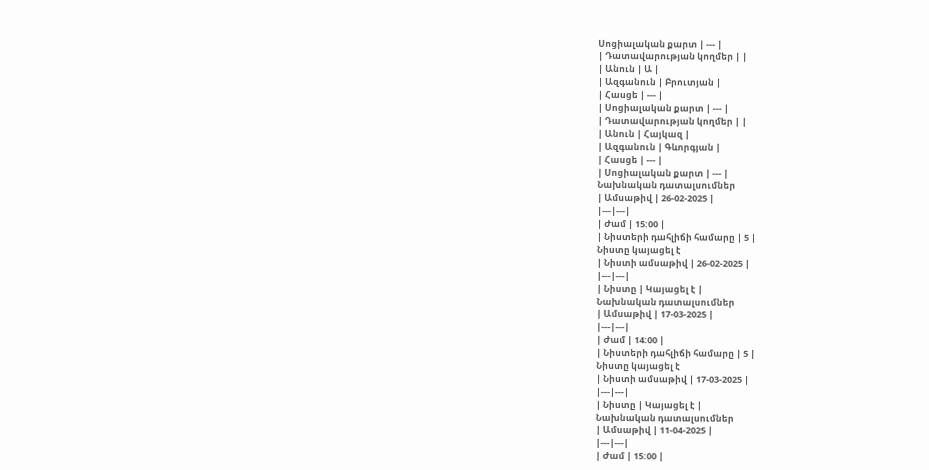Սոցիալական քարտ | --- |
| Դատավարության կողմեր | |
| Անուն | Ա |
| Ազգանուն | Բրուտյան |
| Հասցե | --- |
| Սոցիալական քարտ | --- |
| Դատավարության կողմեր | |
| Անուն | Հայկազ |
| Ազգանուն | Գևորգյան |
| Հասցե | --- |
| Սոցիալական քարտ | --- |
Նախնական դատալսումներ
| Ամսաթիվ | 26-02-2025 |
|---|---|
| Ժամ | 15:00 |
| Նիստերի դահլիճի համարը | 5 |
Նիստը կայացել է
| Նիստի ամսաթիվ | 26-02-2025 |
|---|---|
| Նիստը | Կայացել է |
Նախնական դատալսումներ
| Ամսաթիվ | 17-03-2025 |
|---|---|
| Ժամ | 14:00 |
| Նիստերի դահլիճի համարը | 5 |
Նիստը կայացել է
| Նիստի ամսաթիվ | 17-03-2025 |
|---|---|
| Նիստը | Կայացել է |
Նախնական դատալսումներ
| Ամսաթիվ | 11-04-2025 |
|---|---|
| Ժամ | 15:00 |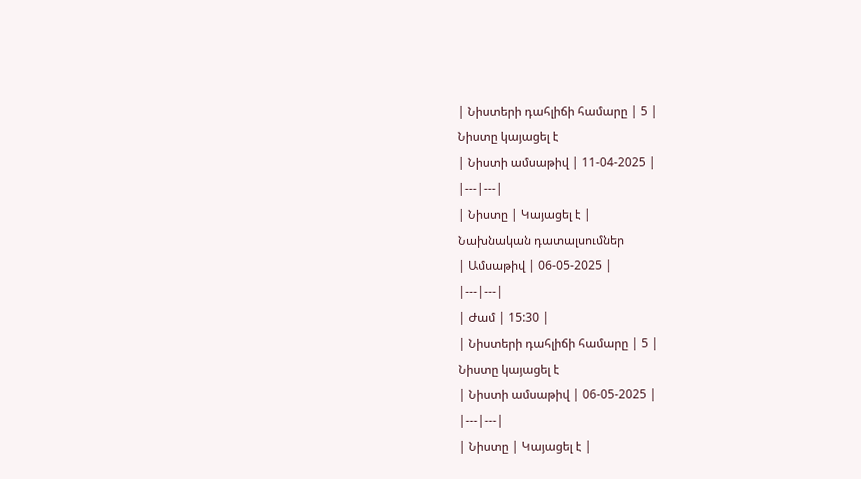| Նիստերի դահլիճի համարը | 5 |
Նիստը կայացել է
| Նիստի ամսաթիվ | 11-04-2025 |
|---|---|
| Նիստը | Կայացել է |
Նախնական դատալսումներ
| Ամսաթիվ | 06-05-2025 |
|---|---|
| Ժամ | 15:30 |
| Նիստերի դահլիճի համարը | 5 |
Նիստը կայացել է
| Նիստի ամսաթիվ | 06-05-2025 |
|---|---|
| Նիստը | Կայացել է |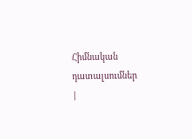Հիմնական դատալսումներ
|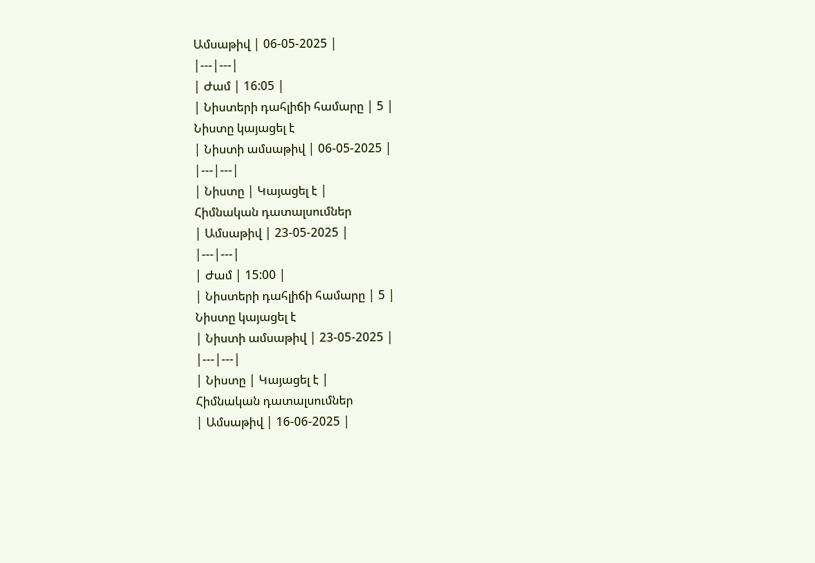Ամսաթիվ | 06-05-2025 |
|---|---|
| Ժամ | 16:05 |
| Նիստերի դահլիճի համարը | 5 |
Նիստը կայացել է
| Նիստի ամսաթիվ | 06-05-2025 |
|---|---|
| Նիստը | Կայացել է |
Հիմնական դատալսումներ
| Ամսաթիվ | 23-05-2025 |
|---|---|
| Ժամ | 15:00 |
| Նիստերի դահլիճի համարը | 5 |
Նիստը կայացել է
| Նիստի ամսաթիվ | 23-05-2025 |
|---|---|
| Նիստը | Կայացել է |
Հիմնական դատալսումներ
| Ամսաթիվ | 16-06-2025 |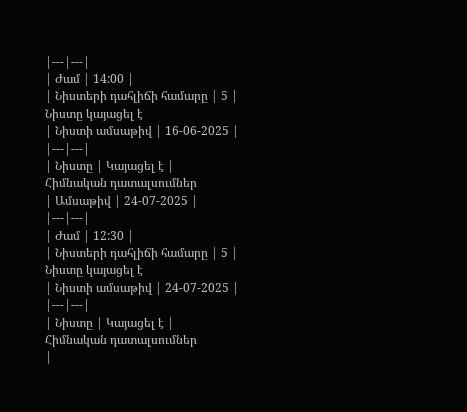|---|---|
| Ժամ | 14:00 |
| Նիստերի դահլիճի համարը | 5 |
Նիստը կայացել է
| Նիստի ամսաթիվ | 16-06-2025 |
|---|---|
| Նիստը | Կայացել է |
Հիմնական դատալսումներ
| Ամսաթիվ | 24-07-2025 |
|---|---|
| Ժամ | 12:30 |
| Նիստերի դահլիճի համարը | 5 |
Նիստը կայացել է
| Նիստի ամսաթիվ | 24-07-2025 |
|---|---|
| Նիստը | Կայացել է |
Հիմնական դատալսումներ
|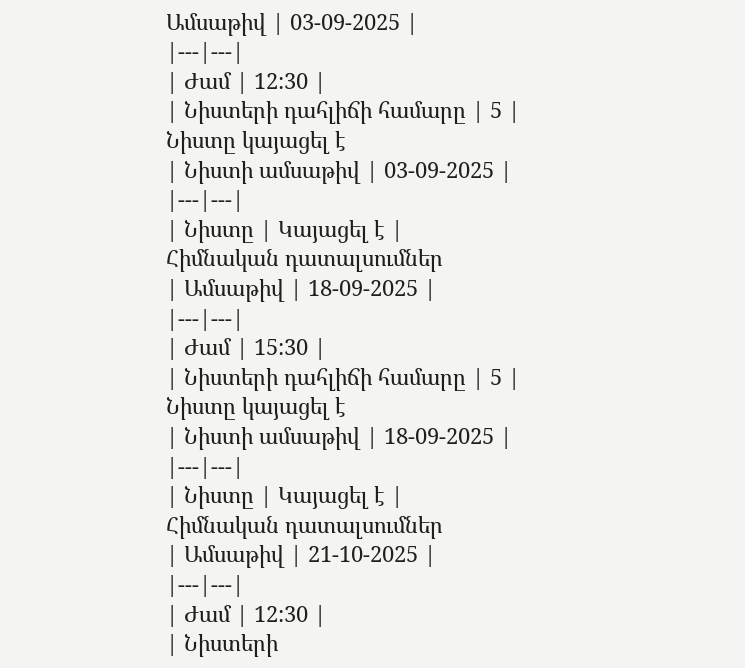Ամսաթիվ | 03-09-2025 |
|---|---|
| Ժամ | 12:30 |
| Նիստերի դահլիճի համարը | 5 |
Նիստը կայացել է
| Նիստի ամսաթիվ | 03-09-2025 |
|---|---|
| Նիստը | Կայացել է |
Հիմնական դատալսումներ
| Ամսաթիվ | 18-09-2025 |
|---|---|
| Ժամ | 15:30 |
| Նիստերի դահլիճի համարը | 5 |
Նիստը կայացել է
| Նիստի ամսաթիվ | 18-09-2025 |
|---|---|
| Նիստը | Կայացել է |
Հիմնական դատալսումներ
| Ամսաթիվ | 21-10-2025 |
|---|---|
| Ժամ | 12:30 |
| Նիստերի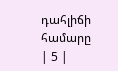դահլիճի համարը | 5 |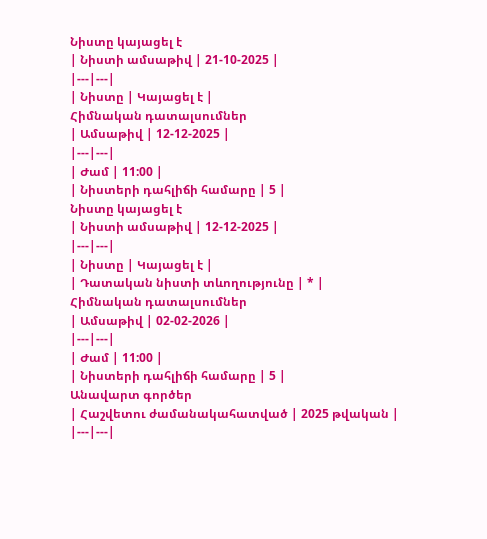Նիստը կայացել է
| Նիստի ամսաթիվ | 21-10-2025 |
|---|---|
| Նիստը | Կայացել է |
Հիմնական դատալսումներ
| Ամսաթիվ | 12-12-2025 |
|---|---|
| Ժամ | 11:00 |
| Նիստերի դահլիճի համարը | 5 |
Նիստը կայացել է
| Նիստի ամսաթիվ | 12-12-2025 |
|---|---|
| Նիստը | Կայացել է |
| Դատական նիստի տևողությունը | * |
Հիմնական դատալսումներ
| Ամսաթիվ | 02-02-2026 |
|---|---|
| Ժամ | 11:00 |
| Նիստերի դահլիճի համարը | 5 |
Անավարտ գործեր
| Հաշվետու ժամանակահատված | 2025 թվական |
|---|---|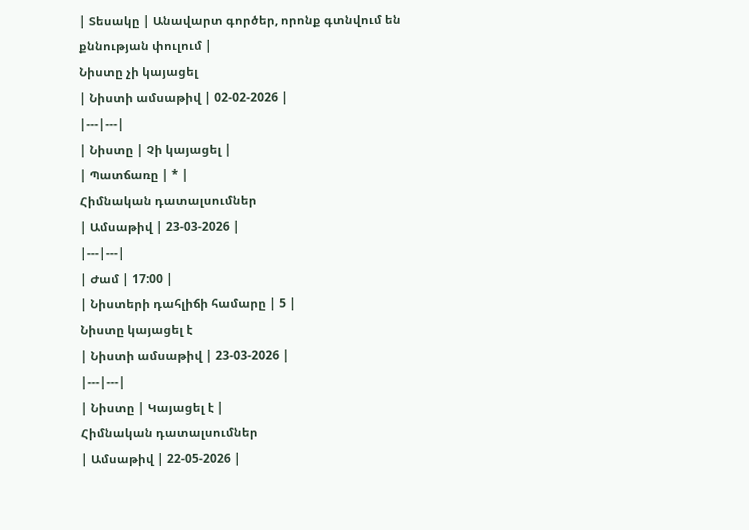| Տեսակը | Անավարտ գործեր, որոնք գտնվում են քննության փուլում |
Նիստը չի կայացել
| Նիստի ամսաթիվ | 02-02-2026 |
|---|---|
| Նիստը | Չի կայացել |
| Պատճառը | * |
Հիմնական դատալսումներ
| Ամսաթիվ | 23-03-2026 |
|---|---|
| Ժամ | 17:00 |
| Նիստերի դահլիճի համարը | 5 |
Նիստը կայացել է
| Նիստի ամսաթիվ | 23-03-2026 |
|---|---|
| Նիստը | Կայացել է |
Հիմնական դատալսումներ
| Ամսաթիվ | 22-05-2026 |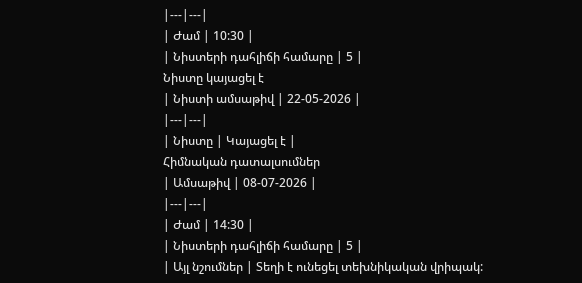|---|---|
| Ժամ | 10:30 |
| Նիստերի դահլիճի համարը | 5 |
Նիստը կայացել է
| Նիստի ամսաթիվ | 22-05-2026 |
|---|---|
| Նիստը | Կայացել է |
Հիմնական դատալսումներ
| Ամսաթիվ | 08-07-2026 |
|---|---|
| Ժամ | 14:30 |
| Նիստերի դահլիճի համարը | 5 |
| Այլ նշումներ | Տեղի է ունեցել տեխնիկական վրիպակ: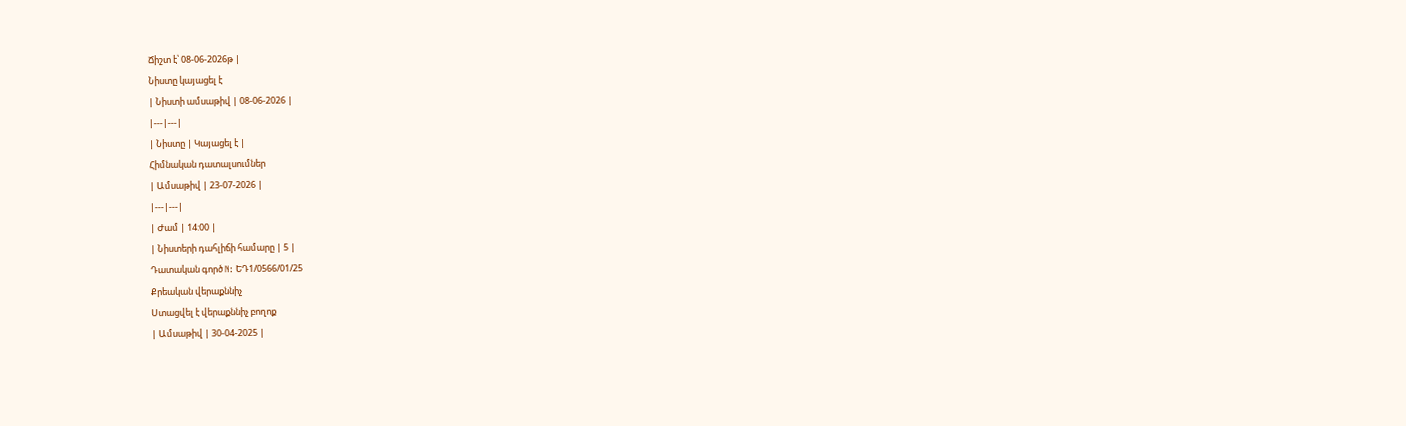Ճիշտ է՝ 08-06-2026թ |
Նիստը կայացել է
| Նիստի ամսաթիվ | 08-06-2026 |
|---|---|
| Նիստը | Կայացել է |
Հիմնական դատալսումներ
| Ամսաթիվ | 23-07-2026 |
|---|---|
| Ժամ | 14:00 |
| Նիստերի դահլիճի համարը | 5 |
Դատական գործ N: ԵԴ1/0566/01/25
Քրեական վերաքննիչ
Ստացվել է վերաքննիչ բողոք
| Ամսաթիվ | 30-04-2025 |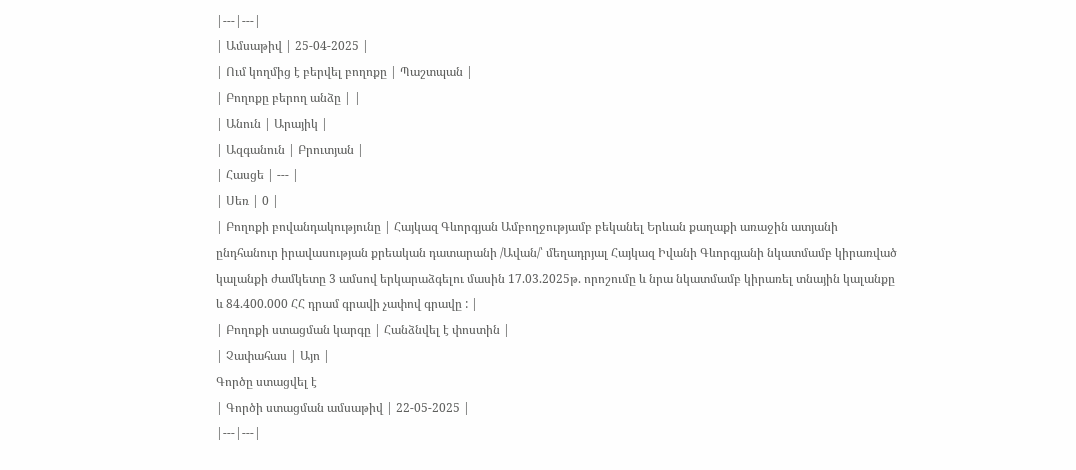|---|---|
| Ամսաթիվ | 25-04-2025 |
| Ում կողմից է բերվել բողոքը | Պաշտպան |
| Բողոքը բերող անձը | |
| Անուն | Արայիկ |
| Ազգանուն | Բրուտյան |
| Հասցե | --- |
| Սեռ | 0 |
| Բողոքի բովանդակությունը | Հայկազ Գևորգյան Ամբողջությամբ բեկանել Երևան քաղաքի առաջին ատյանի ընդհանուր իրավասության քրեական դատարանի /Ավան/՝ մեղադրյալ Հայկազ Իվանի Գևորգյանի նկատմամբ կիրառված կալանքի ժամկետը 3 ամսով երկարաձգելու մասին 17.03.2025թ. որոշումը և նրա նկատմամբ կիրառել տնային կալանքը և 84.400.000 ՀՀ դրամ գրավի չափով գրավը : |
| Բողոքի ստացման կարգը | Հանձնվել է փոստին |
| Չափահաս | Այո |
Գործը ստացվել է
| Գործի ստացման ամսաթիվ | 22-05-2025 |
|---|---|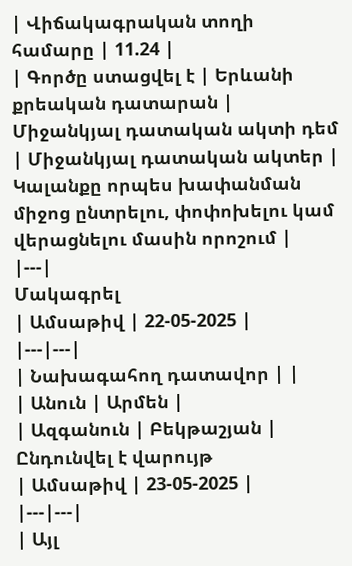| Վիճակագրական տողի համարը | 11.24 |
| Գործը ստացվել է | Երևանի քրեական դատարան |
Միջանկյալ դատական ակտի դեմ
| Միջանկյալ դատական ակտեր | Կալանքը որպես խափանման միջոց ընտրելու, փոփոխելու կամ վերացնելու մասին որոշում |
|---|
Մակագրել
| Ամսաթիվ | 22-05-2025 |
|---|---|
| Նախագահող դատավոր | |
| Անուն | Արմեն |
| Ազգանուն | Բեկթաշյան |
Ընդունվել է վարույթ
| Ամսաթիվ | 23-05-2025 |
|---|---|
| Այլ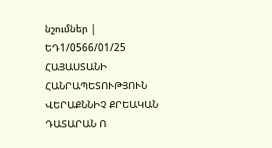նշումներ | ԵԴ1/0566/01/25 ՀԱՅԱՍՏԱՆԻ ՀԱՆՐԱՊԵՏՈՒԹՅՈՒՆ ՎԵՐԱՔՆՆԻՉ ՔՐԵԱԿԱՆ ԴԱՏԱՐԱՆ Ո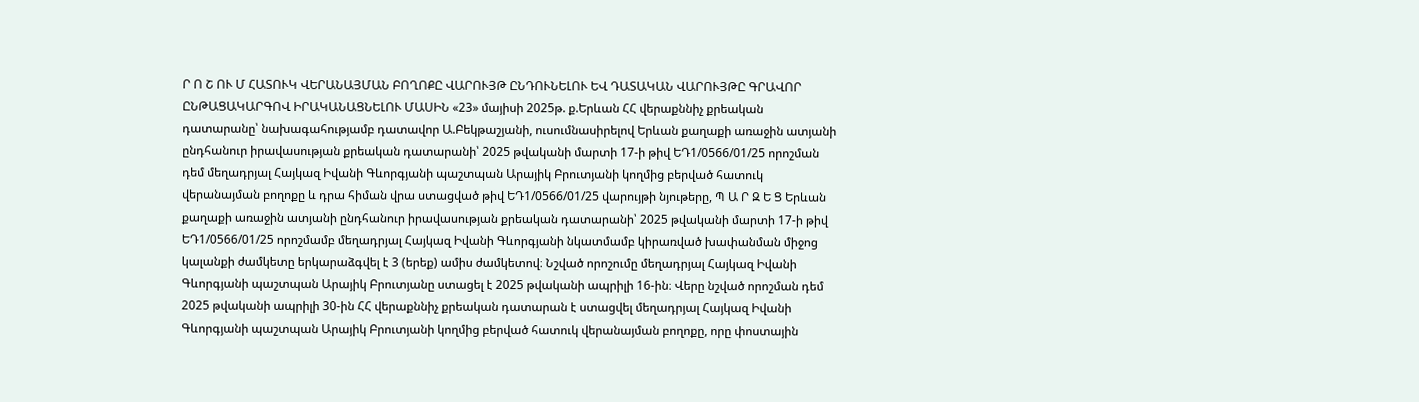Ր Ո Շ ՈՒ Մ ՀԱՏՈՒԿ ՎԵՐԱՆԱՅՄԱՆ ԲՈՂՈՔԸ ՎԱՐՈՒՅԹ ԸՆԴՈՒՆԵԼՈՒ ԵՎ ԴԱՏԱԿԱՆ ՎԱՐՈՒՅԹԸ ԳՐԱՎՈՐ ԸՆԹԱՑԱԿԱՐԳՈՎ ԻՐԱԿԱՆԱՑՆԵԼՈՒ ՄԱՍԻՆ «23» մայիսի 2025թ. ք.Երևան ՀՀ վերաքննիչ քրեական դատարանը՝ նախագահությամբ դատավոր Ա.Բեկթաշյանի, ուսումնասիրելով Երևան քաղաքի առաջին ատյանի ընդհանուր իրավասության քրեական դատարանի՝ 2025 թվականի մարտի 17-ի թիվ ԵԴ1/0566/01/25 որոշման դեմ մեղադրյալ Հայկազ Իվանի Գևորգյանի պաշտպան Արայիկ Բրուտյանի կողմից բերված հատուկ վերանայման բողոքը և դրա հիման վրա ստացված թիվ ԵԴ1/0566/01/25 վարույթի նյութերը, Պ Ա Ր Զ Ե Ց Երևան քաղաքի առաջին ատյանի ընդհանուր իրավասության քրեական դատարանի՝ 2025 թվականի մարտի 17-ի թիվ ԵԴ1/0566/01/25 որոշմամբ մեղադրյալ Հայկազ Իվանի Գևորգյանի նկատմամբ կիրառված խափանման միջոց կալանքի ժամկետը երկարաձգվել է 3 (երեք) ամիս ժամկետով։ Նշված որոշումը մեղադրյալ Հայկազ Իվանի Գևորգյանի պաշտպան Արայիկ Բրուտյանը ստացել է 2025 թվականի ապրիլի 16-ին։ Վերը նշված որոշման դեմ 2025 թվականի ապրիլի 30-ին ՀՀ վերաքննիչ քրեական դատարան է ստացվել մեղադրյալ Հայկազ Իվանի Գևորգյանի պաշտպան Արայիկ Բրուտյանի կողմից բերված հատուկ վերանայման բողոքը, որը փոստային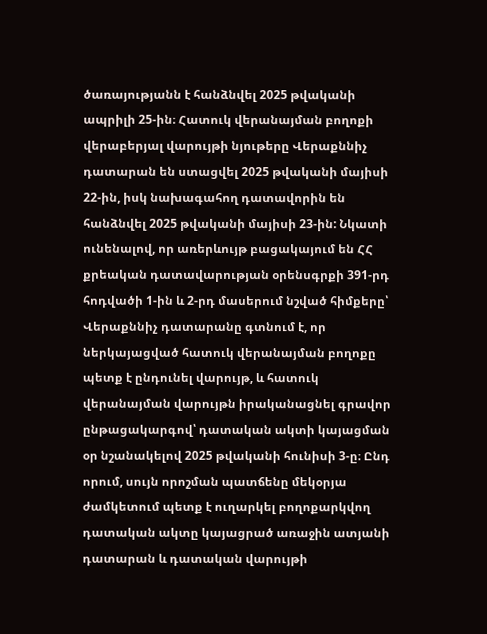ծառայությանն է հանձնվել 2025 թվականի ապրիլի 25-ին։ Հատուկ վերանայման բողոքի վերաբերյալ վարույթի նյութերը Վերաքննիչ դատարան են ստացվել 2025 թվականի մայիսի 22-ին, իսկ նախագահող դատավորին են հանձնվել 2025 թվականի մայիսի 23-ին: Նկատի ունենալով, որ առերևույթ բացակայում են ՀՀ քրեական դատավարության օրենսգրքի 391-րդ հոդվածի 1-ին և 2-րդ մասերում նշված հիմքերը՝ Վերաքննիչ դատարանը գտնում է, որ ներկայացված հատուկ վերանայման բողոքը պետք է ընդունել վարույթ, և հատուկ վերանայման վարույթն իրականացնել գրավոր ընթացակարգով՝ դատական ակտի կայացման օր նշանակելով 2025 թվականի հունիսի 3-ը։ Ընդ որում, սույն որոշման պատճենը մեկօրյա ժամկետում պետք է ուղարկել բողոքարկվող դատական ակտը կայացրած առաջին ատյանի դատարան և դատական վարույթի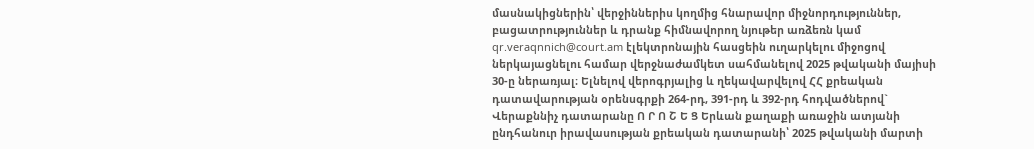մասնակիցներին՝ վերջիններիս կողմից հնարավոր միջնորդություններ, բացատրություններ և դրանք հիմնավորող նյութեր առձեռն կամ qr.veraqnnich@court.am էլեկտրոնային հասցեին ուղարկելու միջոցով ներկայացնելու համար վերջնաժամկետ սահմանելով 2025 թվականի մայիսի 30-ը ներառյալ։ Ելնելով վերոգրյալից և ղեկավարվելով ՀՀ քրեական դատավարության օրենսգրքի 264-րդ, 391-րդ և 392-րդ հոդվածներով` Վերաքննիչ դատարանը Ո Ր Ո Շ Ե Ց Երևան քաղաքի առաջին ատյանի ընդհանուր իրավասության քրեական դատարանի՝ 2025 թվականի մարտի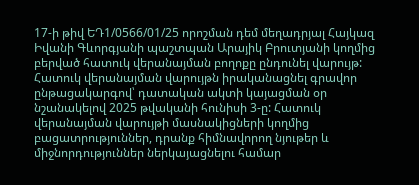17-ի թիվ ԵԴ1/0566/01/25 որոշման դեմ մեղադրյալ Հայկազ Իվանի Գևորգյանի պաշտպան Արայիկ Բրուտյանի կողմից բերված հատուկ վերանայման բողոքը ընդունել վարույթ: Հատուկ վերանայման վարույթն իրականացնել գրավոր ընթացակարգով՝ դատական ակտի կայացման օր նշանակելով 2025 թվականի հունիսի 3-ը: Հատուկ վերանայման վարույթի մասնակիցների կողմից բացատրություններ, դրանք հիմնավորող նյութեր և միջնորդություններ ներկայացնելու համար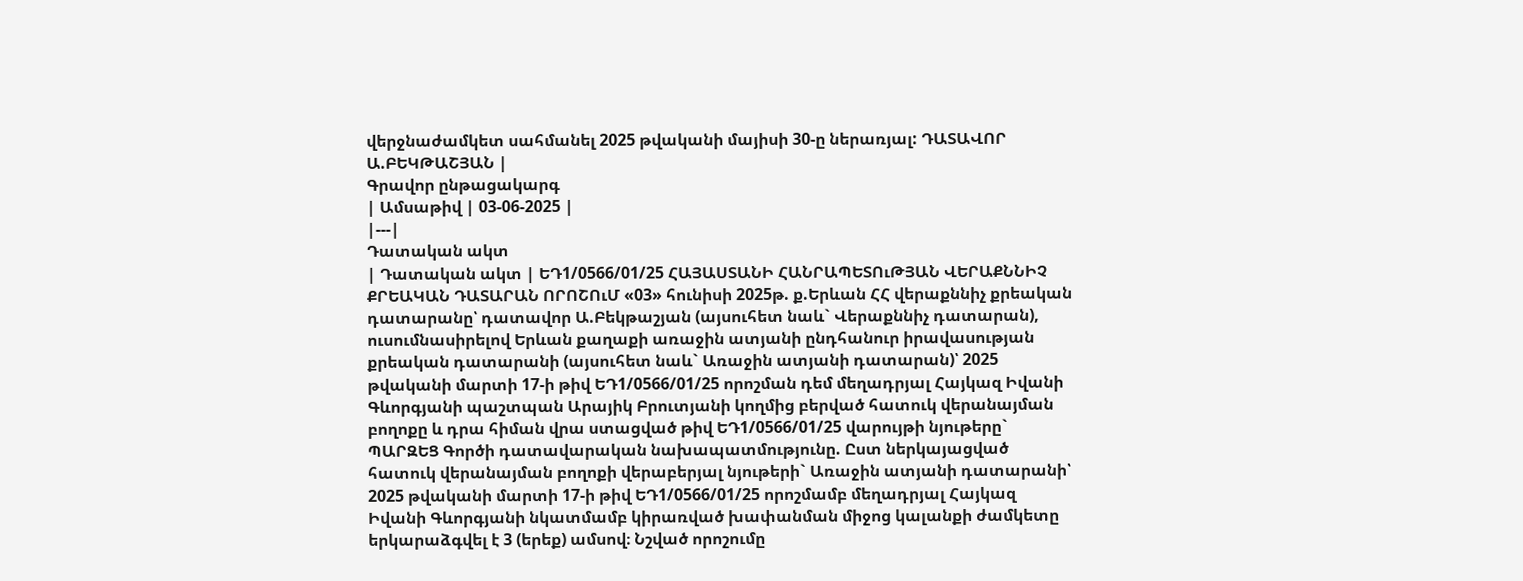վերջնաժամկետ սահմանել 2025 թվականի մայիսի 30-ը ներառյալ: ԴԱՏԱՎՈՐ Ա.ԲԵԿԹԱՇՅԱՆ |
Գրավոր ընթացակարգ
| Ամսաթիվ | 03-06-2025 |
|---|
Դատական ակտ
| Դատական ակտ | ԵԴ1/0566/01/25 ՀԱՅԱՍՏԱՆԻ ՀԱՆՐԱՊԵՏՈւԹՅԱՆ ՎԵՐԱՔՆՆԻՉ ՔՐԵԱԿԱՆ ԴԱՏԱՐԱՆ ՈՐՈՇՈւՄ «03» հունիսի 2025թ. ք.Երևան ՀՀ վերաքննիչ քրեական դատարանը՝ դատավոր Ա.Բեկթաշյան (այսուհետ նաև` Վերաքննիչ դատարան), ուսումնասիրելով Երևան քաղաքի առաջին ատյանի ընդհանուր իրավասության քրեական դատարանի (այսուհետ նաև` Առաջին ատյանի դատարան)՝ 2025 թվականի մարտի 17-ի թիվ ԵԴ1/0566/01/25 որոշման դեմ մեղադրյալ Հայկազ Իվանի Գևորգյանի պաշտպան Արայիկ Բրուտյանի կողմից բերված հատուկ վերանայման բողոքը և դրա հիման վրա ստացված թիվ ԵԴ1/0566/01/25 վարույթի նյութերը` ՊԱՐԶԵՑ Գործի դատավարական նախապատմությունը. Ըստ ներկայացված հատուկ վերանայման բողոքի վերաբերյալ նյութերի` Առաջին ատյանի դատարանի՝ 2025 թվականի մարտի 17-ի թիվ ԵԴ1/0566/01/25 որոշմամբ մեղադրյալ Հայկազ Իվանի Գևորգյանի նկատմամբ կիրառված խափանման միջոց կալանքի ժամկետը երկարաձգվել է 3 (երեք) ամսով։ Նշված որոշումը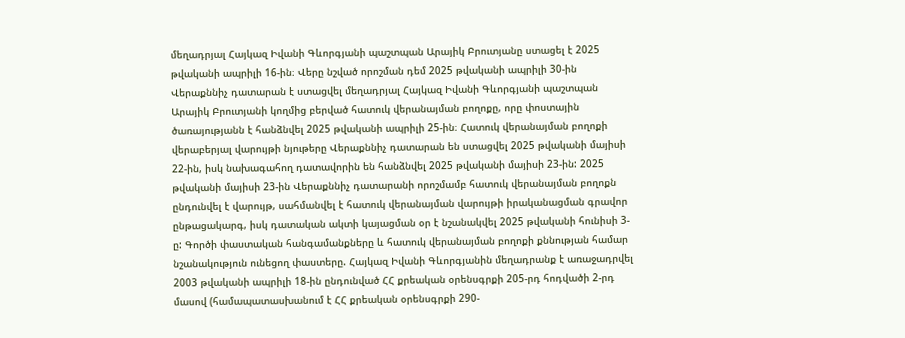մեղադրյալ Հայկազ Իվանի Գևորգյանի պաշտպան Արայիկ Բրուտյանը ստացել է 2025 թվականի ապրիլի 16-ին։ Վերը նշված որոշման դեմ 2025 թվականի ապրիլի 30-ին Վերաքննիչ դատարան է ստացվել մեղադրյալ Հայկազ Իվանի Գևորգյանի պաշտպան Արայիկ Բրուտյանի կողմից բերված հատուկ վերանայման բողոքը, որը փոստային ծառայությանն է հանձնվել 2025 թվականի ապրիլի 25-ին։ Հատուկ վերանայման բողոքի վերաբերյալ վարույթի նյութերը Վերաքննիչ դատարան են ստացվել 2025 թվականի մայիսի 22-ին, իսկ նախագահող դատավորին են հանձնվել 2025 թվականի մայիսի 23-ին: 2025 թվականի մայիսի 23-ին Վերաքննիչ դատարանի որոշմամբ հատուկ վերանայման բողոքն ընդունվել է վարույթ, սահմանվել է հատուկ վերանայման վարույթի իրականացման գրավոր ընթացակարգ, իսկ դատական ակտի կայացման օր է նշանակվել 2025 թվականի հունիսի 3-ը: Գործի փաստական հանգամանքները և հատուկ վերանայման բողոքի քննության համար նշանակություն ունեցող փաստերը. Հայկազ Իվանի Գևորգյանին մեղադրանք է առաջադրվել 2003 թվականի ապրիլի 18-ին ընդունված ՀՀ քրեական օրենսգրքի 205-րդ հոդվածի 2-րդ մասով (համապատասխանում է ՀՀ քրեական օրենսգրքի 290-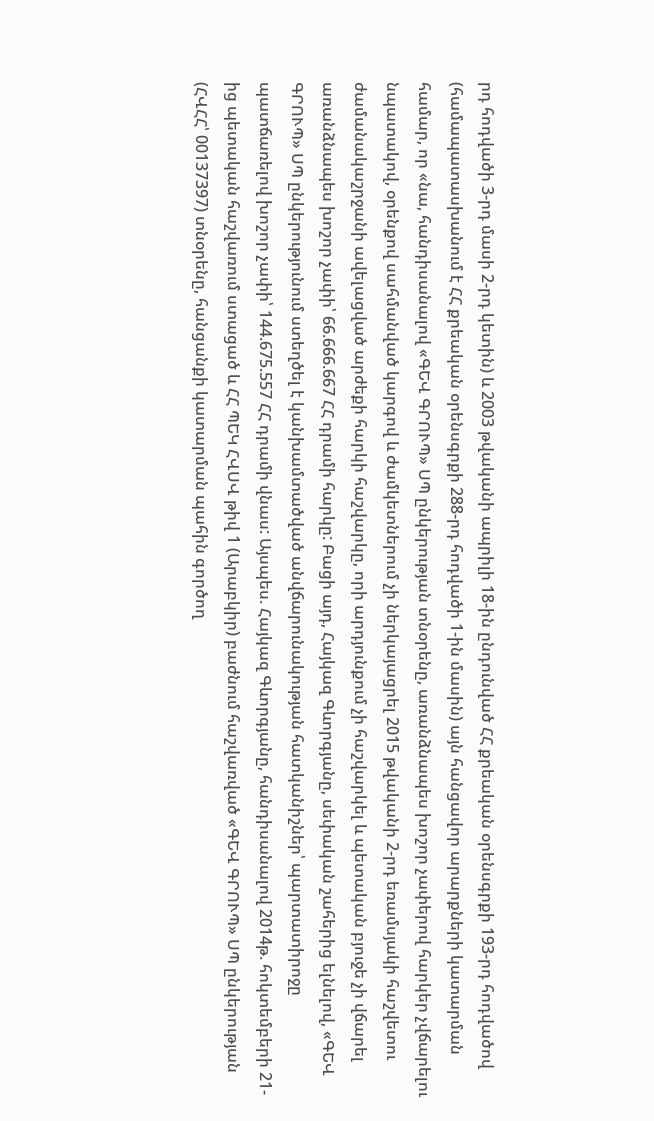րդ հոդվածի 3-րդ մասի 2-րդ կետին) և 2003 թվականի ապրիլի 18-ին ընդունված ՀՀ քրեական օրենսգրքի 193-րդ հոդվածով (համապատասխանում է ՀՀ քրեական օրենսգրքի 288-րդ հոդվածի 1-ին մասին) այն հանցավոր արարքների կատարման համար, որ «նա, հանդիսանալով «ԳԵՎ ԳՐՈՒՊ» ՍՊ ընկերության տնօրենը, առանձնապես խոշոր չափերով հարկեր չվճարելու նպատակով, օրենքով սահմանված կարգով և ժամկետներում չի ներկայացրել 2015 թվականի 2-րդ եռամսյակի հաշվետու ժամանակաշրջանի ավելացված արժեքի հարկի հաշվարկը, որի արդյունքում չի հաշվարկել և պետական բյուջե չի վճարել առանձնապես խոշոր չափի՝ 66.666.667 ՀՀ դրամի հարկը: Բացի այդ, Հայկազ Գևորգյանը, սեփական շահերից ելնելով, «ԳԵՎ ԳՐՈՒՊ» ՍՊ ընկերությունում ստեղծել է կանխամտածված անվճարունակության հատկանիշներ՝ պարտատիրոջը պատճառելով խոշոր չափի՝ 144.675.557 ՀՀ դրամի վնաս: Այսպես. Հայկազ Գևորգյանը, հանդիսանալով 2014թ. հոկտեմբերի 21-ից պետական հաշվառում ստացած և ՀՀ ՊԵԿ ՀՎՍՎ թիվ 1 (Արաբկիր) բաժնում հաշվառված «ԳԵՎ ԳՐՈՒՊ» ՍՊ ընկերության (ՀՎՀՀ՝ 00137397) տնօրենը, հանցանքի կատարման պահին գործող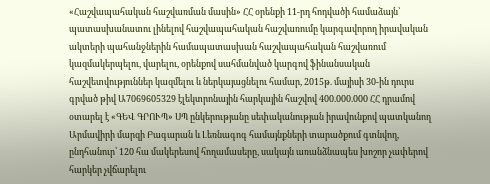«Հաշվապահական հաշվառման մասին» ՀՀ օրենքի 11-րդ հոդվածի համաձայն՝ պատասխանատու լինելով հաշվապահական հաշվառումը կարգավորող իրավական ակտերի պահանջներին համապատասխան հաշվապահական հաշվառում կազմակերպելու, վարելու, օրենքով սահմանված կարգով ֆինանսական հաշվետվություններ կազմելու և ներկայացնելու համար, 2015թ. մայիսի 30-ին դուրս գրված թիվ Ա7069605329 էլեկտրոնային հարկային հաշվով 400.000.000 ՀՀ դրամով օտարել է «ԳԵՎ ԳՐՈՒՊ» ՍՊ ընկերությանը սեփականության իրավունքով պատկանող Արմավիրի մարզի Բագարան և Լեռնագոգ համայնքների տարածքում գտնվող, ընդհանուր՝ 120 հա մակերեսով հողամասերը, սակայն առանձնապես խոշոր չափերով հարկեր չվճարելու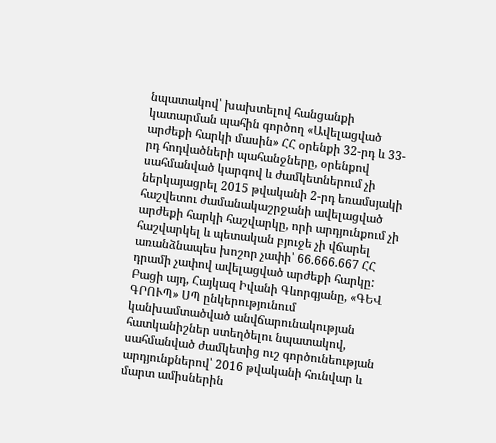նպատակով՝ խախտելով հանցանքի կատարման պահին գործող «Ավելացված արժեքի հարկի մասին» ՀՀ օրենքի 32-րդ և 33-րդ հոդվածների պահանջները, օրենքով սահմանված կարգով և ժամկետներում չի ներկայացրել 2015 թվականի 2-րդ եռամսյակի հաշվետու ժամանակաշրջանի ավելացված արժեքի հարկի հաշվարկը, որի արդյունքում չի հաշվարկել և պետական բյուջե չի վճարել առանձնապես խոշոր չափի՝ 66.666.667 ՀՀ դրամի չափով ավելացված արժեքի հարկը: Բացի այդ, Հայկազ Իվանի Գևորգյանը, «ԳԵՎ ԳՐՈՒՊ» ՍՊ ընկերությունում կանխամտածված անվճարունակության հատկանիշներ ստեղծելու նպատակով, սահմանված ժամկետից ուշ գործունեության արդյունքներով՝ 2016 թվականի հունվար և մարտ ամիսներին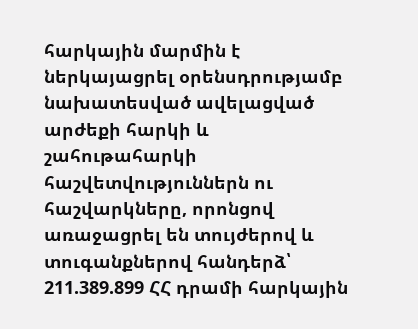հարկային մարմին է ներկայացրել օրենսդրությամբ նախատեսված ավելացված արժեքի հարկի և շահութահարկի հաշվետվություններն ու հաշվարկները, որոնցով առաջացրել են տույժերով և տուգանքներով հանդերձ՝ 211.389.899 ՀՀ դրամի հարկային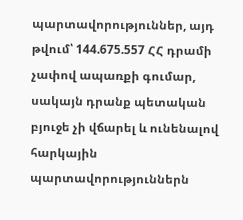պարտավորություններ, այդ թվում՝ 144.675.557 ՀՀ դրամի չափով ապառքի գումար, սակայն դրանք պետական բյուջե չի վճարել և ունենալով հարկային պարտավորություններն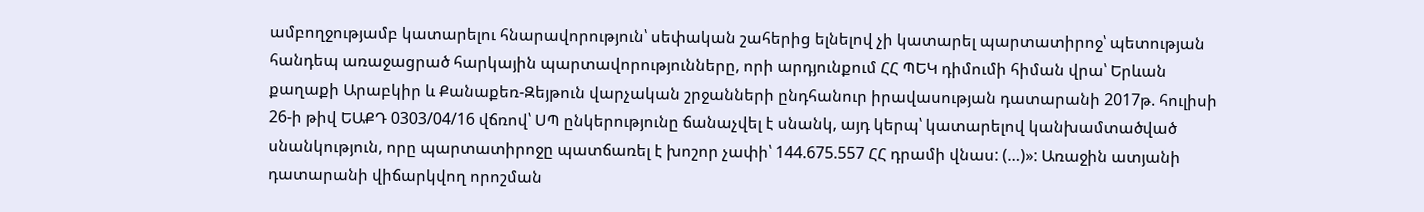ամբողջությամբ կատարելու հնարավորություն՝ սեփական շահերից ելնելով չի կատարել պարտատիրոջ՝ պետության հանդեպ առաջացրած հարկային պարտավորությունները, որի արդյունքում ՀՀ ՊԵԿ դիմումի հիման վրա՝ Երևան քաղաքի Արաբկիր և Քանաքեռ-Զեյթուն վարչական շրջանների ընդհանուր իրավասության դատարանի 2017թ. հուլիսի 26-ի թիվ ԵԱՔԴ 0303/04/16 վճռով՝ ՍՊ ընկերությունը ճանաչվել է սնանկ, այդ կերպ՝ կատարելով կանխամտածված սնանկություն, որը պարտատիրոջը պատճառել է խոշոր չափի՝ 144.675.557 ՀՀ դրամի վնաս: (…)»: Առաջին ատյանի դատարանի վիճարկվող որոշման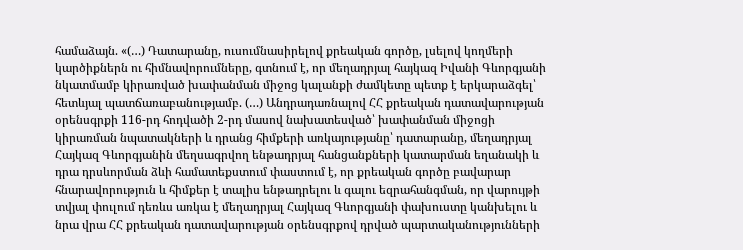համաձայն. «(…) Դատարանը, ուսումնասիրելով քրեական գործը, լսելով կողմերի կարծիքներն ու հիմնավորումները, գտնում է, որ մեղադրյալ հայկազ Իվանի Գևորգյանի նկատմամբ կիրառված խափանման միջոց կալանքի ժամկետը պետք է երկարաձգել՝ հետևյալ պատճառաբանությամբ. (…) Անդրադառնալով ՀՀ քրեական դատավարության օրենսգրքի 116-րդ հոդվածի 2-րդ մասով նախատեսված՝ խափանման միջոցի կիրառման նպատակների և դրանց հիմքերի առկայությանը՝ դատարանը, մեղադրյալ Հայկազ Գևորգյանին մեղսագրվող ենթադրյալ հանցանքների կատարման եղանակի և դրա դրսևորման ձևի համատեքստում փաստում է, որ քրեական գործը բավարար հնարավորություն և հիմքեր է տալիս ենթադրելու և գալու եզրահանգման, որ վարույթի տվյալ փուլում դեռևս առկա է մեղադրյալ Հայկազ Գևորգյանի փախուստը կանխելու և նրա վրա ՀՀ քրեական դատավարության օրենսգրքով դրված պարտականությունների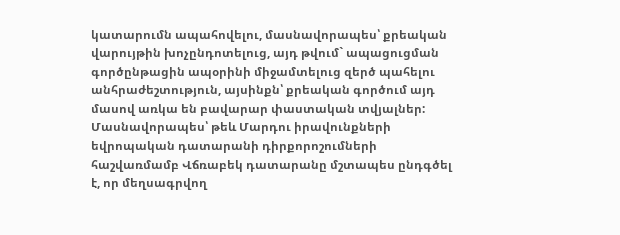կատարումն ապահովելու, մասնավորապես՝ քրեական վարույթին խոչընդոտելուց, այդ թվում` ապացուցման գործընթացին ապօրինի միջամտելուց զերծ պահելու անհրաժեշտություն, այսինքն՝ քրեական գործում այդ մասով առկա են բավարար փաստական տվյալներ: Մասնավորապես՝ թեև Մարդու իրավունքների եվրոպական դատարանի դիրքորոշումների հաշվառմամբ Վճռաբեկ դատարանը մշտապես ընդգծել է, որ մեղսագրվող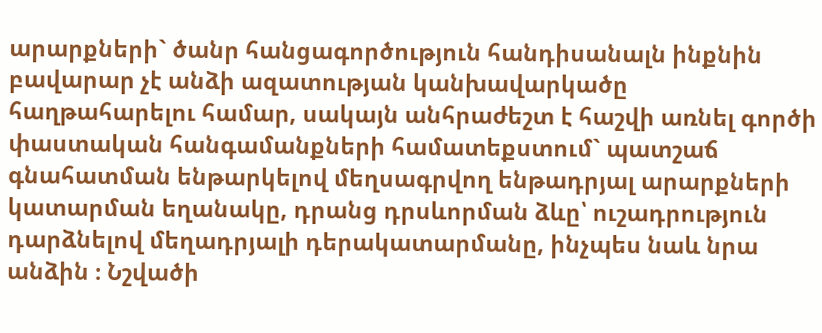արարքների` ծանր հանցագործություն հանդիսանալն ինքնին բավարար չէ անձի ազատության կանխավարկածը հաղթահարելու համար, սակայն անհրաժեշտ է հաշվի առնել գործի փաստական հանգամանքների համատեքստում` պատշաճ գնահատման ենթարկելով մեղսագրվող ենթադրյալ արարքների կատարման եղանակը, դրանց դրսևորման ձևը՝ ուշադրություն դարձնելով մեղադրյալի դերակատարմանը, ինչպես նաև նրա անձին ։ Նշվածի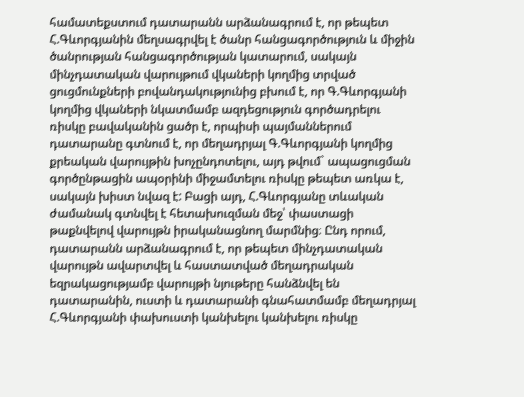համատեքստում դատարանն արձանագրում է, որ թեպետ Հ.Գևորգյանին մեղսագրվել է ծանր հանցագործություն և միջին ծանրության հանցագործության կատարում, սակայն մինչդատական վարույթում վկաների կողմից տրված ցուցմունքների բովանդակությունից բխում է, որ Գ.Գևորգյանի կողմից վկաների նկատմամբ ազդեցություն գործադրելու ռիսկը բավականին ցածր է, որպիսի պայմաններում դատարանը գտնում է, որ մեղադրյալ Գ.Գևորգյանի կողմից քրեական վարույթին խոչընդոտելու, այդ թվում` ապացուցման գործընթացին ապօրինի միջամտելու ռիսկը թեպետ առկա է, սակայն խիստ նվազ է: Բացի այդ, Հ.Գևորգյանը տևական ժամանակ գտնվել է հետախուզման մեջ՝ փաստացի թաքնվելով վարույթն իրականացնող մարմնից։ Ընդ որում, դատարանն արձանագրում է, որ թեպետ մինչդատական վարույթն ավարտվել և հաստատված մեղադրական եզրակացությամբ վարույթի նյութերը հանձնվել են դատարանին, ուստի և դատարանի գնահատմամբ մեղադրյալ Հ.Գևորգյանի փախուստի կանխելու կանխելու ռիսկը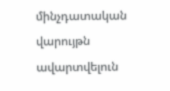մինչդատական վարույթն ավարտվելուն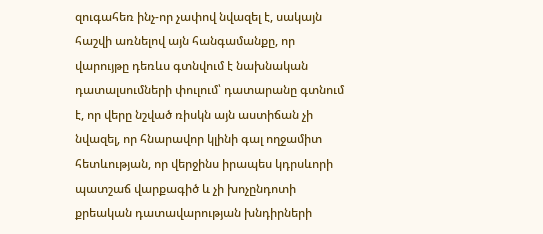զուգահեռ ինչ-որ չափով նվազել է, սակայն հաշվի առնելով այն հանգամանքը, որ վարույթը դեռևս գտնվում է նախնական դատալսումների փուլում՝ դատարանը գտնում է, որ վերը նշված ռիսկն այն աստիճան չի նվազել, որ հնարավոր կլինի գալ ողջամիտ հետևության, որ վերջինս իրապես կդրսևորի պատշաճ վարքագիծ և չի խոչընդոտի քրեական դատավարության խնդիրների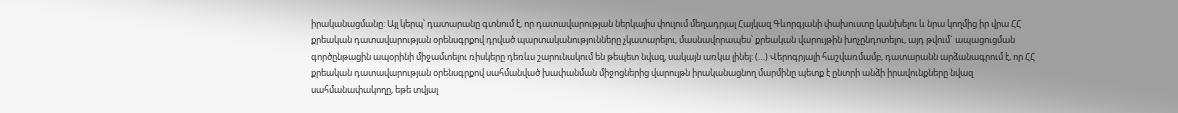իրականացմանը: Այլ կերպ՝ դատարանը գտնում է, որ դատավարության ներկայիս փուլում մեղադրյալ Հայկազ Գևորգյանի փախուստը կանխելու և նրա կողմից իր վրա ՀՀ քրեական դատավարության օրենսգրքով դրված պարտականությունները չկատարելու, մասնավորապես՝ քրեական վարույթին խոչընդոտելու, այդ թվում` ապացուցման գործընթացին ապօրինի միջամտելու ռիսկերը դեռևս շարունակում են թեպետ նվազ, սակայն առկա լինել: (…) Վերոգրյալի հաշվառմամբ, դատարանն արձանագրում է, որ ՀՀ քրեական դատավարության օրենսգրքով սահմանված խափանման միջոցներից վարույթն իրականացնող մարմինը պետք է ընտրի անձի իրավունքները նվազ սահմանափակողը, եթե տվյալ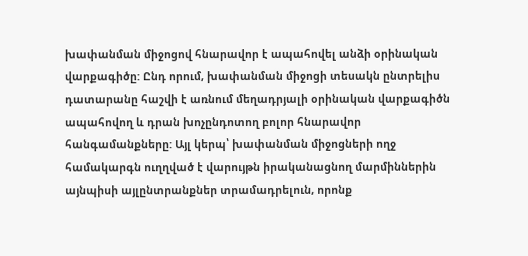խափանման միջոցով հնարավոր է ապահովել անձի օրինական վարքագիծը: Ընդ որում, խափանման միջոցի տեսակն ընտրելիս դատարանը հաշվի է առնում մեղադրյալի օրինական վարքագիծն ապահովող և դրան խոչընդոտող բոլոր հնարավոր հանգամանքները: Այլ կերպ՝ խափանման միջոցների ողջ համակարգն ուղղված է վարույթն իրականացնող մարմիններին այնպիսի այլընտրանքներ տրամադրելուն, որոնք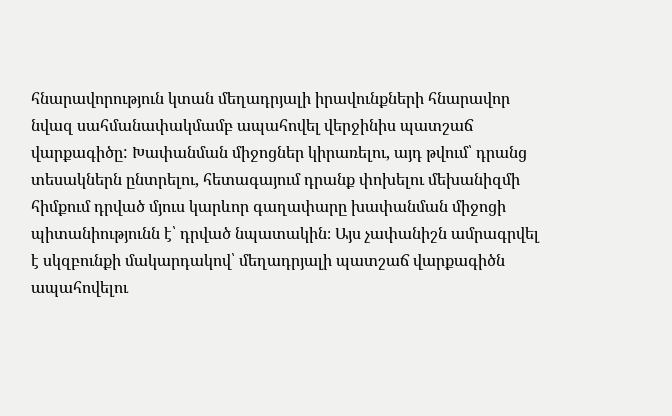հնարավորություն կտան մեղադրյալի իրավունքների հնարավոր նվազ սահմանափակմամբ ապահովել վերջինիս պատշաճ վարքագիծը: Խափանման միջոցներ կիրառելու, այդ թվում՝ դրանց տեսակներն ընտրելու, հետագայում դրանք փոխելու մեխանիզմի հիմքում դրված մյուս կարևոր գաղափարը խափանման միջոցի պիտանիությունն է՝ դրված նպատակին։ Այս չափանիշն ամրագրվել է սկզբունքի մակարդակով՝ մեղադրյալի պատշաճ վարքագիծն ապահովելու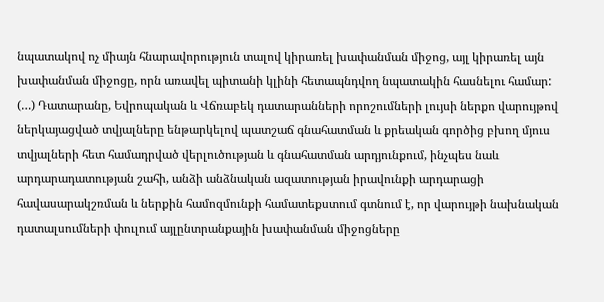նպատակով ոչ միայն հնարավորություն տալով կիրառել խափանման միջոց, այլ կիրառել այն խափանման միջոցը, որն առավել պիտանի կլինի հետապնդվող նպատակին հասնելու համար: (…) Դատարանը, Եվրոպական և Վճռաբեկ դատարանների որոշումների լույսի ներքո վարույթով ներկայացված տվյալները ենթարկելով պատշաճ գնահատման և քրեական գործից բխող մյուս տվյալների հետ համադրված վերլուծության և գնահատման արդյունքում, ինչպես նաև արդարադատության շահի, անձի անձնական ազատության իրավունքի արդարացի հավասարակշռման և ներքին համոզմունքի համատեքստում գտնում է, որ վարույթի նախնական դատալսումների փուլում այլընտրանքային խափանման միջոցները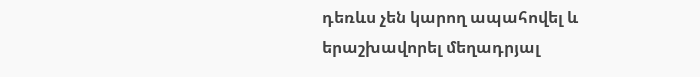դեռևս չեն կարող ապահովել և երաշխավորել մեղադրյալ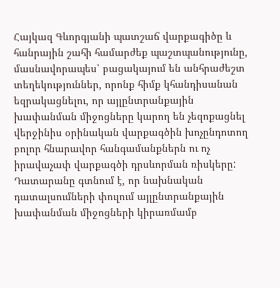Հայկազ Գևորգյանի պատշաճ վարքագիծը և հանրային շահի համարժեք պաշտպանությունը, մասնավորապես՝ բացակայում են անհրաժեշտ տեղեկություններ, որոնք հիմք կհանդիսանան եզրակացնելու, որ այլընտրանքային խափանման միջոցները կարող են չեզոքացնել վերջինիս օրինական վարքագծին խոչընդոտող բոլոր հնարավոր հանգամանքներն ու ոչ իրավաչափ վարքագծի դրսևորման ռիսկերը: Դատարանը գտնում է, որ նախնական դատալսումների փուլում այլընտրանքային խափանման միջոցների կիրառմամբ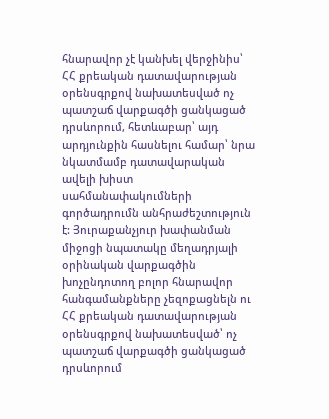հնարավոր չէ կանխել վերջինիս՝ ՀՀ քրեական դատավարության օրենսգրքով նախատեսված ոչ պատշաճ վարքագծի ցանկացած դրսևորում, հետևաբար՝ այդ արդյունքին հասնելու համար՝ նրա նկատմամբ դատավարական ավելի խիստ սահմանափակումների գործադրումն անհրաժեշտություն է: Յուրաքանչյուր խափանման միջոցի նպատակը մեղադրյալի օրինական վարքագծին խոչընդոտող բոլոր հնարավոր հանգամանքները չեզոքացնելն ու ՀՀ քրեական դատավարության օրենսգրքով նախատեսված՝ ոչ պատշաճ վարքագծի ցանկացած դրսևորում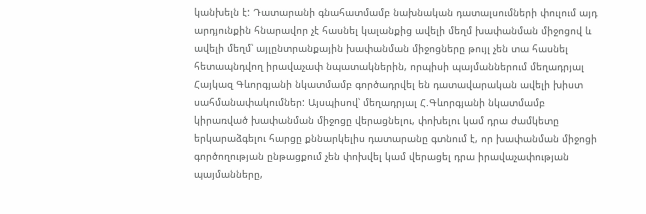կանխելն է: Դատարանի գնահատմամբ նախնական դատալսումների փուլում այդ արդյունքին հնարավոր չէ հասնել կալանքից ավելի մեղմ խափանման միջոցով և ավելի մեղմ՝ այլընտրանքային խափանման միջոցները թույլ չեն տա հասնել հետապնդվող իրավաչափ նպատակներին, որպիսի պայմաններում մեղադրյալ Հայկազ Գևորգյանի նկատմամբ գործադրվել են դատավարական ավելի խիստ սահմանափակումներ: Այսպիսով՝ մեղադրյալ Հ.Գևորգյանի նկատմամբ կիրառված խափանման միջոցը վերացնելու, փոխելու կամ դրա ժամկետը երկարաձգելու հարցը քննարկելիս դատարանը գտնում է, որ խափանման միջոցի գործողության ընթացքում չեն փոխվել կամ վերացել դրա իրավաչափության պայմանները,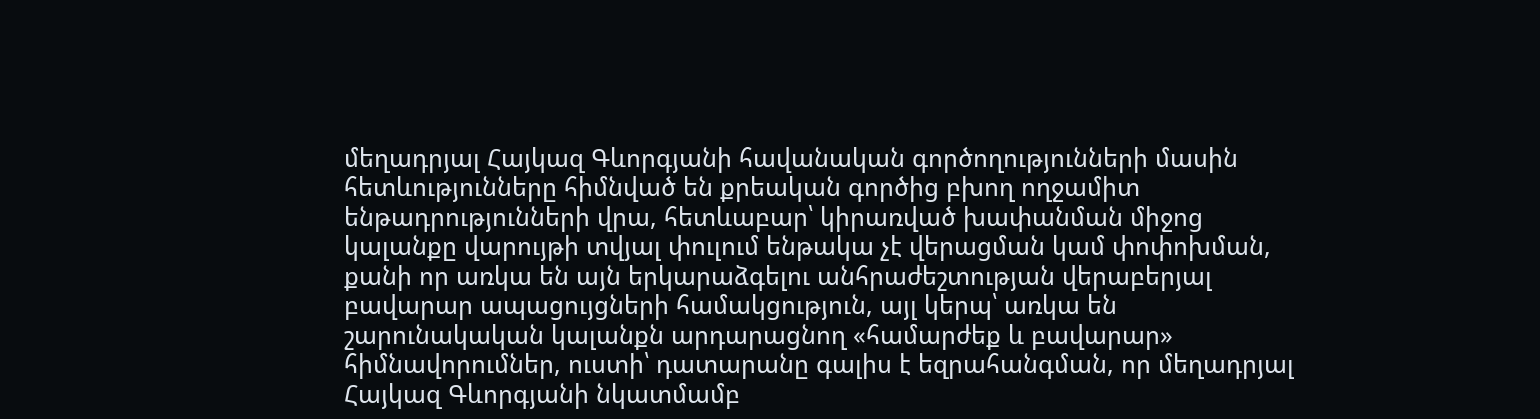մեղադրյալ Հայկազ Գևորգյանի հավանական գործողությունների մասին հետևությունները հիմնված են քրեական գործից բխող ողջամիտ ենթադրությունների վրա, հետևաբար՝ կիրառված խափանման միջոց կալանքը վարույթի տվյալ փուլում ենթակա չէ վերացման կամ փոփոխման, քանի որ առկա են այն երկարաձգելու անհրաժեշտության վերաբերյալ բավարար ապացույցների համակցություն, այլ կերպ՝ առկա են շարունակական կալանքն արդարացնող «համարժեք և բավարար» հիմնավորումներ, ուստի՝ դատարանը գալիս է եզրահանգման, որ մեղադրյալ Հայկազ Գևորգյանի նկատմամբ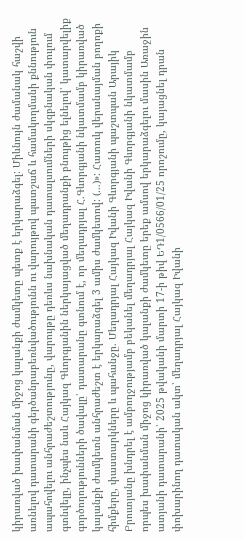կիրառված խափանման միջոց կալանքի ժամկետը պետք է երկարաձգել: Միևնույն ժամանակ հաշվի առնելով դատարանի գերծանրաբեռնվածությունն ու վարույթով պատշաճ և համակողմանի քննություն ապահովելու անհրաժեշտությունը, վարույթը դեռևս նախնական դատալսումների սկզբնական փուլում գտնվելը, ինչպես նաև Հայկազ Գևորգյանին ներկայացված մեղադրանքի բնույթից ելնելով՝ կատարվելիք գործողությունների ծավալը՝ դատարանը գտնում է, որ մեղադրյալ Հ.Գևորգյանի նկատմամբ կիրառված կալանքի ժամկետն անհրաժեշտ է երկարաձգել 3 ամիս ժամկետով: (…)»: Հատուկ վերանայման բողոքի հիմքերը, փաստարկները և պահանջը. Մեղադրյալ Հայկազ Իվանի Գևորգյանի պաշտպան Արայիկ Բրուտյանը խնդրել է ամբողջությամբ բեկանել մեղադրյալ Հայկազ Իվանի Գևորգյանի նկատմամբ որպես խափանման միջոց կիրառված կալանքի ժամկետը երեք ամսով երկարաձգելու մասին Առաջին ատյանի դատարանի՝ 2025 թվականի մարտի 17-ի թիվ ԵԴ1/0566/01/25 որոշումը, կայացնել դրան փոխարինող դատական ակտ՝ մեղադրյալ Հայկազ Իվանի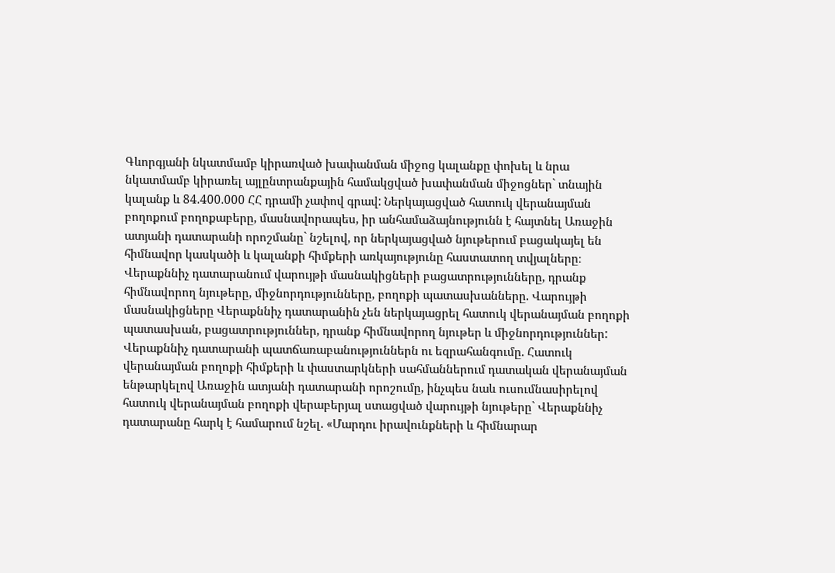Գևորգյանի նկատմամբ կիրառված խափանման միջոց կալանքը փոխել և նրա նկատմամբ կիրառել այլընտրանքային համակցված խափանման միջոցներ` տնային կալանք և 84.400.000 ՀՀ դրամի չափով գրավ: Ներկայացված հատուկ վերանայման բողոքում բողոքաբերը, մասնավորապես, իր անհամաձայնությունն է հայտնել Առաջին ատյանի դատարանի որոշմանը` նշելով, որ ներկայացված նյութերում բացակայել են հիմնավոր կասկածի և կալանքի հիմքերի առկայությունը հաստատող տվյալները։ Վերաքննիչ դատարանում վարույթի մասնակիցների բացատրությունները, դրանք հիմնավորող նյութերը, միջնորդությունները, բողոքի պատասխանները. Վարույթի մասնակիցները Վերաքննիչ դատարանին չեն ներկայացրել հատուկ վերանայման բողոքի պատասխան, բացատրություններ, դրանք հիմնավորող նյութեր և միջնորդություններ: Վերաքննիչ դատարանի պատճառաբանություններն ու եզրահանգումը. Հատուկ վերանայման բողոքի հիմքերի և փաստարկների սահմաններում դատական վերանայման ենթարկելով Առաջին ատյանի դատարանի որոշումը, ինչպես նաև ուսումնասիրելով հատուկ վերանայման բողոքի վերաբերյալ ստացված վարույթի նյութերը` Վերաքննիչ դատարանը հարկ է համարում նշել. «Մարդու իրավունքների և հիմնարար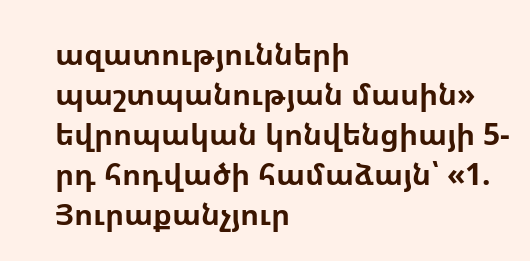ազատությունների պաշտպանության մասին» եվրոպական կոնվենցիայի 5-րդ հոդվածի համաձայն՝ «1. Յուրաքանչյուր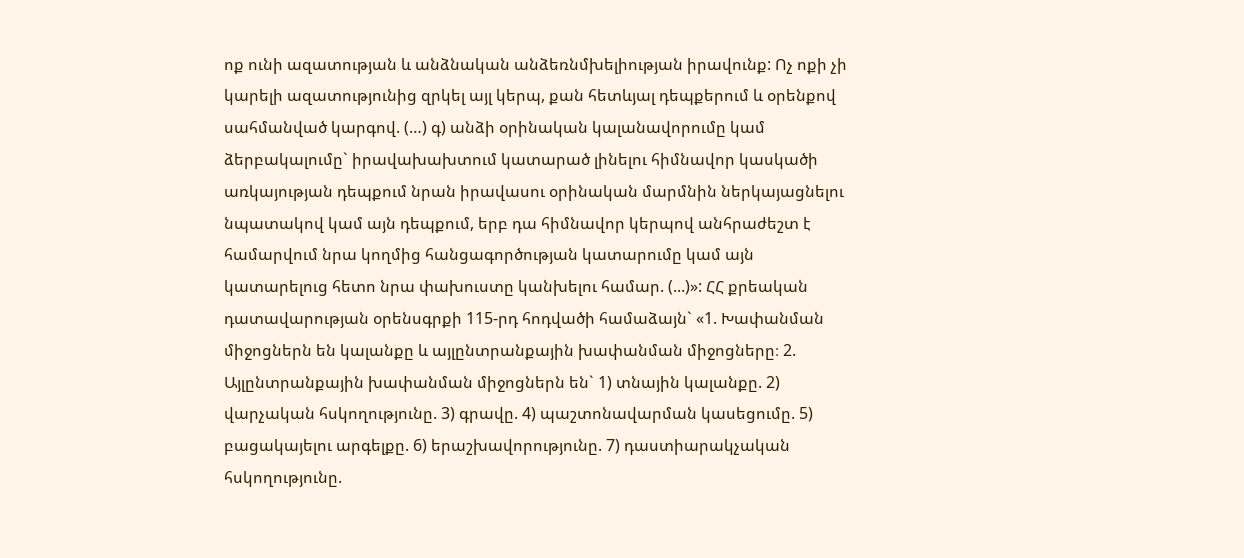ոք ունի ազատության և անձնական անձեռնմխելիության իրավունք: Ոչ ոքի չի կարելի ազատությունից զրկել այլ կերպ, քան հետևյալ դեպքերում և օրենքով սահմանված կարգով. (…) գ) անձի օրինական կալանավորումը կամ ձերբակալումը` իրավախախտում կատարած լինելու հիմնավոր կասկածի առկայության դեպքում նրան իրավասու օրինական մարմնին ներկայացնելու նպատակով կամ այն դեպքում, երբ դա հիմնավոր կերպով անհրաժեշտ է համարվում նրա կողմից հանցագործության կատարումը կամ այն կատարելուց հետո նրա փախուստը կանխելու համար. (...)»: ՀՀ քրեական դատավարության օրենսգրքի 115-րդ հոդվածի համաձայն` «1. Խափանման միջոցներն են կալանքը և այլընտրանքային խափանման միջոցները։ 2. Այլընտրանքային խափանման միջոցներն են` 1) տնային կալանքը. 2) վարչական հսկողությունը. 3) գրավը. 4) պաշտոնավարման կասեցումը. 5) բացակայելու արգելքը. 6) երաշխավորությունը. 7) դաստիարակչական հսկողությունը.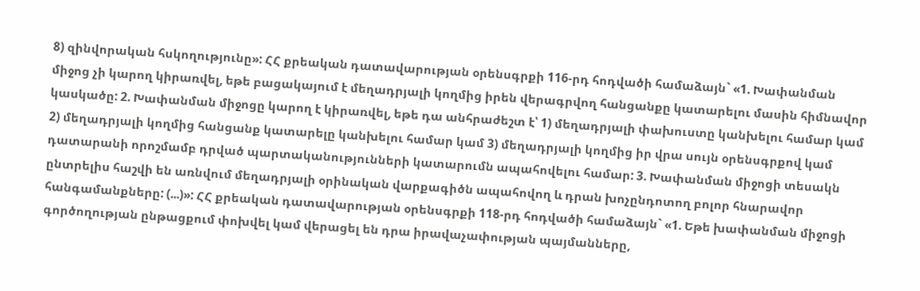8) զինվորական հսկողությունը»: ՀՀ քրեական դատավարության օրենսգրքի 116-րդ հոդվածի համաձայն` «1. Խափանման միջոց չի կարող կիրառվել, եթե բացակայում է մեղադրյալի կողմից իրեն վերագրվող հանցանքը կատարելու մասին հիմնավոր կասկածը: 2. Խափանման միջոցը կարող է կիրառվել, եթե դա անհրաժեշտ է՝ 1) մեղադրյալի փախուստը կանխելու համար կամ 2) մեղադրյալի կողմից հանցանք կատարելը կանխելու համար կամ 3) մեղադրյալի կողմից իր վրա սույն օրենսգրքով կամ դատարանի որոշմամբ դրված պարտականությունների կատարումն ապահովելու համար: 3. Խափանման միջոցի տեսակն ընտրելիս հաշվի են առնվում մեղադրյալի օրինական վարքագիծն ապահովող և դրան խոչընդոտող բոլոր հնարավոր հանգամանքները: (...)»: ՀՀ քրեական դատավարության օրենսգրքի 118-րդ հոդվածի համաձայն` «1. Եթե խափանման միջոցի գործողության ընթացքում փոխվել կամ վերացել են դրա իրավաչափության պայմանները,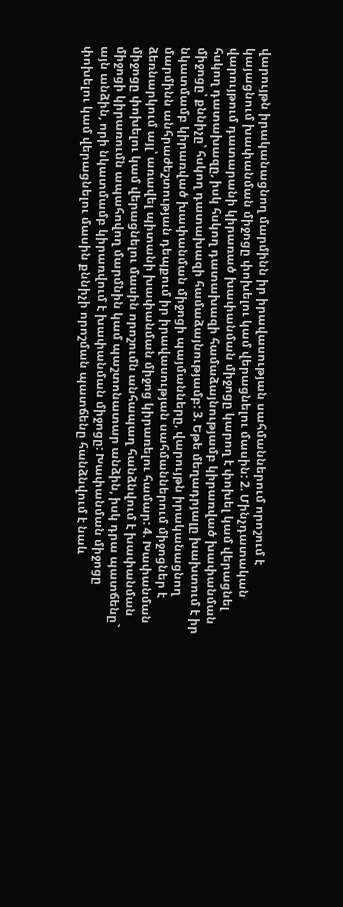վարույթն իրականացնող մարմինն իր իրավասության սահմաններում որոշում է կայացնում խափանման միջոցը փոխելու կամ վերացնելու մասին: 2. Մինչդատական վարույթում դատարանի կիրառած խափանման միջոցը կարող է փոխել կամ վերացնել հսկող դատախազը, իսկ հսկող դատախազի համաձայնությամբ կիրառված խափանման միջոցը՝ քննիչը՝ հսկող դատախազի համաձայնությամբ: 3. Եթե մեղադրյալը խախտում է իր նկատմամբ կիրառված խափանման միջոցի պայմանները, վարույթն իրականացնող մարմինն անհրաժեշտության դեպքում իր իրավասության սահմաններում միջոցներ է ձեռնարկում այլ՝ առավել պիտանի խափանման միջոց կիրառելու համար: 4. Խափանման միջոցը փոխելու կամ վերացնելու մասին որոշումն անհապաղ հանձնվում է խափանման միջոցի կիրառումն ապահովող մարմնին կամ պաշտոնատար անձին, իսկ դրա պատճենը` այն անձին, որի նկատմամբ կիրառվում է խափանման միջոցը: Խափանման միջոցը փոխելու կամ վերացնելու մասին քննիչի որոշման պատճենը հանձնվում է նաև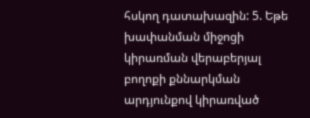հսկող դատախազին: 5. Եթե խափանման միջոցի կիրառման վերաբերյալ բողոքի քննարկման արդյունքով կիրառված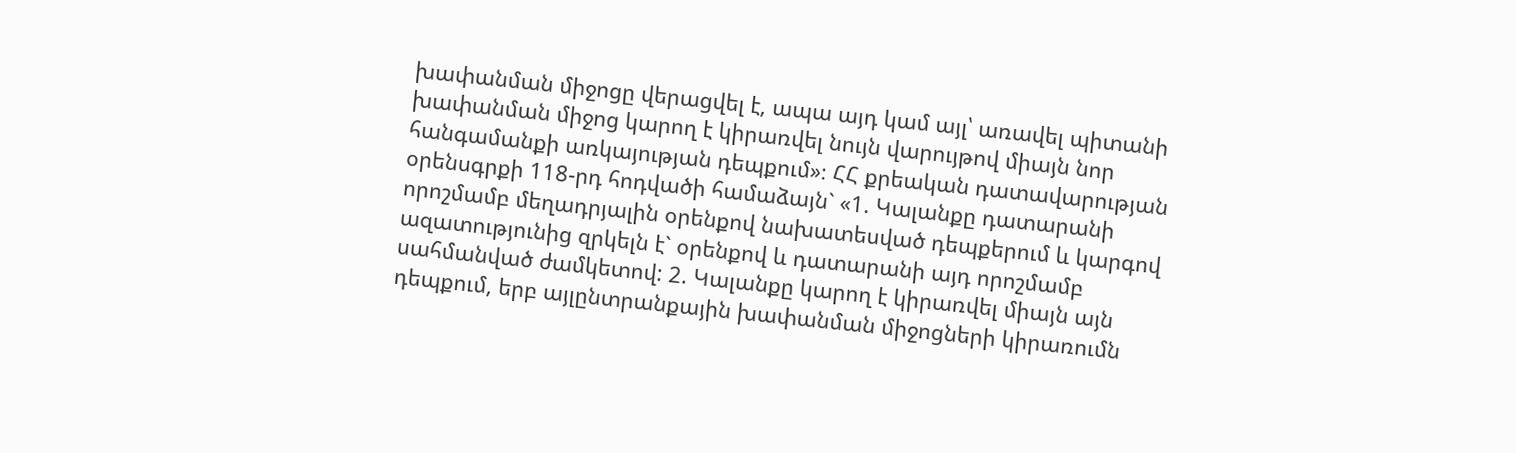խափանման միջոցը վերացվել է, ապա այդ կամ այլ՝ առավել պիտանի խափանման միջոց կարող է կիրառվել նույն վարույթով միայն նոր հանգամանքի առկայության դեպքում»։ ՀՀ քրեական դատավարության օրենսգրքի 118-րդ հոդվածի համաձայն` «1. Կալանքը դատարանի որոշմամբ մեղադրյալին օրենքով նախատեսված դեպքերում և կարգով ազատությունից զրկելն է` օրենքով և դատարանի այդ որոշմամբ սահմանված ժամկետով: 2. Կալանքը կարող է կիրառվել միայն այն դեպքում, երբ այլընտրանքային խափանման միջոցների կիրառումն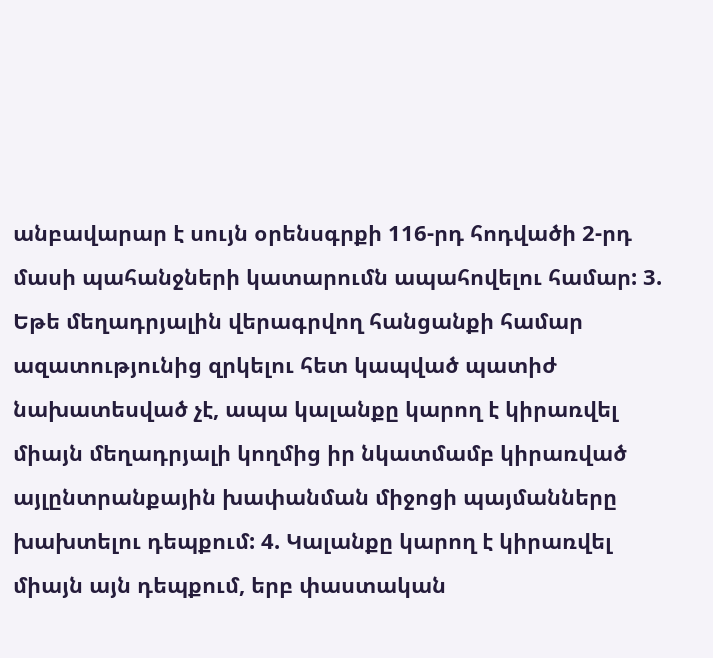անբավարար է սույն օրենսգրքի 116-րդ հոդվածի 2-րդ մասի պահանջների կատարումն ապահովելու համար: 3. Եթե մեղադրյալին վերագրվող հանցանքի համար ազատությունից զրկելու հետ կապված պատիժ նախատեսված չէ, ապա կալանքը կարող է կիրառվել միայն մեղադրյալի կողմից իր նկատմամբ կիրառված այլընտրանքային խափանման միջոցի պայմանները խախտելու դեպքում: 4. Կալանքը կարող է կիրառվել միայն այն դեպքում, երբ փաստական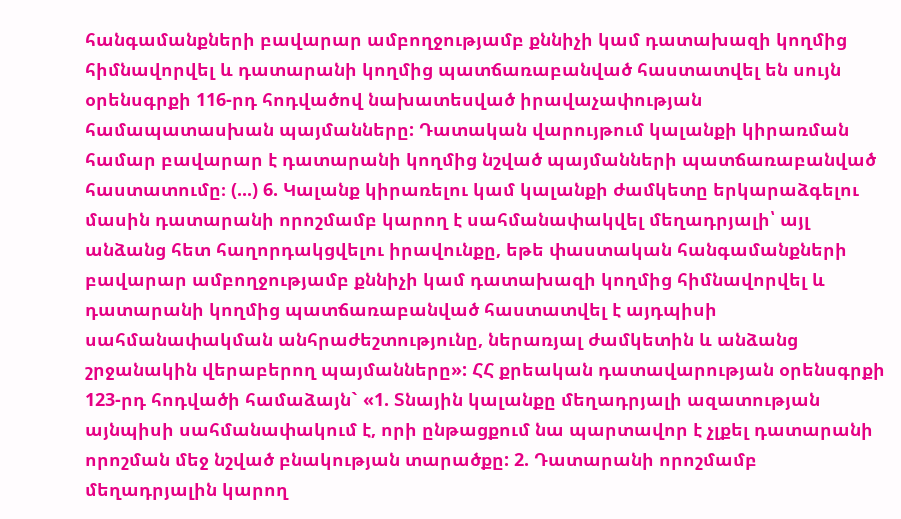հանգամանքների բավարար ամբողջությամբ քննիչի կամ դատախազի կողմից հիմնավորվել և դատարանի կողմից պատճառաբանված հաստատվել են սույն օրենսգրքի 116-րդ հոդվածով նախատեսված իրավաչափության համապատասխան պայմանները: Դատական վարույթում կալանքի կիրառման համար բավարար է դատարանի կողմից նշված պայմանների պատճառաբանված հաստատումը։ (...) 6. Կալանք կիրառելու կամ կալանքի ժամկետը երկարաձգելու մասին դատարանի որոշմամբ կարող է սահմանափակվել մեղադրյալի՝ այլ անձանց հետ հաղորդակցվելու իրավունքը, եթե փաստական հանգամանքների բավարար ամբողջությամբ քննիչի կամ դատախազի կողմից հիմնավորվել և դատարանի կողմից պատճառաբանված հաստատվել է այդպիսի սահմանափակման անհրաժեշտությունը, ներառյալ ժամկետին և անձանց շրջանակին վերաբերող պայմանները»: ՀՀ քրեական դատավարության օրենսգրքի 123-րդ հոդվածի համաձայն` «1. Տնային կալանքը մեղադրյալի ազատության այնպիսի սահմանափակում է, որի ընթացքում նա պարտավոր է չլքել դատարանի որոշման մեջ նշված բնակության տարածքը: 2. Դատարանի որոշմամբ մեղադրյալին կարող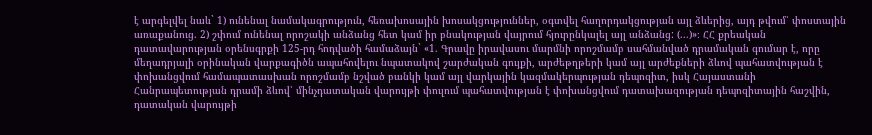է արգելվել նաև` 1) ունենալ նամակագրություն, հեռախոսային խոսակցություններ, օգտվել հաղորդակցության այլ ձևերից, այդ թվում՝ փոստային առաքանուց. 2) շփում ունենալ որոշակի անձանց հետ կամ իր բնակության վայրում հյուրընկալել այլ անձանց: (...)»։ ՀՀ քրեական դատավարության օրենսգրքի 125-րդ հոդվածի համաձայն` «1. Գրավը իրավասու մարմնի որոշմամբ սահմանված դրամական գումար է, որը մեղադրյալի օրինական վարքագիծն ապահովելու նպատակով շարժական գույքի, արժեթղթերի կամ այլ արժեքների ձևով պահատվության է փոխանցվում համապատասխան որոշմամբ նշված բանկի կամ այլ վարկային կազմակերպության դեպոզիտ, իսկ Հայաստանի Հանրապետության դրամի ձևով՝ մինչդատական վարույթի փուլում պահատվության է փոխանցվում դատախազության դեպոզիտային հաշվին, դատական վարույթի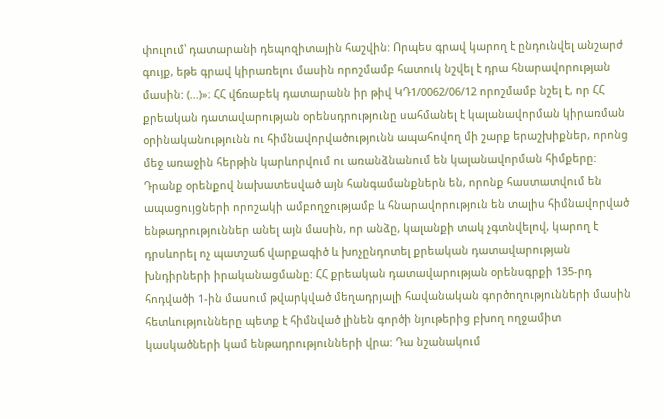փուլում՝ դատարանի դեպոզիտային հաշվին: Որպես գրավ կարող է ընդունվել անշարժ գույք, եթե գրավ կիրառելու մասին որոշմամբ հատուկ նշվել է դրա հնարավորության մասին: (...)»։ ՀՀ վճռաբեկ դատարանն իր թիվ ԿԴ1/0062/06/12 որոշմամբ նշել է, որ ՀՀ քրեական դատավարության օրենսդրությունը սահմանել է կալանավորման կիրառման օրինականությունն ու հիմնավորվածությունն ապահովող մի շարք երաշխիքներ, որոնց մեջ առաջին հերթին կարևորվում ու առանձնանում են կալանավորման հիմքերը: Դրանք օրենքով նախատեսված այն հանգամանքներն են, որոնք հաստատվում են ապացույցների որոշակի ամբողջությամբ և հնարավորություն են տալիս հիմնավորված ենթադրություններ անել այն մասին, որ անձը, կալանքի տակ չգտնվելով, կարող է դրսևորել ոչ պատշաճ վարքագիծ և խոչընդոտել քրեական դատավարության խնդիրների իրականացմանը: ՀՀ քրեական դատավարության օրենսգրքի 135-րդ հոդվածի 1-ին մասում թվարկված մեղադրյալի հավանական գործողությունների մասին հետևությունները պետք է հիմնված լինեն գործի նյութերից բխող ողջամիտ կասկածների կամ ենթադրությունների վրա: Դա նշանակում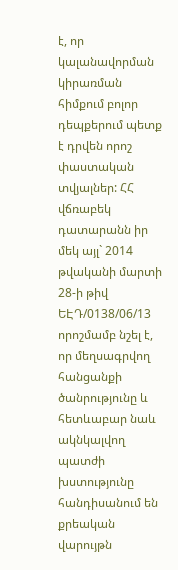է, որ կալանավորման կիրառման հիմքում բոլոր դեպքերում պետք է դրվեն որոշ փաստական տվյալներ: ՀՀ վճռաբեկ դատարանն իր մեկ այլ` 2014 թվականի մարտի 28-ի թիվ ԵԷԴ/0138/06/13 որոշմամբ նշել է, որ մեղսագրվող հանցանքի ծանրությունը և հետևաբար նաև ակնկալվող պատժի խստությունը հանդիսանում են քրեական վարույթն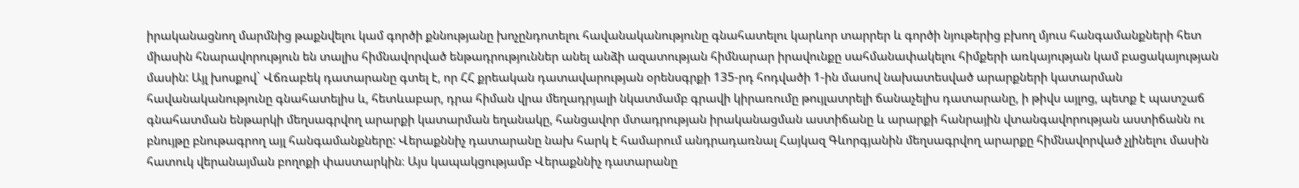իրականացնող մարմնից թաքնվելու կամ գործի քննությանը խոչընդոտելու հավանականությունը գնահատելու կարևոր տարրեր և գործի նյութերից բխող մյուս հանգամանքների հետ միասին հնարավորություն են տալիս հիմնավորված ենթադրություններ անել անձի ազատության հիմնարար իրավունքը սահմանափակելու հիմքերի առկայության կամ բացակայության մասին: Այլ խոսքով` Վճռաբեկ դատարանը գտել է, որ ՀՀ քրեական դատավարության օրենսգրքի 135-րդ հոդվածի 1-ին մասով նախատեսված արարքների կատարման հավանականությունը գնահատելիս և, հետևաբար, դրա հիման վրա մեղադրյալի նկատմամբ գրավի կիրառումը թույլատրելի ճանաչելիս դատարանը, ի թիվս այլոց, պետք է պատշաճ գնահատման ենթարկի մեղսագրվող արարքի կատարման եղանակը, հանցավոր մտադրության իրականացման աստիճանը և արարքի հանրային վտանգավորության աստիճանն ու բնույթը բնութագրող այլ հանգամանքները: Վերաքննիչ դատարանը նախ հարկ է համարում անդրադառնալ Հայկազ Գևորգյանին մեղսագրվող արարքը հիմնավորված չլինելու մասին հատուկ վերանայման բողոքի փաստարկին։ Այս կապակցությամբ Վերաքննիչ դատարանը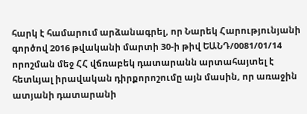հարկ է համարում արձանագրել, որ Նարեկ Հարությունյանի գործով 2016 թվականի մարտի 30-ի թիվ ԵԱՆԴ/0081/01/14 որոշման մեջ ՀՀ վճռաբեկ դատարանն արտահայտել է հետևյալ իրավական դիրքորոշումը այն մասին, որ առաջին ատյանի դատարանի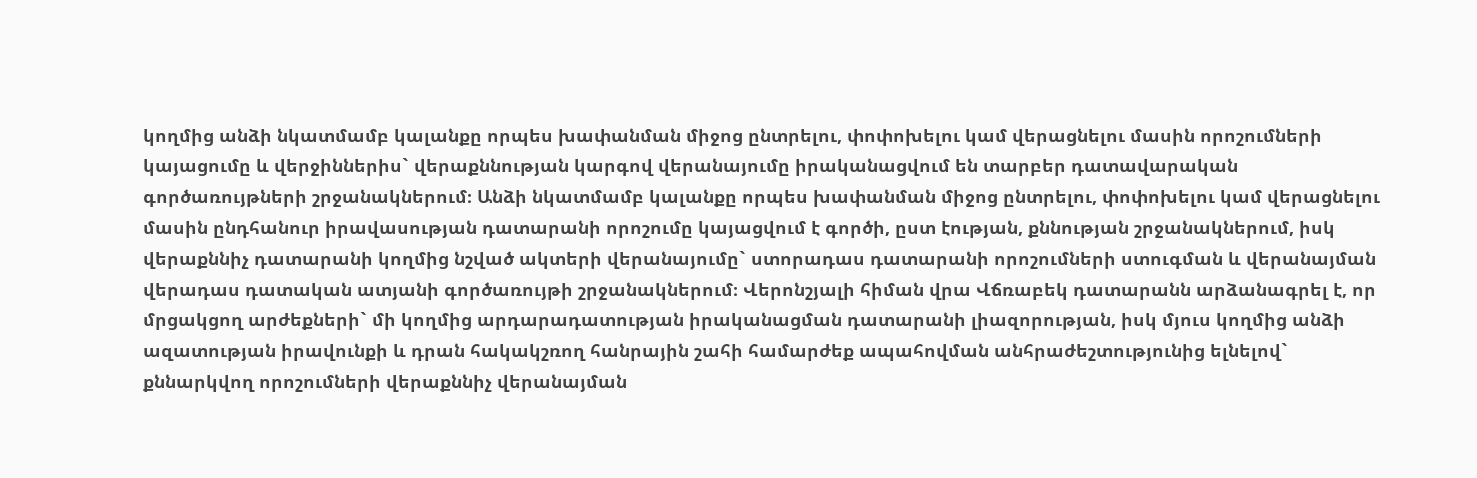կողմից անձի նկատմամբ կալանքը որպես խափանման միջոց ընտրելու, փոփոխելու կամ վերացնելու մասին որոշումների կայացումը և վերջիններիս` վերաքննության կարգով վերանայումը իրականացվում են տարբեր դատավարական գործառույթների շրջանակներում։ Անձի նկատմամբ կալանքը որպես խափանման միջոց ընտրելու, փոփոխելու կամ վերացնելու մասին ընդհանուր իրավասության դատարանի որոշումը կայացվում է գործի, ըստ էության, քննության շրջանակներում, իսկ վերաքննիչ դատարանի կողմից նշված ակտերի վերանայումը` ստորադաս դատարանի որոշումների ստուգման և վերանայման վերադաս դատական ատյանի գործառույթի շրջանակներում։ Վերոնշյալի հիման վրա Վճռաբեկ դատարանն արձանագրել է, որ մրցակցող արժեքների` մի կողմից արդարադատության իրականացման դատարանի լիազորության, իսկ մյուս կողմից անձի ազատության իրավունքի և դրան հակակշռող հանրային շահի համարժեք ապահովման անհրաժեշտությունից ելնելով` քննարկվող որոշումների վերաքննիչ վերանայման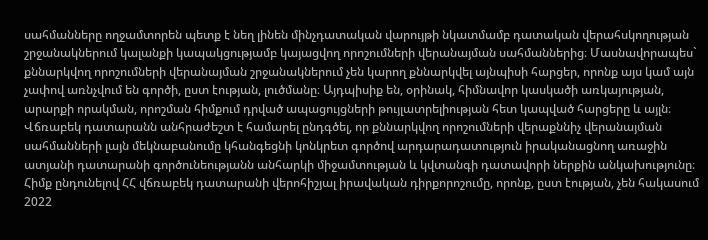սահմանները ողջամտորեն պետք է նեղ լինեն մինչդատական վարույթի նկատմամբ դատական վերահսկողության շրջանակներում կալանքի կապակցությամբ կայացվող որոշումների վերանայման սահմաններից։ Մասնավորապես` քննարկվող որոշումների վերանայման շրջանակներում չեն կարող քննարկվել այնպիսի հարցեր, որոնք այս կամ այն չափով առնչվում են գործի, ըստ էության, լուծմանը։ Այդպիսիք են, օրինակ, հիմնավոր կասկածի առկայության, արարքի որակման, որոշման հիմքում դրված ապացույցների թույլատրելիության հետ կապված հարցերը և այլն։ Վճռաբեկ դատարանն անհրաժեշտ է համարել ընդգծել, որ քննարկվող որոշումների վերաքննիչ վերանայման սահմանների լայն մեկնաբանումը կհանգեցնի կոնկրետ գործով արդարադատություն իրականացնող առաջին ատյանի դատարանի գործունեությանն անհարկի միջամտության և կվտանգի դատավորի ներքին անկախությունը։ Հիմք ընդունելով ՀՀ վճռաբեկ դատարանի վերոհիշյալ իրավական դիրքորոշումը, որոնք, ըստ էության, չեն հակասում 2022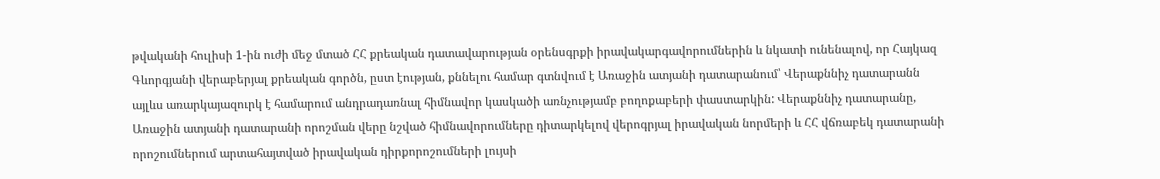թվականի հուլիսի 1-ին ուժի մեջ մտած ՀՀ քրեական դատավարության օրենսգրքի իրավակարգավորումներին և նկատի ունենալով, որ Հայկազ Գևորգյանի վերաբերյալ քրեական գործն, ըստ էության, քննելու համար գտնվում է Առաջին ատյանի դատարանում՝ Վերաքննիչ դատարանն այլևս առարկայազուրկ է համարում անդրադառնալ հիմնավոր կասկածի առնչությամբ բողոքաբերի փաստարկին: Վերաքննիչ դատարանը, Առաջին ատյանի դատարանի որոշման վերը նշված հիմնավորումները դիտարկելով վերոգրյալ իրավական նորմերի և ՀՀ վճռաբեկ դատարանի որոշումներում արտահայտված իրավական դիրքորոշումների լույսի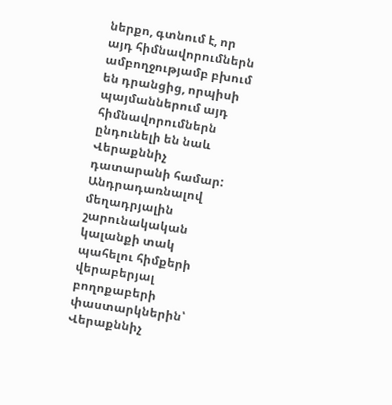ներքո, գտնում է, որ այդ հիմնավորումներն ամբողջությամբ բխում են դրանցից, որպիսի պայմաններում այդ հիմնավորումներն ընդունելի են նաև Վերաքննիչ դատարանի համար: Անդրադառնալով մեղադրյալին շարունակական կալանքի տակ պահելու հիմքերի վերաբերյալ բողոքաբերի փաստարկներին՝ Վերաքննիչ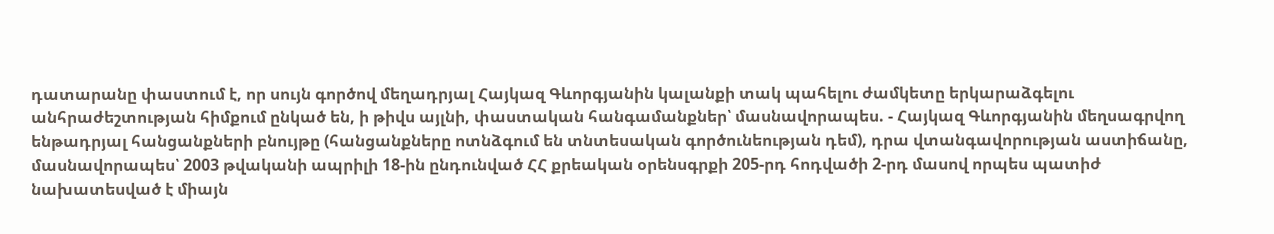դատարանը փաստում է, որ սույն գործով մեղադրյալ Հայկազ Գևորգյանին կալանքի տակ պահելու ժամկետը երկարաձգելու անհրաժեշտության հիմքում ընկած են, ի թիվս այլնի, փաստական հանգամանքներ՝ մասնավորապես. - Հայկազ Գևորգյանին մեղսագրվող ենթադրյալ հանցանքների բնույթը (հանցանքները ոտնձգում են տնտեսական գործունեության դեմ), դրա վտանգավորության աստիճանը, մասնավորապես՝ 2003 թվականի ապրիլի 18-ին ընդունված ՀՀ քրեական օրենսգրքի 205-րդ հոդվածի 2-րդ մասով որպես պատիժ նախատեսված է միայն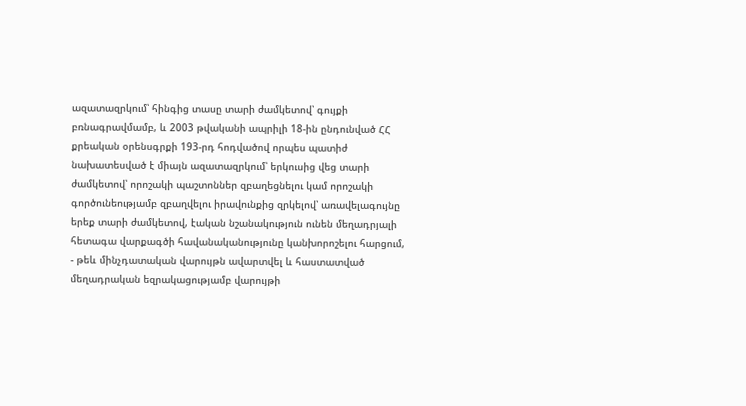ազատազրկում՝ հինգից տասը տարի ժամկետով՝ գույքի բռնագրավմամբ, և 2003 թվականի ապրիլի 18-ին ընդունված ՀՀ քրեական օրենսգրքի 193-րդ հոդվածով որպես պատիժ նախատեսված է միայն ազատազրկում՝ երկուսից վեց տարի ժամկետով՝ որոշակի պաշտոններ զբաղեցնելու կամ որոշակի գործունեությամբ զբաղվելու իրավունքից զրկելով՝ առավելագույնը երեք տարի ժամկետով, էական նշանակություն ունեն մեղադրյալի հետագա վարքագծի հավանականությունը կանխորոշելու հարցում, - թեև մինչդատական վարույթն ավարտվել և հաստատված մեղադրական եզրակացությամբ վարույթի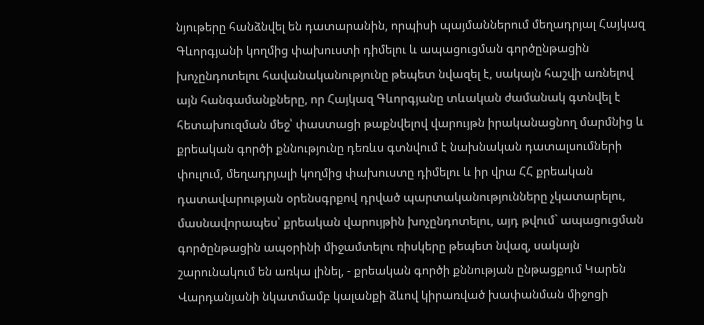նյութերը հանձնվել են դատարանին, որպիսի պայմաններում մեղադրյալ Հայկազ Գևորգյանի կողմից փախուստի դիմելու և ապացուցման գործընթացին խոչընդոտելու հավանականությունը թեպետ նվազել է, սակայն հաշվի առնելով այն հանգամանքները, որ Հայկազ Գևորգյանը տևական ժամանակ գտնվել է հետախուզման մեջ՝ փաստացի թաքնվելով վարույթն իրականացնող մարմնից և քրեական գործի քննությունը դեռևս գտնվում է նախնական դատալսումների փուլում, մեղադրյալի կողմից փախուստը դիմելու և իր վրա ՀՀ քրեական դատավարության օրենսգրքով դրված պարտականությունները չկատարելու, մասնավորապես՝ քրեական վարույթին խոչընդոտելու, այդ թվում` ապացուցման գործընթացին ապօրինի միջամտելու ռիսկերը թեպետ նվազ, սակայն շարունակում են առկա լինել, - քրեական գործի քննության ընթացքում Կարեն Վարդանյանի նկատմամբ կալանքի ձևով կիրառված խափանման միջոցի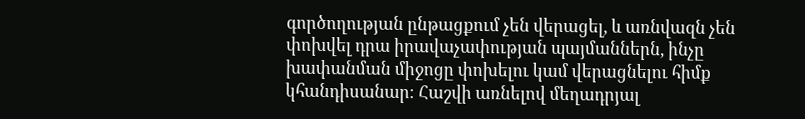գործողության ընթացքում չեն վերացել, և առնվազն չեն փոխվել դրա իրավաչափության պայմաններն, ինչը խափանման միջոցը փոխելու կամ վերացնելու հիմք կհանդիսանար։ Հաշվի առնելով մեղադրյալ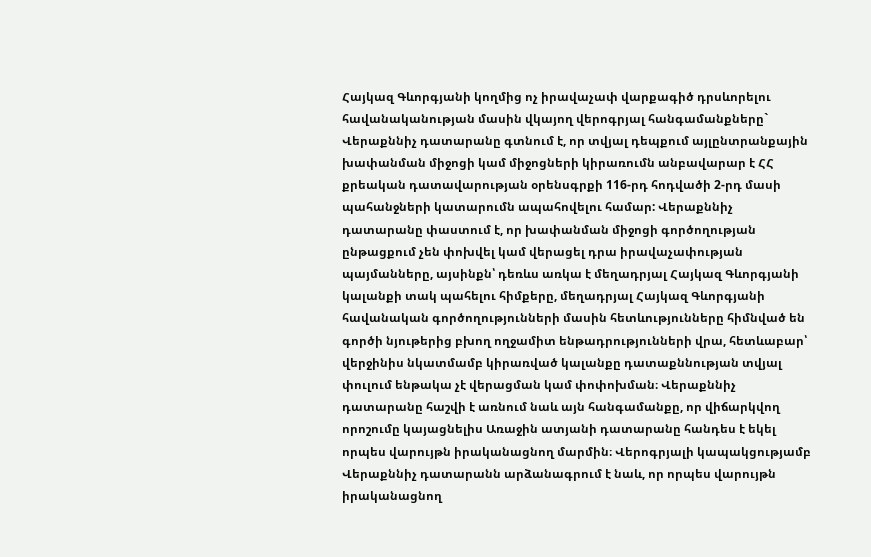Հայկազ Գևորգյանի կողմից ոչ իրավաչափ վարքագիծ դրսևորելու հավանականության մասին վկայող վերոգրյալ հանգամանքները` Վերաքննիչ դատարանը գտնում է, որ տվյալ դեպքում այլընտրանքային խափանման միջոցի կամ միջոցների կիրառումն անբավարար է ՀՀ քրեական դատավարության օրենսգրքի 116-րդ հոդվածի 2-րդ մասի պահանջների կատարումն ապահովելու համար: Վերաքննիչ դատարանը փաստում է, որ խափանման միջոցի գործողության ընթացքում չեն փոխվել կամ վերացել դրա իրավաչափության պայմանները, այսինքն՝ դեռևս առկա է մեղադրյալ Հայկազ Գևորգյանի կալանքի տակ պահելու հիմքերը, մեղադրյալ Հայկազ Գևորգյանի հավանական գործողությունների մասին հետևությունները հիմնված են գործի նյութերից բխող ողջամիտ ենթադրությունների վրա, հետևաբար՝ վերջինիս նկատմամբ կիրառված կալանքը դատաքննության տվյալ փուլում ենթակա չէ վերացման կամ փոփոխման։ Վերաքննիչ դատարանը հաշվի է առնում նաև այն հանգամանքը, որ վիճարկվող որոշումը կայացնելիս Առաջին ատյանի դատարանը հանդես է եկել որպես վարույթն իրականացնող մարմին։ Վերոգրյալի կապակցությամբ Վերաքննիչ դատարանն արձանագրում է նաև, որ որպես վարույթն իրականացնող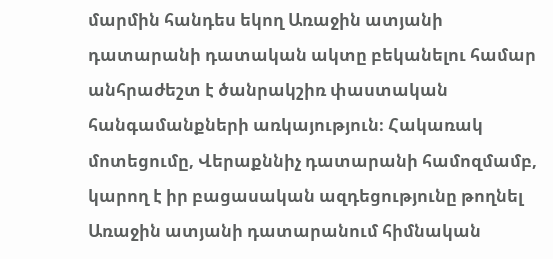մարմին հանդես եկող Առաջին ատյանի դատարանի դատական ակտը բեկանելու համար անհրաժեշտ է ծանրակշիռ փաստական հանգամանքների առկայություն։ Հակառակ մոտեցումը, Վերաքննիչ դատարանի համոզմամբ, կարող է իր բացասական ազդեցությունը թողնել Առաջին ատյանի դատարանում հիմնական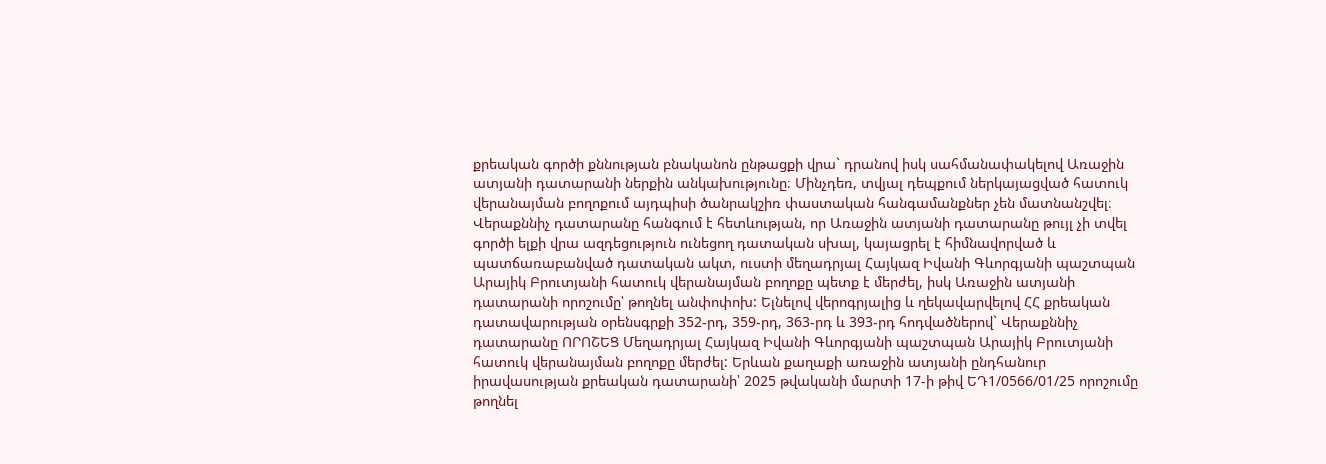քրեական գործի քննության բնականոն ընթացքի վրա` դրանով իսկ սահմանափակելով Առաջին ատյանի դատարանի ներքին անկախությունը։ Մինչդեռ, տվյալ դեպքում ներկայացված հատուկ վերանայման բողոքում այդպիսի ծանրակշիռ փաստական հանգամանքներ չեն մատնանշվել։ Վերաքննիչ դատարանը հանգում է հետևության, որ Առաջին ատյանի դատարանը թույլ չի տվել գործի ելքի վրա ազդեցություն ունեցող դատական սխալ, կայացրել է հիմնավորված և պատճառաբանված դատական ակտ, ուստի մեղադրյալ Հայկազ Իվանի Գևորգյանի պաշտպան Արայիկ Բրուտյանի հատուկ վերանայման բողոքը պետք է մերժել, իսկ Առաջին ատյանի դատարանի որոշումը՝ թողնել անփոփոխ: Ելնելով վերոգրյալից և ղեկավարվելով ՀՀ քրեական դատավարության օրենսգրքի 352-րդ, 359-րդ, 363-րդ և 393-րդ հոդվածներով` Վերաքննիչ դատարանը ՈՐՈՇԵՑ Մեղադրյալ Հայկազ Իվանի Գևորգյանի պաշտպան Արայիկ Բրուտյանի հատուկ վերանայման բողոքը մերժել: Երևան քաղաքի առաջին ատյանի ընդհանուր իրավասության քրեական դատարանի՝ 2025 թվականի մարտի 17-ի թիվ ԵԴ1/0566/01/25 որոշումը թողնել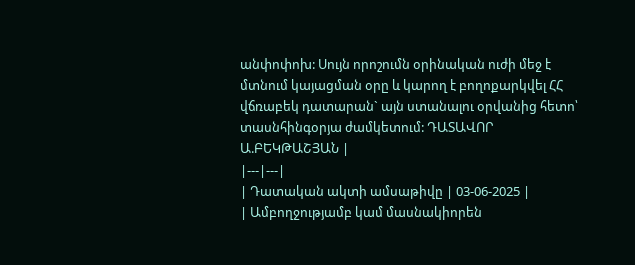անփոփոխ: Սույն որոշումն օրինական ուժի մեջ է մտնում կայացման օրը և կարող է բողոքարկվել ՀՀ վճռաբեկ դատարան` այն ստանալու օրվանից հետո՝ տասնհինգօրյա ժամկետում: ԴԱՏԱՎՈՐ Ա.ԲԵԿԹԱՇՅԱՆ |
|---|---|
| Դատական ակտի ամսաթիվը | 03-06-2025 |
| Ամբողջությամբ կամ մասնակիորեն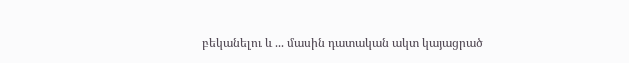բեկանելու և ... մասին դատական ակտ կայացրած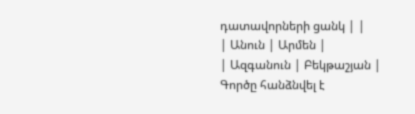դատավորների ցանկ | |
| Անուն | Արմեն |
| Ազգանուն | Բեկթաշյան |
Գործը հանձնվել է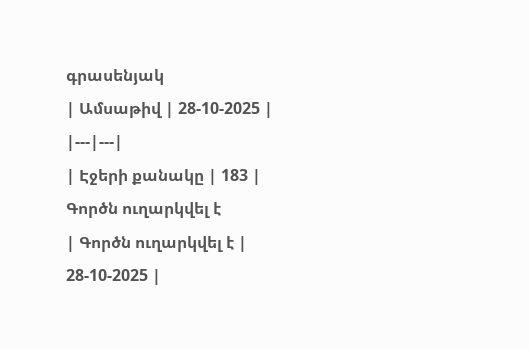գրասենյակ
| Ամսաթիվ | 28-10-2025 |
|---|---|
| Էջերի քանակը | 183 |
Գործն ուղարկվել է
| Գործն ուղարկվել է | 28-10-2025 |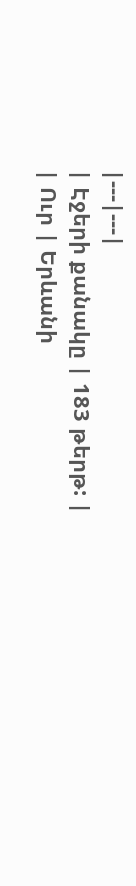|---|---|
| Էջերի քանակը | 183 թերթ: |
| Ուր | Երևանի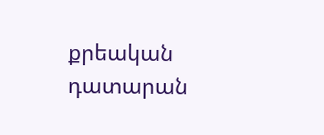քրեական դատարան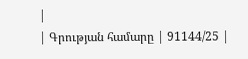|
| Գրության համարը | 91144/25 |